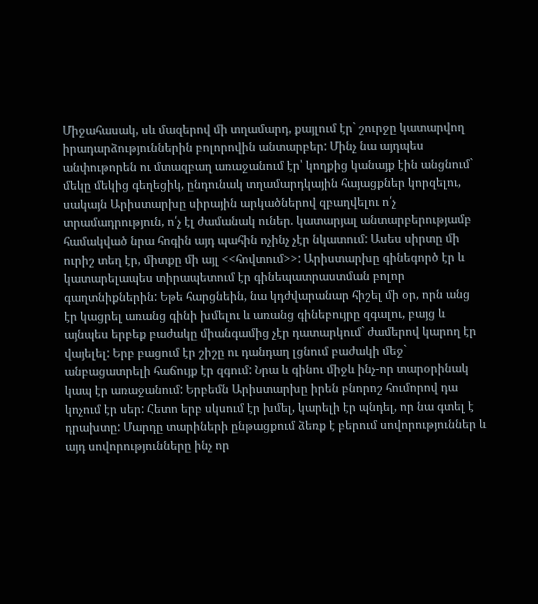Միջահասակ, սև մազերով մի տղամարդ, քայլում էր` շուրջը կատարվող իրադարձություններին բոլորովին անտարբեր: Մինչ նա այդպես անփութորեն ու մտազբաղ առաջանում էր՝ կողքից կանայք էին անցնում` մեկը մեկից գեղեցիկ, ընդունակ տղամարդկային հայացքներ կորզելու, սակայն Արիստարխը սիրային արկածներով զբաղվելու ո՛չ տրամադրություն, ո՛չ էլ ժամանակ ուներ. կատարյալ անտարբերությամբ համակված նրա հոգին այդ պահին ոչինչ չէր նկատում: Ասես սիրտը մի ուրիշ տեղ էր, միտքը մի այլ <<հովտում>>: Արիստարխը գինեգործ էր և կատարելապես տիրապետում էր գինեպատրաստման բոլոր գաղտնիքներին: Եթե հարցնեին, նա կդժվարանար հիշել մի օր, որն անց էր կացրել առանց գինի խմելու և առանց գինեբույրը զգալու, բայց և այնպես երբեք բաժակը միանգամից չէր դատարկում` ժամերով կարող էր վայելել: Երբ բացում էր շիշը ու դանդաղ լցնում բաժակի մեջ` անբացատրելի հաճույք էր զգում: Նրա և գինու միջև ինչ-որ տարօրինակ կապ էր առաջանում: Երբեմն Արիստարխը իրեն բնորոշ հումորով դա կոչում էր սեր: Հետո երբ սկսում էր խմել, կարելի էր պնդել, որ նա գտել է դրախտը: Մարդը տարիների ընթացքում ձեռք է բերում սովորություններ և այդ սովորությունները ինչ որ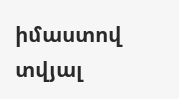իմաստով տվյալ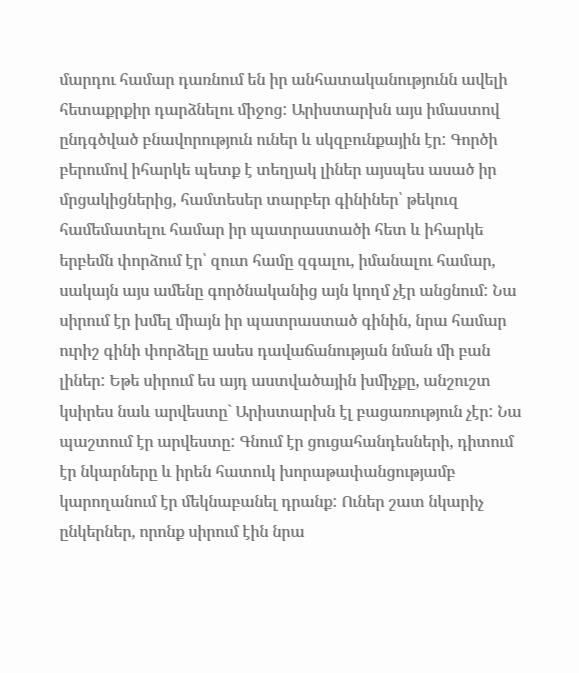մարդու համար դառնում են իր անհատականությունն ավելի հետաքրքիր դարձնելու միջոց: Արիստարխն այս իմաստով ընդգծված բնավորություն ուներ և սկզբունքային էր: Գործի բերումով իհարկե պետք է տեղյակ լիներ այսպես ասած իր մրցակիցներից, համտեսեր տարբեր գինիներ՝ թեկուզ համեմատելու համար իր պատրաստածի հետ և իհարկե երբեմն փորձում էր՝ զուտ համը զգալու, իմանալու համար, սակայն այս ամենը գործնականից այն կողմ չէր անցնում: Նա սիրում էր խմել միայն իր պատրաստած գինին, նրա համար ուրիշ գինի փորձելը ասես դավաճանության նման մի բան լիներ: Եթե սիրում ես այդ աստվածային խմիչքը, անշուշտ կսիրես նաև արվեստը` Արիստարխն էլ բացառություն չէր: Նա պաշտում էր արվեստը: Գնում էր ցուցահանդեսների, դիտում էր նկարները և իրեն հատուկ խորաթափանցությամբ կարողանում էր մեկնաբանել դրանք: Ուներ շատ նկարիչ ընկերներ, որոնք սիրում էին նրա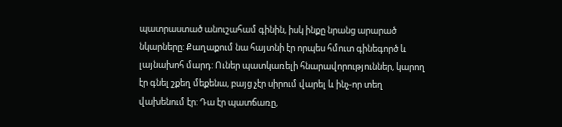պատրաստած անուշահամ գինին, իսկ ինքը նրանց արարած նկարները: Քաղաքում նա հայտնի էր որպես հմուտ գինեգործ և լայնախոհ մարդ: Ուներ պատկառելի հնարավորություններ, կարող էր գնել շքեղ մեքենա, բայց չէր սիրում վարել և ինչ-որ տեղ վախենում էր: Դա էր պատճառը,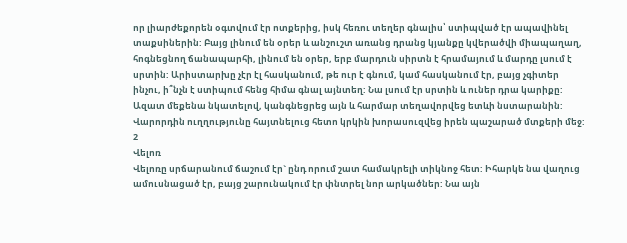որ լիարժեքորեն օգտվում էր ոտքերից, իսկ հեռու տեղեր գնալիս՝ ստիպված էր ապավինել տաքսիներին: Բայց լինում են օրեր և անշուշտ առանց դրանց կյանքը կվերածվի միապաղաղ, հոգնեցնող ճանապարհի, լինում են օրեր, երբ մարդուն սիրտն է հրամայում և մարդը լսում է սրտին: Արիստարխը չէր էլ հասկանում, թե ուր է գնում, կամ հասկանում էր, բայց չգիտեր ինչու, ի՞նչն է ստիպում հենց հիմա գնալ այնտեղ: Նա լսում էր սրտին և ուներ դրա կարիքը: Ազատ մեքենա նկատելով, կանգնեցրեց այն և հարմար տեղավորվեց ետևի նստարանին: Վարորդին ուղղությունը հայտնելուց հետո կրկին խորասուզվեց իրեն պաշարած մտքերի մեջ:
2
Վելոռ
Վելոռը սրճարանում ճաշում էր` ընդ որում շատ համակրելի տիկնոջ հետ: Իհարկե նա վաղուց ամուսնացած էր, բայց շարունակում էր փնտրել նոր արկածներ: Նա այն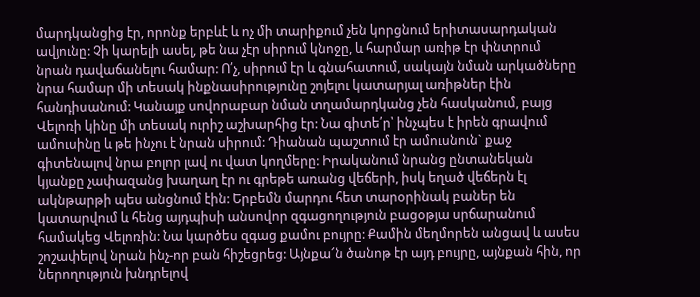մարդկանցից էր, որոնք երբևէ և ոչ մի տարիքում չեն կորցնում երիտասարդական ավյունը: Չի կարելի ասել, թե նա չէր սիրում կնոջը, և հարմար առիթ էր փնտրում նրան դավաճանելու համար: Ո՛չ, սիրում էր և գնահատում, սակայն նման արկածները նրա համար մի տեսակ ինքնասիրությունը շոյելու կատարյալ առիթներ էին հանդիսանում: Կանայք սովորաբար նման տղամարդկանց չեն հասկանում, բայց Վելոռի կինը մի տեսակ ուրիշ աշխարհից էր: Նա գիտե՛ր՝ ինչպես է իրեն գրավում ամուսինը և թե ինչու է նրան սիրում: Դիանան պաշտում էր ամուսնուն` քաջ գիտենալով նրա բոլոր լավ ու վատ կողմերը: Իրականում նրանց ընտանեկան կյանքը չափազանց խաղաղ էր ու գրեթե առանց վեճերի, իսկ եղած վեճերն էլ ակնթարթի պես անցնում էին: Երբեմն մարդու հետ տարօրինակ բաներ են կատարվում և հենց այդպիսի անսովոր զգացողություն բացօթյա սրճարանում համակեց Վելոռին: Նա կարծես զգաց քամու բույրը: Քամին մեղմորեն անցավ և ասես շոշափելով նրան ինչ-որ բան հիշեցրեց: Այնքա՜ն ծանոթ էր այդ բույրը, այնքան հին, որ ներողություն խնդրելով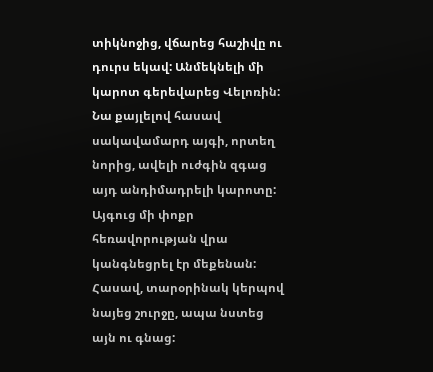տիկնոջից, վճարեց հաշիվը ու դուրս եկավ: Անմեկնելի մի կարոտ գերեվարեց Վելոռին: Նա քայլելով հասավ սակավամարդ այգի, որտեղ նորից, ավելի ուժգին զգաց այդ անդիմադրելի կարոտը: Այգուց մի փոքր հեռավորության վրա կանգնեցրել էր մեքենան: Հասավ, տարօրինակ կերպով նայեց շուրջը, ապա նստեց այն ու գնաց: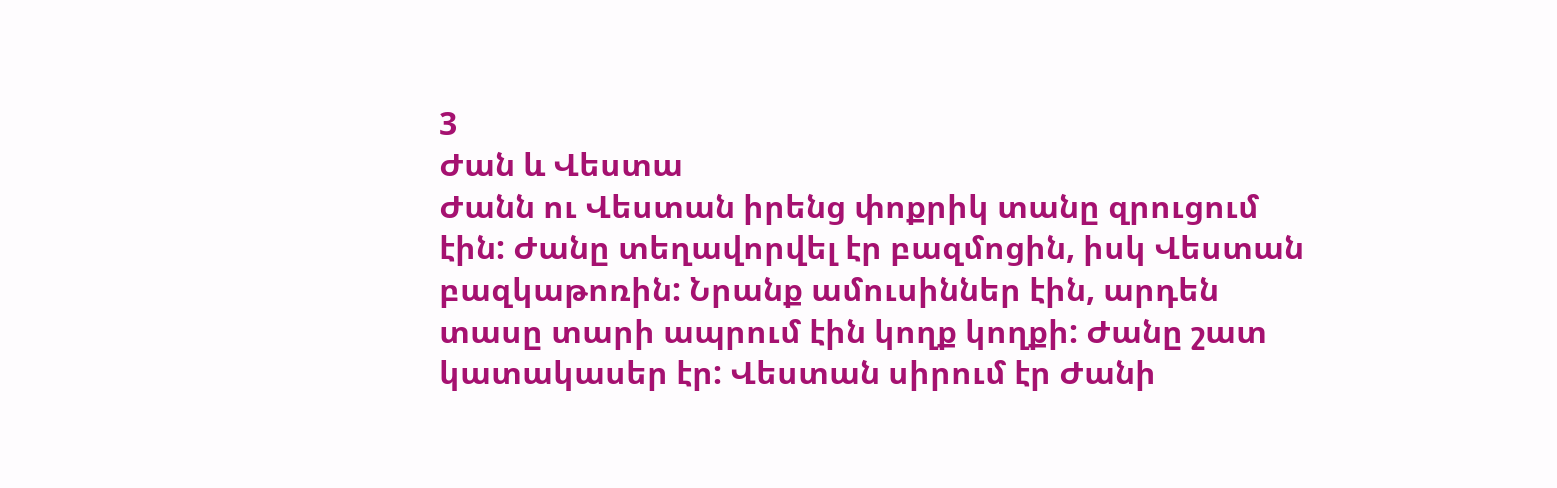3
Ժան և Վեստա
Ժանն ու Վեստան իրենց փոքրիկ տանը զրուցում էին: Ժանը տեղավորվել էր բազմոցին, իսկ Վեստան բազկաթոռին: Նրանք ամուսիններ էին, արդեն տասը տարի ապրում էին կողք կողքի: Ժանը շատ կատակասեր էր: Վեստան սիրում էր Ժանի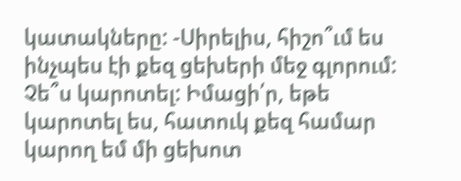կատակները: -Սիրելիս, հիշո՞ւմ ես ինչպես էի քեզ ցեխերի մեջ գլորում: Չե՞ս կարոտել: Իմացի՛ր, եթե կարոտել ես, հատուկ քեզ համար կարող եմ մի ցեխոտ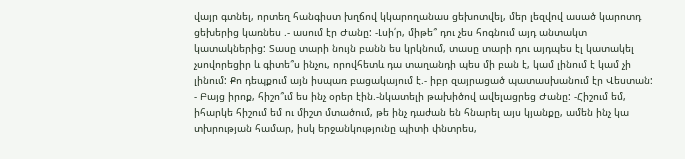վայր գտնել, որտեղ հանգիստ խղճով կկարողանաս ցեխոտվել, մեր լեզվով ասած կարոտդ ցեխերից կառնես .- ասում էր Ժանը: -Լսի՛ր, միթե՞ դու չես հոգնում այդ անտակտ կատակներից: Տասը տարի նույն բանն ես կրկնում, տասը տարի դու այդպես էլ կատակել չսովորեցիր և գիտե՞ս ինչու, որովհետև դա տաղանդի պես մի բան է, կամ լինում է կամ չի լինում: Քո դեպքում այն իսպառ բացակայում է.- իբր զայրացած պատասխանում էր Վեստան: - Բայց իրոք, հիշո՞ւմ ես ինչ օրեր էին.-նկատելի թախիծով ավելացրեց Ժանը: -Հիշում եմ, իհարկե հիշում եմ ու միշտ մտածում, թե ինչ դաժան են հնարել այս կյանքը, ամեն ինչ կա տխրության համար, իսկ երջանկությունը պիտի փնտրես,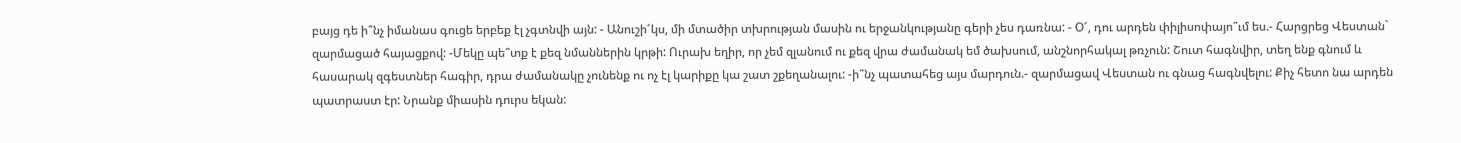բայց դե ի՞նչ իմանաս գուցե երբեք էլ չգտնվի այն: - Անուշի՜կս, մի մտածիր տխրության մասին ու երջանկությանը գերի չես դառնա: - Օ՜, դու արդեն փիլիսոփայո՞ւմ ես.- Հարցրեց Վեստան` զարմացած հայացքով: -Մեկը պե՞տք է քեզ նմաններին կրթի: Ուրախ եղիր, որ չեմ զլանում ու քեզ վրա ժամանակ եմ ծախսում, անշնորհակալ թռչուն: Շուտ հագնվիր, տեղ ենք գնում և հասարակ զգեստներ հագիր, դրա ժամանակը չունենք ու ոչ էլ կարիքը կա շատ շքեղանալու: -ի՞նչ պատահեց այս մարդուն.- զարմացավ Վեստան ու գնաց հագնվելու: Քիչ հետո նա արդեն պատրաստ էր: Նրանք միասին դուրս եկան: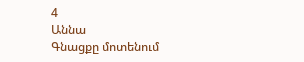4
Աննա
Գնացքը մոտենում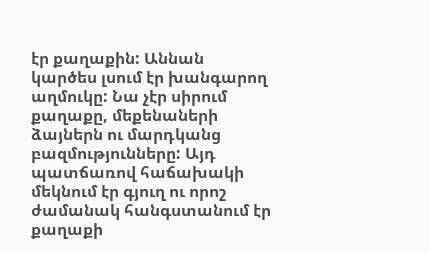էր քաղաքին: Աննան կարծես լսում էր խանգարող աղմուկը: Նա չէր սիրում քաղաքը, մեքենաների ձայներն ու մարդկանց բազմությունները: Այդ պատճառով հաճախակի մեկնում էր գյուղ ու որոշ ժամանակ հանգստանում էր քաղաքի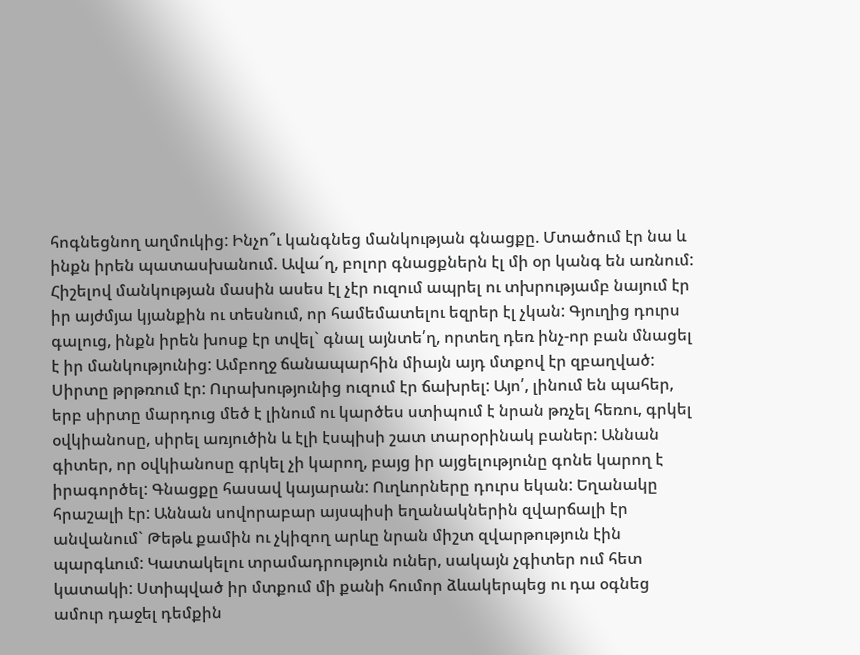հոգնեցնող աղմուկից: Ինչո՞ւ կանգնեց մանկության գնացքը. Մտածում էր նա և ինքն իրեն պատասխանում. Ավա՜ղ, բոլոր գնացքներն էլ մի օր կանգ են առնում: Հիշելով մանկության մասին ասես էլ չէր ուզում ապրել ու տխրությամբ նայում էր իր այժմյա կյանքին ու տեսնում, որ համեմատելու եզրեր էլ չկան: Գյուղից դուրս գալուց, ինքն իրեն խոսք էր տվել` գնալ այնտե՛ղ, որտեղ դեռ ինչ-որ բան մնացել է իր մանկությունից: Ամբողջ ճանապարհին միայն այդ մտքով էր զբաղված: Սիրտը թրթռում էր: Ուրախությունից ուզում էր ճախրել: Այո՛, լինում են պահեր, երբ սիրտը մարդուց մեծ է լինում ու կարծես ստիպում է նրան թռչել հեռու, գրկել օվկիանոսը, սիրել առյուծին և էլի էսպիսի շատ տարօրինակ բաներ: Աննան գիտեր, որ օվկիանոսը գրկել չի կարող, բայց իր այցելությունը գոնե կարող է իրագործել: Գնացքը հասավ կայարան: Ուղևորները դուրս եկան: Եղանակը հրաշալի էր: Աննան սովորաբար այսպիսի եղանակներին զվարճալի էր անվանում` Թեթև քամին ու չկիզող արևը նրան միշտ զվարթություն էին պարգևում: Կատակելու տրամադրություն ուներ, սակայն չգիտեր ում հետ կատակի: Ստիպված իր մտքում մի քանի հումոր ձևակերպեց ու դա օգնեց ամուր դաջել դեմքին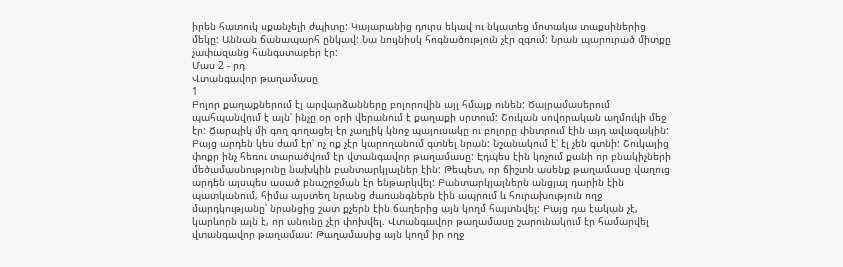իրեն հատուկ սքանչելի ժպիտը: Կայարանից դուրս եկավ ու նկատեց մոտակա տաքսիներից մեկը: Աննան ճանապարհ ընկավ: Նա նույնիսկ հոգնածություն չէր զգում: Նրան պարուրած միտքը չափազանց հանգստաբեր էր:
Մաս 2 - րդ
Վտանգավոր թաղամասը
1
Բոլոր քաղաքներում էլ արվարձանները բոլորովին այլ հմայք ունեն: Ծայրամասերում պահպանվում է այն՝ ինչը օր օրի վերանում է քաղաքի սրտում: Շուկան սովորական աղմուկի մեջ էր: Ճարպիկ մի գող գողացել էր չաղլիկ կնոջ պայուսակը ու բոլորը փնտրում էին այդ ավազակին: Բայց արդեն կես ժամ էր՝ ոչ ոք չէր կարողանում գտնել նրան: Նշանակում է՝ էլ չեն գտնի: Շուկայից փոքր ինչ հեռու տարածվում էր վտանգավոր թաղամասը: Էդպես էին կոչում քանի որ բնակիչների մեծամասնությունը նախկին բանտարկյալներ էին: Թեպետ, որ ճիշտն ասենք թաղամասը վաղուց արդեն այսպես ասած բնաշրջման էր ենթարկվել: Բանտարկյալներն անցյալ դարին էին պատկանում, հիմա այստեղ նրանց ժառանգներն էին ապրում և հուրախություն ողջ մարդկությանը՝ նրանցից շատ քչերն էին ճաղերից այն կողմ հայտնվել: Բայց դա էական չէ, կարևորն այն է, որ անունը չէր փոխվել. Վտանգավոր թաղամասը շարունակում էր համարվել վտանգավոր թաղամաս: Թաղամասից այն կողմ իր ողջ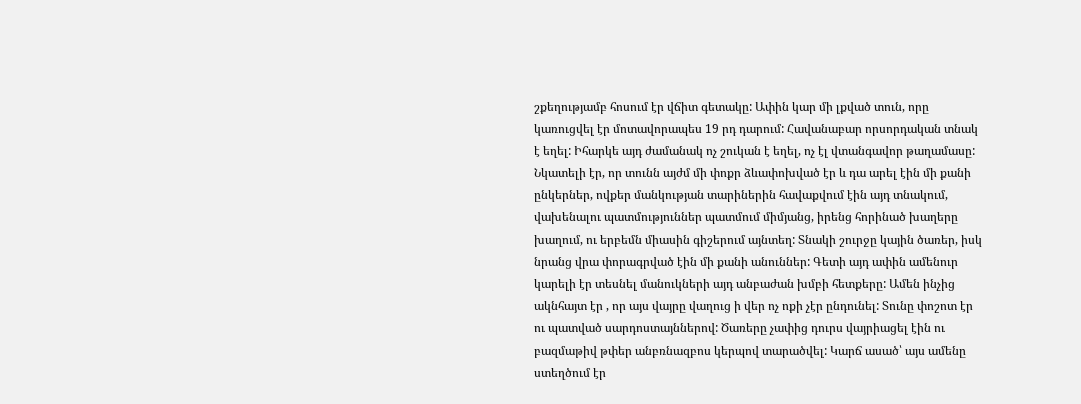շքեղությամբ հոսում էր վճիտ գետակը: Ափին կար մի լքված տուն, որը կառուցվել էր մոտավորապես 19 րդ դարում: Հավանաբար որսորդական տնակ է եղել: Իհարկե այդ ժամանակ ոչ շուկան է եղել, ոչ էլ վտանգավոր թաղամասը: Նկատելի էր, որ տունն այժմ մի փոքր ձևափոխված էր և դա արել էին մի քանի ընկերներ, ովքեր մանկության տարիներին հավաքվում էին այդ տնակում, վախենալու պատմություններ պատմում միմյանց, իրենց հորինած խաղերը խաղում, ու երբեմն միասին գիշերում այնտեղ: Տնակի շուրջը կային ծառեր, իսկ նրանց վրա փորագրված էին մի քանի անուններ: Գետի այդ ափին ամենուր կարելի էր տեսնել մանուկների այդ անբաժան խմբի հետքերը: Ամեն ինչից ակնհայտ էր , որ այս վայրը վաղուց ի վեր ոչ ոքի չէր ընդունել: Տունը փոշոտ էր ու պատված սարդոստայններով: Ծառերը չափից դուրս վայրիացել էին ու բազմաթիվ թփեր անբռնազբոս կերպով տարածվել: Կարճ ասած՝ այս ամենը ստեղծում էր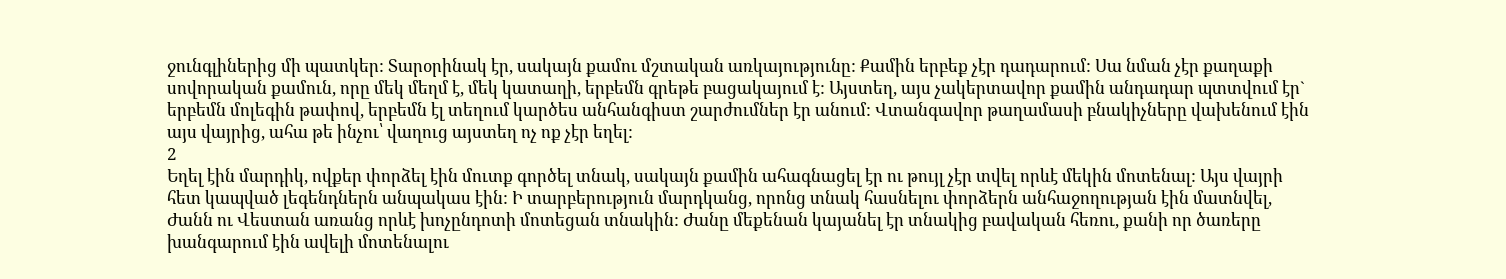ջունգլիներից մի պատկեր: Տարօրինակ էր, սակայն քամու մշտական առկայությունը: Քամին երբեք չէր դադարում: Սա նման չէր քաղաքի սովորական քամուն, որը մեկ մեղմ է, մեկ կատաղի, երբեմն գրեթե բացակայում է: Այստեղ, այս չակերտավոր քամին անդադար պտտվում էր` երբեմն մոլեգին թափով, երբեմն էլ տեղում կարծես անհանգիստ շարժումներ էր անում: Վտանգավոր թաղամասի բնակիչները վախենում էին այս վայրից, ահա թե ինչու՝ վաղուց այստեղ ոչ ոք չէր եղել:
2
Եղել էին մարդիկ, ովքեր փորձել էին մուտք գործել տնակ, սակայն քամին ահագնացել էր ու թույլ չէր տվել որևէ մեկին մոտենալ: Այս վայրի հետ կապված լեգենդներն անպակաս էին: Ի տարբերություն մարդկանց, որոնց տնակ հասնելու փորձերն անհաջողության էին մատնվել, Ժանն ու Վեստան առանց որևէ խոչընդոտի մոտեցան տնակին: Ժանը մեքենան կայանել էր տնակից բավական հեռու, քանի որ ծառերը խանգարում էին ավելի մոտենալու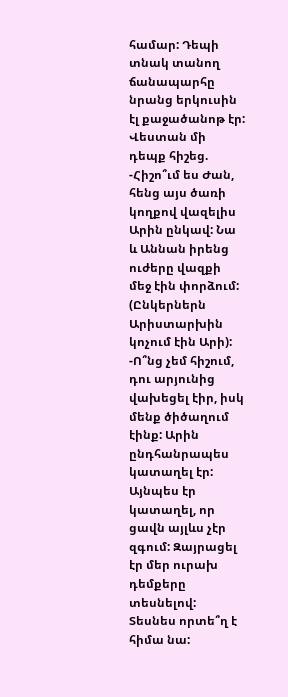համար: Դեպի տնակ տանող ճանապարհը նրանց երկուսին էլ քաջածանոթ էր: Վեստան մի դեպք հիշեց. -Հիշո՞ւմ ես Ժան, հենց այս ծառի կողքով վազելիս Արին ընկավ: Նա և Աննան իրենց ուժերը վազքի մեջ էին փորձում: (Ընկերներն Արիստարխին կոչում էին Արի): -Ո՞նց չեմ հիշում, դու արյունից վախեցել էիր, իսկ մենք ծիծաղում էինք: Արին ընդհանրապես կատաղել էր: Այնպես էր կատաղել, որ ցավն այլևս չէր զգում: Զայրացել էր մեր ուրախ դեմքերը տեսնելով: Տեսնես որտե՞ղ է հիմա նա: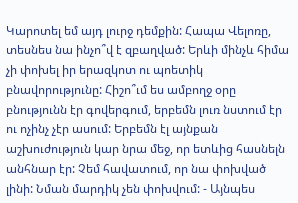Կարոտել եմ այդ լուրջ դեմքին: Հապա Վելոռը, տեսնես նա ինչո՞վ է զբաղված: Երևի մինչև հիմա չի փոխել իր երազկոտ ու պոետիկ բնավորությունը: Հիշո՞ւմ ես ամբողջ օրը բնությունն էր գովերգում, երբեմն լուռ նստում էր ու ոչինչ չէր ասում: Երբեմն էլ այնքան աշխուժություն կար նրա մեջ, որ ետևից հասնելն անհնար էր: Չեմ հավատում, որ նա փոխված լինի: Նման մարդիկ չեն փոխվում: - Այնպես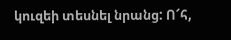կուզեի տեսնել նրանց: Ո՜հ,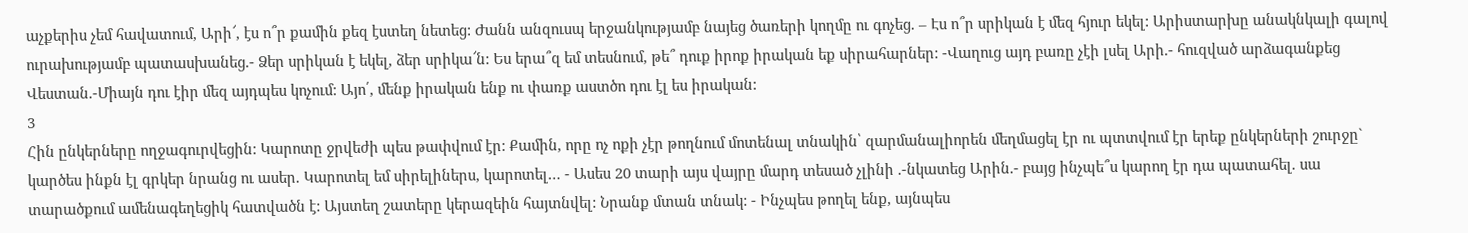աչքերիս չեմ հավատում, Արի՜, էս ո՞ր քամին քեզ էստեղ նետեց: Ժանն անզուսպ երջանկությամբ նայեց ծառերի կողմը ու գոչեց. – Էս ո՞ր սրիկան է մեզ հյուր եկել: Արիստարխը անակնկալի գալով ուրախությամբ պատասխանեց.- Ձեր սրիկան է եկել, ձեր սրիկա՜ն: Ես երա՞զ եմ տեսնում, թե՞ դուք իրոք իրական եք սիրահարներ: -Վաղուց այդ բառը չէի լսել Արի.- հուզված արձագանքեց Վեստան.-Միայն դու էիր մեզ այդպես կոչում: Այո՛, մենք իրական ենք ու փառք աստծո դու էլ ես իրական:
3
Հին ընկերները ողջագուրվեցին: Կարոտը ջրվեժի պես թափվում էր: Քամին, որը ոչ ոքի չէր թողնում մոտենալ տնակին՝ զարմանալիորեն մեղմացել էր ու պտտվում էր երեք ընկերների շուրջը` կարծես ինքն էլ գրկեր նրանց ու ասեր. Կարոտել եմ սիրելիներս, կարոտել… - Ասես 20 տարի այս վայրը մարդ տեսած չլինի .-նկատեց Արին.- բայց ինչպե՞ս կարող էր դա պատահել. սա տարածքում ամենագեղեցիկ հատվածն է: Այստեղ շատերը կերազեին հայտնվել: Նրանք մտան տնակ: - Ինչպես թողել ենք, այնպես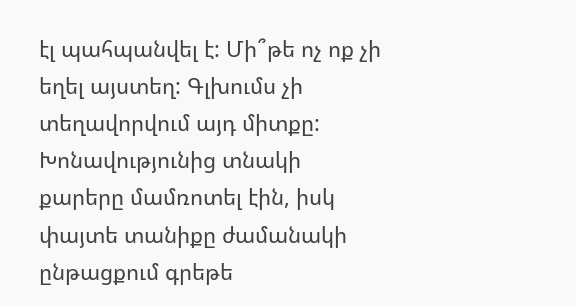էլ պահպանվել է: Մի՞թե ոչ ոք չի եղել այստեղ: Գլխումս չի տեղավորվում այդ միտքը: Խոնավությունից տնակի քարերը մամռոտել էին, իսկ փայտե տանիքը ժամանակի ընթացքում գրեթե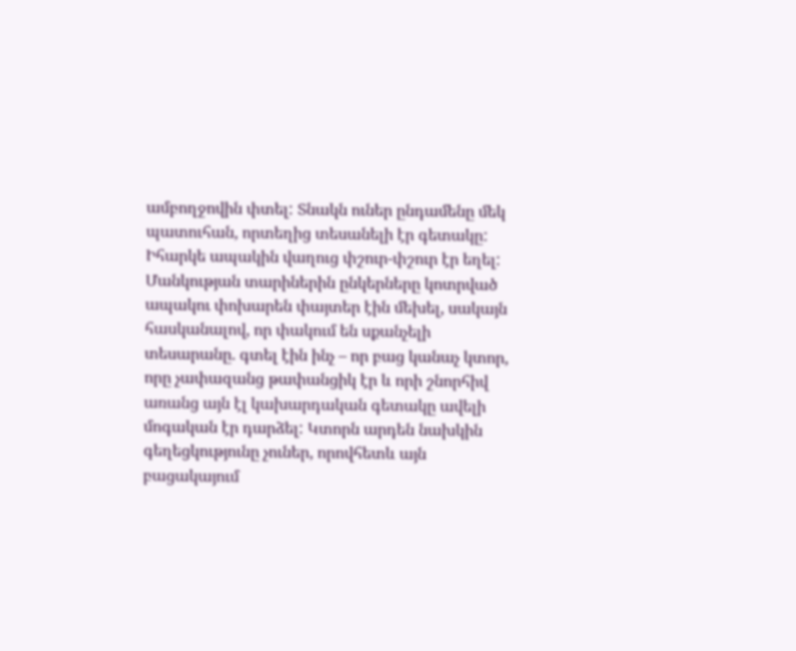ամբողջովին փտել: Տնակն ուներ ընդամենը մեկ պատուհան, որտեղից տեսանելի էր գետակը: Իհարկե ապակին վաղուց փշուր-փշուր էր եղել: Մանկության տարիներին ընկերները կոտրված ապակու փոխարեն փայտեր էին մեխել, սակայն հասկանալով, որ փակում են սքանչելի տեսարանը. գտել էին ինչ – որ բաց կանաչ կտոր, որը չափազանց թափանցիկ էր և որի շնորհիվ առանց այն էլ կախարդական գետակը ավելի մոգական էր դարձել: Կտորն արդեն նախկին գեղեցկությունը չուներ, որովհետև այն բացակայում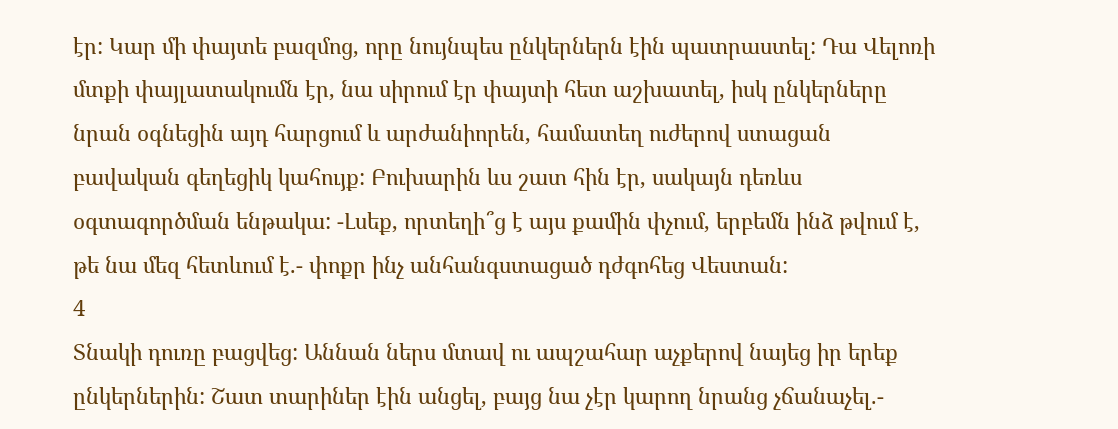էր: Կար մի փայտե բազմոց, որը նույնպես ընկերներն էին պատրաստել: Դա Վելոռի մտքի փայլատակումն էր, նա սիրում էր փայտի հետ աշխատել, իսկ ընկերները նրան օգնեցին այդ հարցում և արժանիորեն, համատեղ ուժերով ստացան բավական գեղեցիկ կահույք: Բուխարին ևս շատ հին էր, սակայն դեռևս օգտագործման ենթակա: -Լսեք, որտեղի՞ց է այս քամին փչում, երբեմն ինձ թվում է, թե նա մեզ հետևում է.- փոքր ինչ անհանգստացած դժգոհեց Վեստան:
4
Տնակի դուռը բացվեց: Աննան ներս մտավ ու ապշահար աչքերով նայեց իր երեք ընկերներին: Շատ տարիներ էին անցել, բայց նա չէր կարող նրանց չճանաչել.-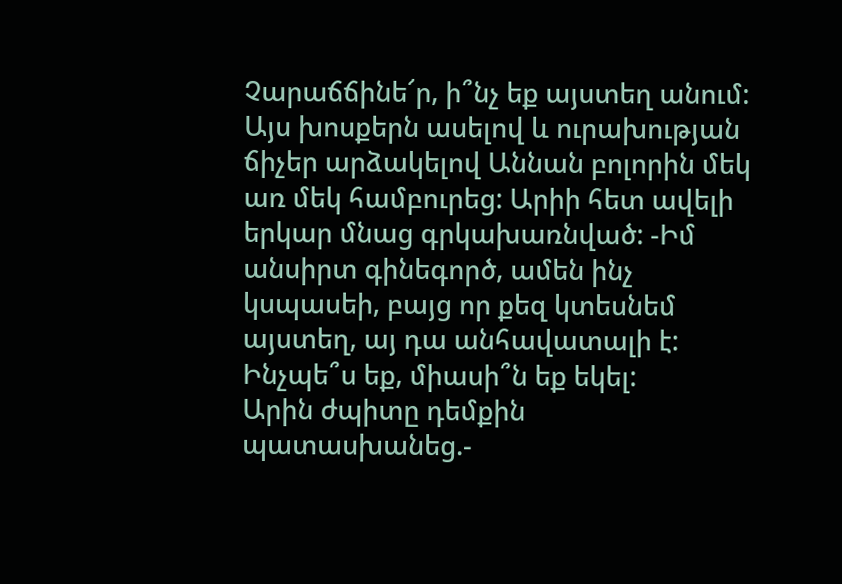Չարաճճինե՜ր, ի՞նչ եք այստեղ անում: Այս խոսքերն ասելով և ուրախության ճիչեր արձակելով Աննան բոլորին մեկ առ մեկ համբուրեց: Արիի հետ ավելի երկար մնաց գրկախառնված: -Իմ անսիրտ գինեգործ, ամեն ինչ կսպասեի, բայց որ քեզ կտեսնեմ այստեղ, այ դա անհավատալի է: Ինչպե՞ս եք, միասի՞ն եք եկել:
Արին ժպիտը դեմքին պատասխանեց.-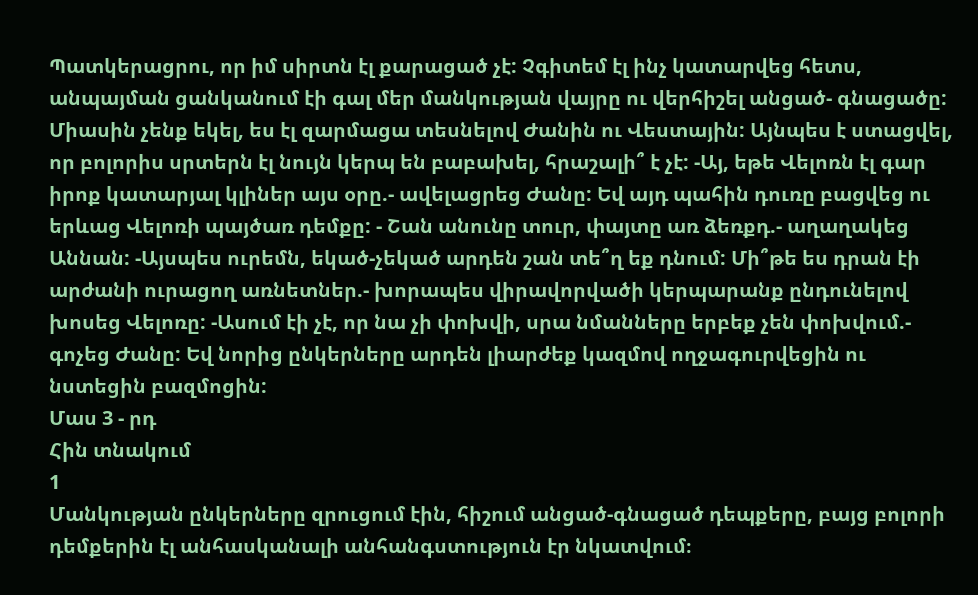Պատկերացրու, որ իմ սիրտն էլ քարացած չէ: Չգիտեմ էլ ինչ կատարվեց հետս, անպայման ցանկանում էի գալ մեր մանկության վայրը ու վերհիշել անցած- գնացածը: Միասին չենք եկել, ես էլ զարմացա տեսնելով Ժանին ու Վեստային: Այնպես է ստացվել, որ բոլորիս սրտերն էլ նույն կերպ են բաբախել, հրաշալի՞ է չէ: -Այ, եթե Վելոռն էլ գար իրոք կատարյալ կլիներ այս օրը.- ավելացրեց Ժանը: Եվ այդ պահին դուռը բացվեց ու երևաց Վելոռի պայծառ դեմքը: - Շան անունը տուր, փայտը առ ձեռքդ.- աղաղակեց Աննան: -Այսպես ուրեմն, եկած-չեկած արդեն շան տե՞ղ եք դնում: Մի՞թե ես դրան էի արժանի ուրացող առնետներ.- խորապես վիրավորվածի կերպարանք ընդունելով խոսեց Վելոռը: -Ասում էի չէ, որ նա չի փոխվի, սրա նմանները երբեք չեն փոխվում.- գոչեց Ժանը: Եվ նորից ընկերները արդեն լիարժեք կազմով ողջագուրվեցին ու նստեցին բազմոցին:
Մաս 3 - րդ
Հին տնակում
1
Մանկության ընկերները զրուցում էին, հիշում անցած-գնացած դեպքերը, բայց բոլորի դեմքերին էլ անհասկանալի անհանգստություն էր նկատվում։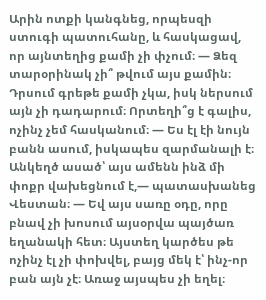Արին ոտքի կանգնեց, որպեսզի ստուգի պատուհանը, և հասկացավ, որ այնտեղից քամի չի փչում։ — Ձեզ տարօրինակ չի՞ թվում այս քամին։ Դրսում գրեթե քամի չկա, իսկ ներսում այն չի դադարում։ Որտեղի՞ց է գալիս, ոչինչ չեմ հասկանում։ — Ես էլ էի նույն բանն ասում, իսկապես զարմանալի է։ Անկեղծ ասած՝ այս ամենն ինձ մի փոքր վախեցնում է,— պատասխանեց Վեստան։ — Եվ այս սառը օդը, որը բնավ չի խոսում այսօրվա պայծառ եղանակի հետ։ Այստեղ կարծես թե ոչինչ էլ չի փոխվել, բայց մեկ է՝ ինչ-որ բան այն չէ։ Առաջ այսպես չի եղել։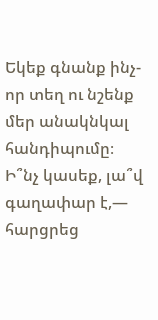Եկեք գնանք ինչ-որ տեղ ու նշենք մեր անակնկալ հանդիպումը։ Ի՞նչ կասեք, լա՞վ գաղափար է,— հարցրեց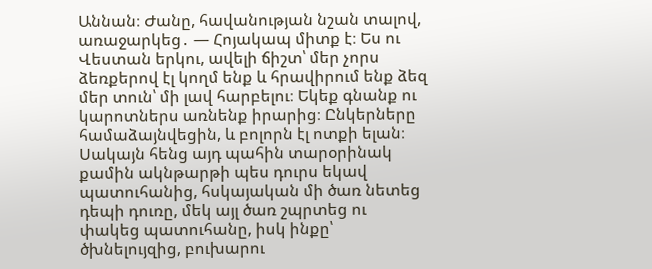Աննան։ Ժանը, հավանության նշան տալով, առաջարկեց․ — Հոյակապ միտք է։ Ես ու Վեստան երկու, ավելի ճիշտ՝ մեր չորս ձեռքերով էլ կողմ ենք և հրավիրում ենք ձեզ մեր տուն՝ մի լավ հարբելու։ Եկեք գնանք ու կարոտներս առնենք իրարից։ Ընկերները համաձայնվեցին, և բոլորն էլ ոտքի ելան։ Սակայն հենց այդ պահին տարօրինակ քամին ակնթարթի պես դուրս եկավ պատուհանից, հսկայական մի ծառ նետեց դեպի դուռը, մեկ այլ ծառ շպրտեց ու փակեց պատուհանը, իսկ ինքը՝ ծխնելույզից, բուխարու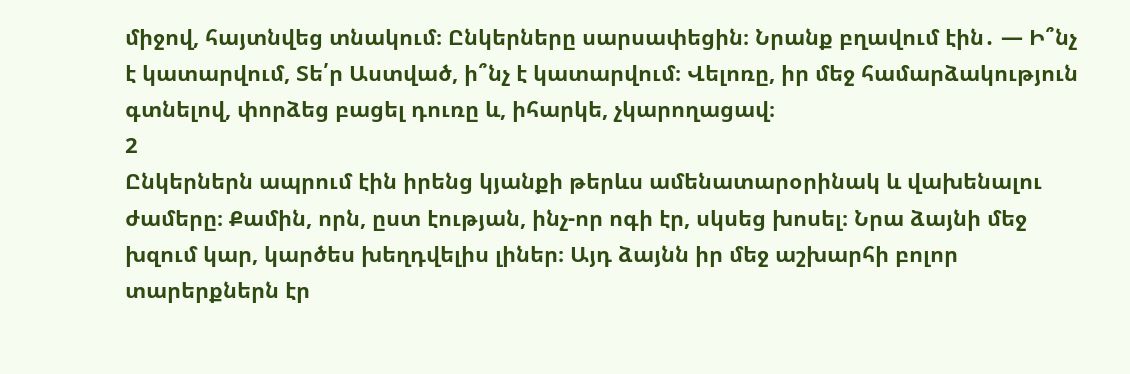միջով, հայտնվեց տնակում։ Ընկերները սարսափեցին։ Նրանք բղավում էին․ — Ի՞նչ է կատարվում, Տե՛ր Աստված, ի՞նչ է կատարվում։ Վելոռը, իր մեջ համարձակություն գտնելով, փորձեց բացել դուռը և, իհարկե, չկարողացավ։
2
Ընկերներն ապրում էին իրենց կյանքի թերևս ամենատարօրինակ և վախենալու ժամերը։ Քամին, որն, ըստ էության, ինչ-որ ոգի էր, սկսեց խոսել։ Նրա ձայնի մեջ խզում կար, կարծես խեղդվելիս լիներ։ Այդ ձայնն իր մեջ աշխարհի բոլոր տարերքներն էր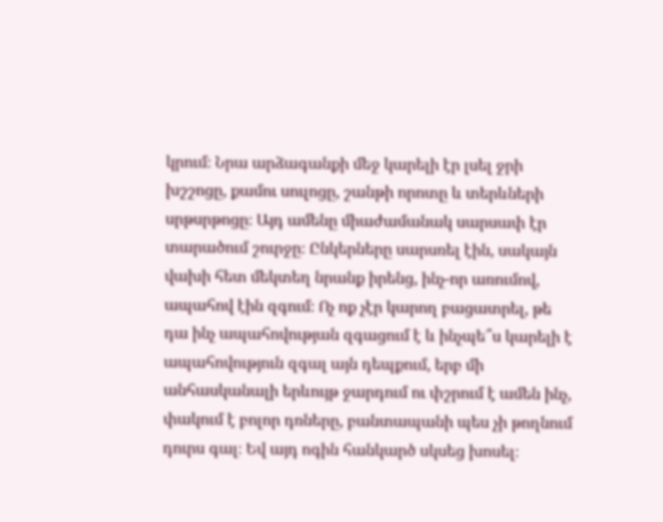կրում։ Նրա արձագանքի մեջ կարելի էր լսել ջրի խշշոցը, քամու սուլոցը, շանթի որոտը և տերևների սրթսրթոցը։ Այդ ամենը միաժամանակ սարսափ էր տարածում շուրջը։ Ընկերները սարսռել էին, սակայն վախի հետ մեկտեղ նրանք իրենց, ինչ-որ առումով, ապահով էին զգում։ Ոչ ոք չէր կարող բացատրել, թե դա ինչ ապահովության զգացում է և ինչպե՞ս կարելի է ապահովություն զգալ այն դեպքում, երբ մի անհասկանալի երևույթ ջարդում ու փշրում է ամեն ինչ, փակում է բոլոր դռները, բանտապանի պես չի թողնում դուրս գալ։ Եվ այդ ոգին հանկարծ սկսեց խոսել։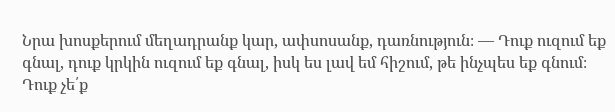Նրա խոսքերում մեղադրանք կար, ափսոսանք, դառնություն։ — Դուք ուզում եք գնալ, դուք կրկին ուզում եք գնալ, իսկ ես լավ եմ հիշում, թե ինչպես եք գնում։ Դուք չե՛ք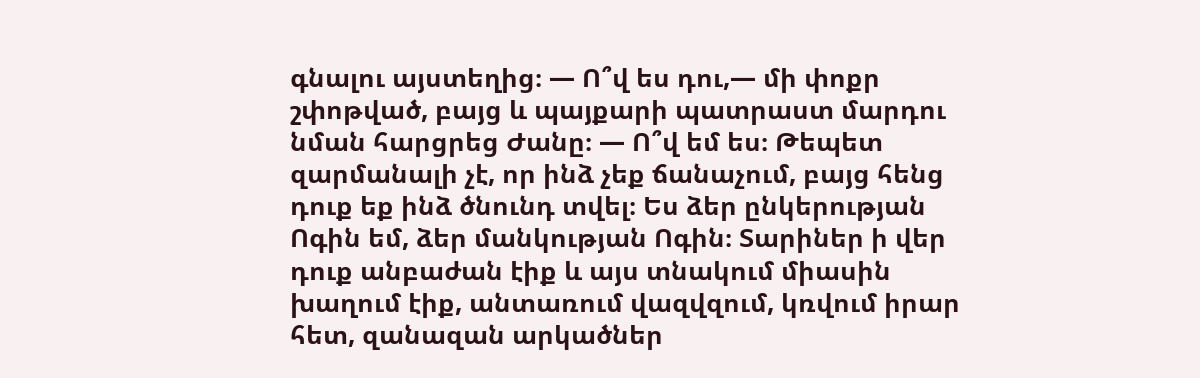գնալու այստեղից։ — Ո՞վ ես դու,— մի փոքր շփոթված, բայց և պայքարի պատրաստ մարդու նման հարցրեց Ժանը։ — Ո՞վ եմ ես։ Թեպետ զարմանալի չէ, որ ինձ չեք ճանաչում, բայց հենց դուք եք ինձ ծնունդ տվել։ Ես ձեր ընկերության Ոգին եմ, ձեր մանկության Ոգին։ Տարիներ ի վեր դուք անբաժան էիք և այս տնակում միասին խաղում էիք, անտառում վազվզում, կռվում իրար հետ, զանազան արկածներ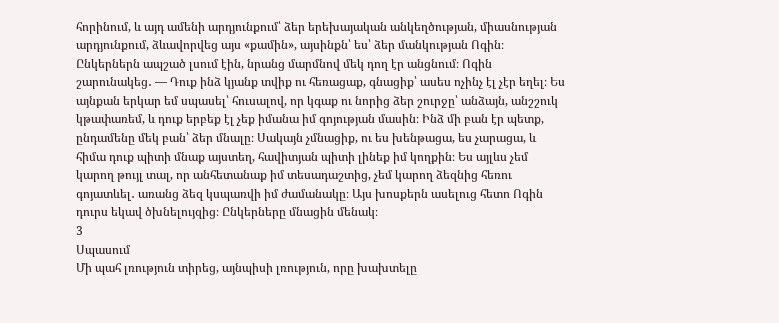հորինում, և այդ ամենի արդյունքում՝ ձեր երեխայական անկեղծության, միասնության արդյունքում, ձևավորվեց այս «քամին», այսինքն՝ ես՝ ձեր մանկության Ոգին։ Ընկերներն ապշած լսում էին, նրանց մարմնով մեկ դող էր անցնում։ Ոգին շարունակեց․ — Դուք ինձ կյանք տվիք ու հեռացաք, գնացիք՝ ասես ոչինչ էլ չէր եղել։ Ես այնքան երկար եմ սպասել՝ հուսալով, որ կգաք ու նորից ձեր շուրջը՝ անձայն, անշշուկ կթափառեմ, և դուք երբեք էլ չեք իմանա իմ գոյության մասին։ Ինձ մի բան էր պետք, ընդամենը մեկ բան՝ ձեր մնալը։ Սակայն չմնացիք, ու ես խենթացա, ես չարացա, և հիմա դուք պիտի մնաք այստեղ, հավիտյան պիտի լինեք իմ կողքին։ Ես այլևս չեմ կարող թույլ տալ, որ անհետանաք իմ տեսադաշտից, չեմ կարող ձեզնից հեռու գոյատևել․ առանց ձեզ կսպառվի իմ ժամանակը։ Այս խոսքերն ասելուց հետո Ոգին դուրս եկավ ծխնելույզից։ Ընկերները մնացին մենակ։
3
Սպասում
Մի պահ լռություն տիրեց, այնպիսի լռություն, որը խախտելը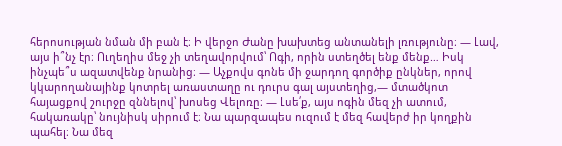հերոսության նման մի բան է։ Ի վերջո Ժանը խախտեց անտանելի լռությունը։ — Լավ, այս ի՞նչ էր։ Ուղեղիս մեջ չի տեղավորվում՝ Ոգի, որին ստեղծել ենք մենք… Իսկ ինչպե՞ս ազատվենք նրանից։ — Աչքովս գոնե մի ջարդող գործիք ընկներ, որով կկարողանայինք կոտրել առաստաղը ու դուրս գալ այստեղից,— մտածկոտ հայացքով շուրջը զննելով՝ խոսեց Վելոռը։ — Լսե՛ք, այս ոգին մեզ չի ատում, հակառակը՝ նույնիսկ սիրում է։ Նա պարզապես ուզում է մեզ հավերժ իր կողքին պահել։ Նա մեզ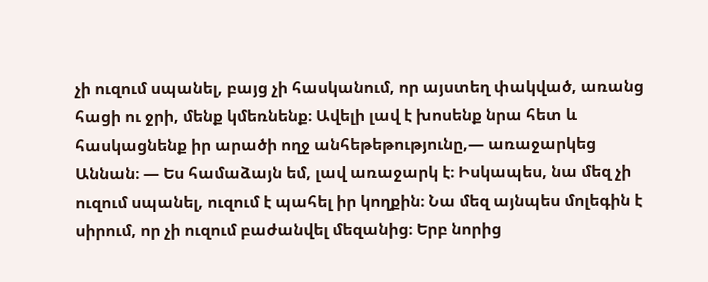չի ուզում սպանել, բայց չի հասկանում, որ այստեղ փակված, առանց հացի ու ջրի, մենք կմեռնենք։ Ավելի լավ է խոսենք նրա հետ և հասկացնենք իր արածի ողջ անհեթեթությունը,— առաջարկեց Աննան։ — Ես համաձայն եմ, լավ առաջարկ է։ Իսկապես, նա մեզ չի ուզում սպանել, ուզում է պահել իր կողքին։ Նա մեզ այնպես մոլեգին է սիրում, որ չի ուզում բաժանվել մեզանից։ Երբ նորից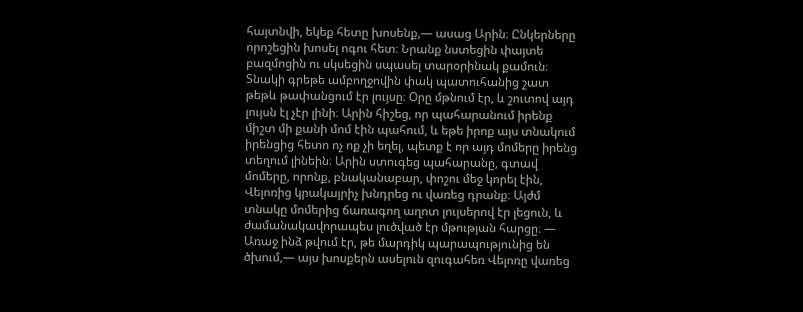հայտնվի, եկեք հետը խոսենք,— ասաց Արին։ Ընկերները որոշեցին խոսել ոգու հետ։ Նրանք նստեցին փայտե բազմոցին ու սկսեցին սպասել տարօրինակ քամուն։ Տնակի գրեթե ամբողջովին փակ պատուհանից շատ թեթև թափանցում էր լույսը։ Օրը մթնում էր, և շուտով այդ լույսն էլ չէր լինի։ Արին հիշեց, որ պահարանում իրենք միշտ մի քանի մոմ էին պահում, և եթե իրոք այս տնակում իրենցից հետո ոչ ոք չի եղել, պետք է որ այդ մոմերը իրենց տեղում լինեին։ Արին ստուգեց պահարանը, գտավ մոմերը, որոնք, բնականաբար, փոշու մեջ կորել էին, Վելոռից կրակայրիչ խնդրեց ու վառեց դրանք։ Այժմ տնակը մոմերից ճառագող աղոտ լույսերով էր լեցուն, և ժամանակավորապես լուծված էր մթության հարցը։ — Առաջ ինձ թվում էր, թե մարդիկ պարապությունից են ծխում,— այս խոսքերն ասելուն զուգահեռ Վելոռը վառեց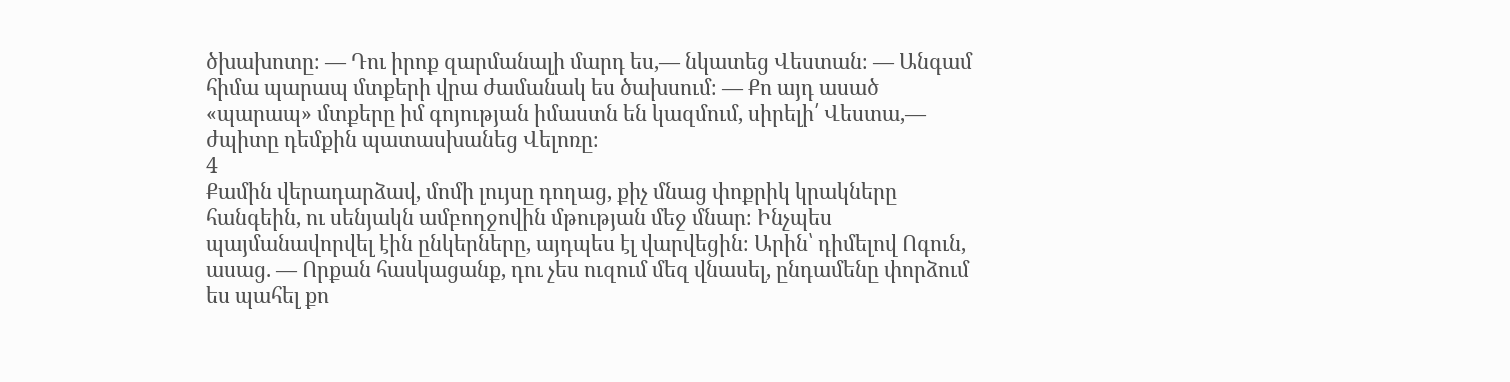ծխախոտը։ — Դու իրոք զարմանալի մարդ ես,— նկատեց Վեստան։ — Անգամ հիմա պարապ մտքերի վրա ժամանակ ես ծախսում։ — Քո այդ ասած «պարապ» մտքերը իմ գոյության իմաստն են կազմում, սիրելի՛ Վեստա,— ժպիտը դեմքին պատասխանեց Վելոռը։
4
Քամին վերադարձավ, մոմի լույսը դողաց, քիչ մնաց փոքրիկ կրակները հանգեին, ու սենյակն ամբողջովին մթության մեջ մնար։ Ինչպես պայմանավորվել էին ընկերները, այդպես էլ վարվեցին։ Արին՝ դիմելով Ոգուն, ասաց. — Որքան հասկացանք, դու չես ուզում մեզ վնասել, ընդամենը փորձում ես պահել քո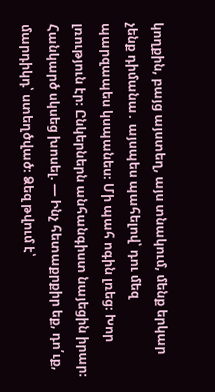կողքին, բայց այստեղ, այս տնակում, մենք երկար չենք դիմանա․ այսպես պահելով՝ դու մեզ պարզապես կսպանես։ Մի պահ ոգին լռեց։ Խոր լռություն էր։ Ընկերներն անհանգիստ նայեցին իրար։ Հանկարծ սկսեց խոսել. — Ինչ հետաքրքիր եք, դո՛ւք, մարդիկդ՝ ստեղծված։ Ձեզ թվում է՝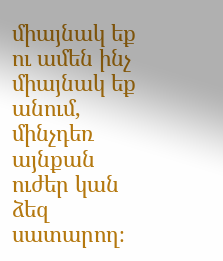միայնակ եք ու ամեն ինչ միայնակ եք անում, մինչդեռ այնքան ուժեր կան ձեզ սատարող։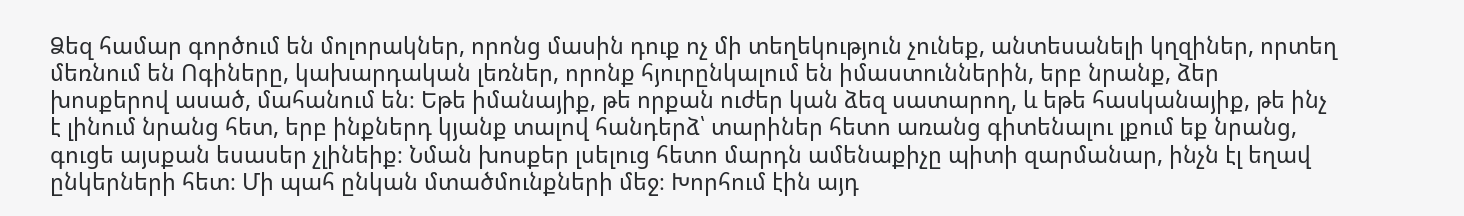Ձեզ համար գործում են մոլորակներ, որոնց մասին դուք ոչ մի տեղեկություն չունեք, անտեսանելի կղզիներ, որտեղ մեռնում են Ոգիները, կախարդական լեռներ, որոնք հյուրընկալում են իմաստուններին, երբ նրանք, ձեր խոսքերով ասած, մահանում են։ Եթե իմանայիք, թե որքան ուժեր կան ձեզ սատարող, և եթե հասկանայիք, թե ինչ է լինում նրանց հետ, երբ ինքներդ կյանք տալով հանդերձ՝ տարիներ հետո առանց գիտենալու լքում եք նրանց, գուցե այսքան եսասեր չլինեիք։ Նման խոսքեր լսելուց հետո մարդն ամենաքիչը պիտի զարմանար, ինչն էլ եղավ ընկերների հետ։ Մի պահ ընկան մտածմունքների մեջ։ Խորհում էին այդ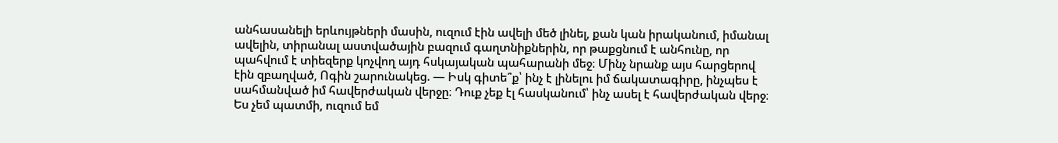անհասանելի երևույթների մասին, ուզում էին ավելի մեծ լինել, քան կան իրականում, իմանալ ավելին, տիրանալ աստվածային բազում գաղտնիքներին, որ թաքցնում է անհունը, որ պահվում է տիեզերք կոչվող այդ հսկայական պահարանի մեջ։ Մինչ նրանք այս հարցերով էին զբաղված, Ոգին շարունակեց. — Իսկ գիտե՞ք՝ ինչ է լինելու իմ ճակատագիրը, ինչպես է սահմանված իմ հավերժական վերջը։ Դուք չեք էլ հասկանում՝ ինչ ասել է հավերժական վերջ։ Ես չեմ պատմի, ուզում եմ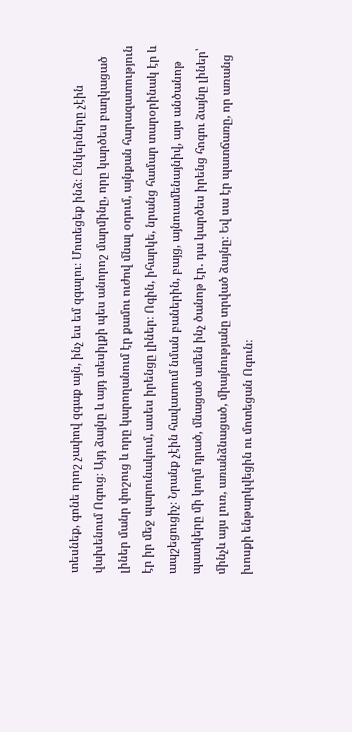տեսնեք, գոնե որոշ չափով զգաք այն, ինչ ես եմ զգալու։ Մոտեցեք ինձ։ Ընկերները չէին վախենում Ոգուց։ Այդ ձայնը և այդ տեսիլքի պես անորոշ մարմինը, որը կարծես բաղկացած լիներ մանր փոշուց և որը կարողանում էր քամու ուժով մնալ օդում, այնքան հարազատություն էր իր մեջ պարունակում, ասես իրենցը լիներ։ Ոգին, իհարկե, նրանց համար տարօրինակ էր և ապշեցուցիչ։ Նրանք չէին հավատում նման բաներին, բայց, այնուամենայնիվ, այս անծանոթ պատկերը մի կողմ դրած, մնացած ամեն ինչ ծանոթ էր․ դա կարծես իրենց հոգու ձայնը լիներ՝ մինչև այս լուռ, առանձնացած, միայնությանը տրված ձայնը։ Եվ սա էր պատճառը, որ առանց խոսքի ենթարկվեցին ու մոտեցան Ոգուն։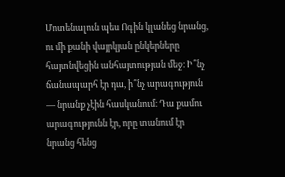Մոտենալուն պես Ոգին կլանեց նրանց, ու մի քանի վայրկյան ընկերները հայտնվեցին անհայտության մեջ։ Ի՞նչ ճանապարհ էր դա, ի՞նչ արագություն — նրանք չէին հասկանում։ Դա քամու արագությունն էր, որը տանում էր նրանց հենց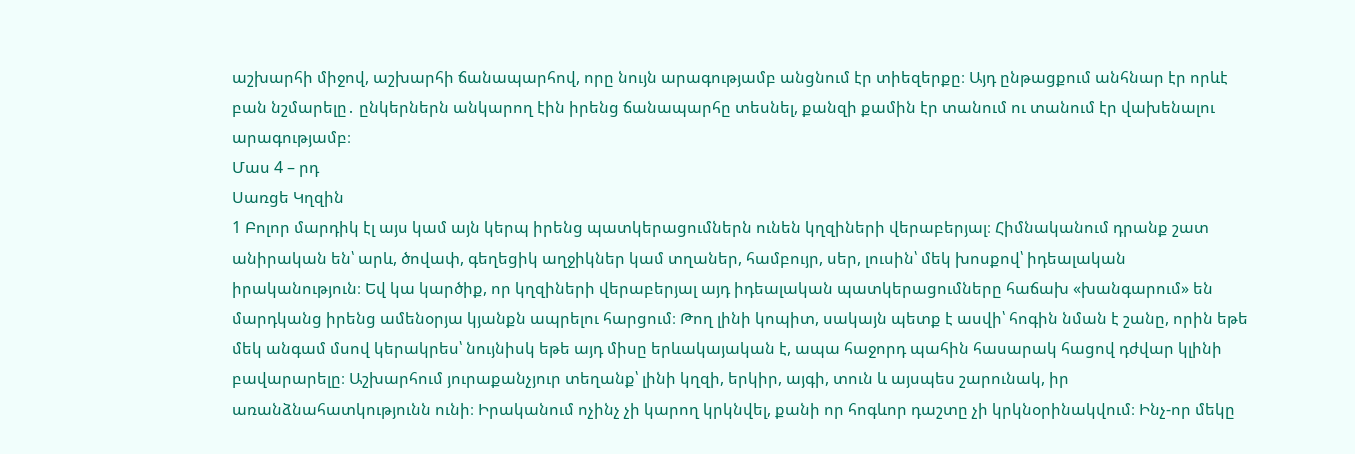աշխարհի միջով, աշխարհի ճանապարհով, որը նույն արագությամբ անցնում էր տիեզերքը։ Այդ ընթացքում անհնար էր որևէ բան նշմարելը․ ընկերներն անկարող էին իրենց ճանապարհը տեսնել, քանզի քամին էր տանում ու տանում էր վախենալու արագությամբ։
Մաս 4 – րդ
Սառցե Կղզին
1 Բոլոր մարդիկ էլ այս կամ այն կերպ իրենց պատկերացումներն ունեն կղզիների վերաբերյալ։ Հիմնականում դրանք շատ անիրական են՝ արև, ծովափ, գեղեցիկ աղջիկներ կամ տղաներ, համբույր, սեր, լուսին՝ մեկ խոսքով՝ իդեալական իրականություն։ Եվ կա կարծիք, որ կղզիների վերաբերյալ այդ իդեալական պատկերացումները հաճախ «խանգարում» են մարդկանց իրենց ամենօրյա կյանքն ապրելու հարցում։ Թող լինի կոպիտ, սակայն պետք է ասվի՝ հոգին նման է շանը, որին եթե մեկ անգամ մսով կերակրես՝ նույնիսկ եթե այդ միսը երևակայական է, ապա հաջորդ պահին հասարակ հացով դժվար կլինի բավարարելը։ Աշխարհում յուրաքանչյուր տեղանք՝ լինի կղզի, երկիր, այգի, տուն և այսպես շարունակ, իր առանձնահատկությունն ունի։ Իրականում ոչինչ չի կարող կրկնվել, քանի որ հոգևոր դաշտը չի կրկնօրինակվում։ Ինչ-որ մեկը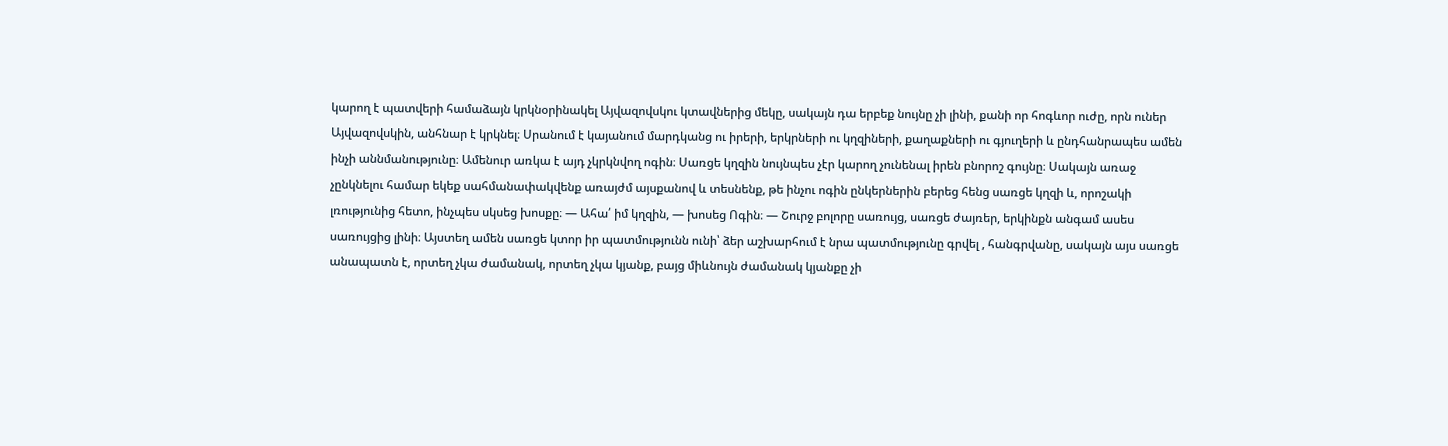կարող է պատվերի համաձայն կրկնօրինակել Այվազովսկու կտավներից մեկը, սակայն դա երբեք նույնը չի լինի, քանի որ հոգևոր ուժը, որն ուներ Այվազովսկին, անհնար է կրկնել։ Սրանում է կայանում մարդկանց ու իրերի, երկրների ու կղզիների, քաղաքների ու գյուղերի և ընդհանրապես ամեն ինչի աննմանությունը։ Ամենուր առկա է այդ չկրկնվող ոգին։ Սառցե կղզին նույնպես չէր կարող չունենալ իրեն բնորոշ գույնը։ Սակայն առաջ չընկնելու համար եկեք սահմանափակվենք առայժմ այսքանով և տեսնենք, թե ինչու ոգին ընկերներին բերեց հենց սառցե կղզի և, որոշակի լռությունից հետո, ինչպես սկսեց խոսքը։ — Ահա՛ իմ կղզին, — խոսեց Ոգին։ — Շուրջ բոլորը սառույց, սառցե ժայռեր, երկինքն անգամ ասես սառույցից լինի։ Այստեղ ամեն սառցե կտոր իր պատմությունն ունի՝ ձեր աշխարհում է նրա պատմությունը գրվել , հանգրվանը, սակայն այս սառցե անապատն է, որտեղ չկա ժամանակ, որտեղ չկա կյանք, բայց միևնույն ժամանակ կյանքը չի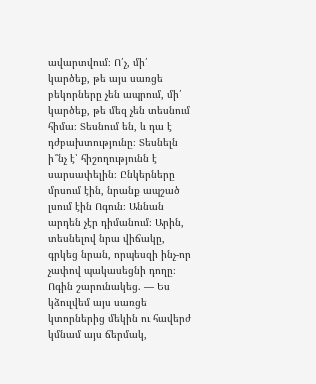ավարտվում։ Ո՛չ, մի՛ կարծեք, թե այս սառցե բեկորները չեն ապրում, մի՛ կարծեք, թե մեզ չեն տեսնում հիմա։ Տեսնում են, և դա է դժբախտությունը։ Տեսնելն ի՞նչ է՝ հիշողությունն է սարսափելին։ Ընկերները մրսում էին, նրանք ապշած լսում էին Ոգուն։ Աննան արդեն չէր դիմանում։ Արին, տեսնելով նրա վիճակը, գրկեց նրան, որպեսզի ինչ-որ չափով պակասեցնի դողը։ Ոգին շարունակեց. — Ես կձուլվեմ այս սառցե կտորներից մեկին ու հավերժ կմնամ այս ճերմակ,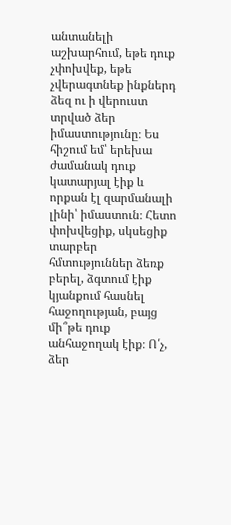անտանելի աշխարհում, եթե դուք չփոխվեք, եթե չվերագտնեք ինքներդ ձեզ ու ի վերուստ տրված ձեր իմաստությունը։ Ես հիշում եմ՝ երեխա ժամանակ դուք կատարյալ էիք և որքան էլ զարմանալի լինի՝ իմաստուն։ Հետո փոխվեցիք, սկսեցիք տարբեր հմտություններ ձեռք բերել, ձգտում էիք կյանքում հասնել հաջողության, բայց մի՞թե դուք անհաջողակ էիք։ Ո՛չ, ձեր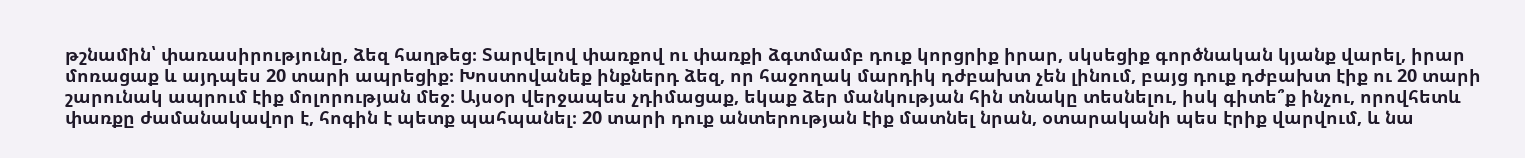թշնամին՝ փառասիրությունը, ձեզ հաղթեց։ Տարվելով փառքով ու փառքի ձգտմամբ դուք կորցրիք իրար, սկսեցիք գործնական կյանք վարել, իրար մոռացաք և այդպես 20 տարի ապրեցիք։ Խոստովանեք ինքներդ ձեզ, որ հաջողակ մարդիկ դժբախտ չեն լինում, բայց դուք դժբախտ էիք ու 20 տարի շարունակ ապրում էիք մոլորության մեջ։ Այսօր վերջապես չդիմացաք, եկաք ձեր մանկության հին տնակը տեսնելու, իսկ գիտե՞ք ինչու, որովհետև փառքը ժամանակավոր է, հոգին է պետք պահպանել։ 20 տարի դուք անտերության էիք մատնել նրան, օտարականի պես էրիք վարվում, և նա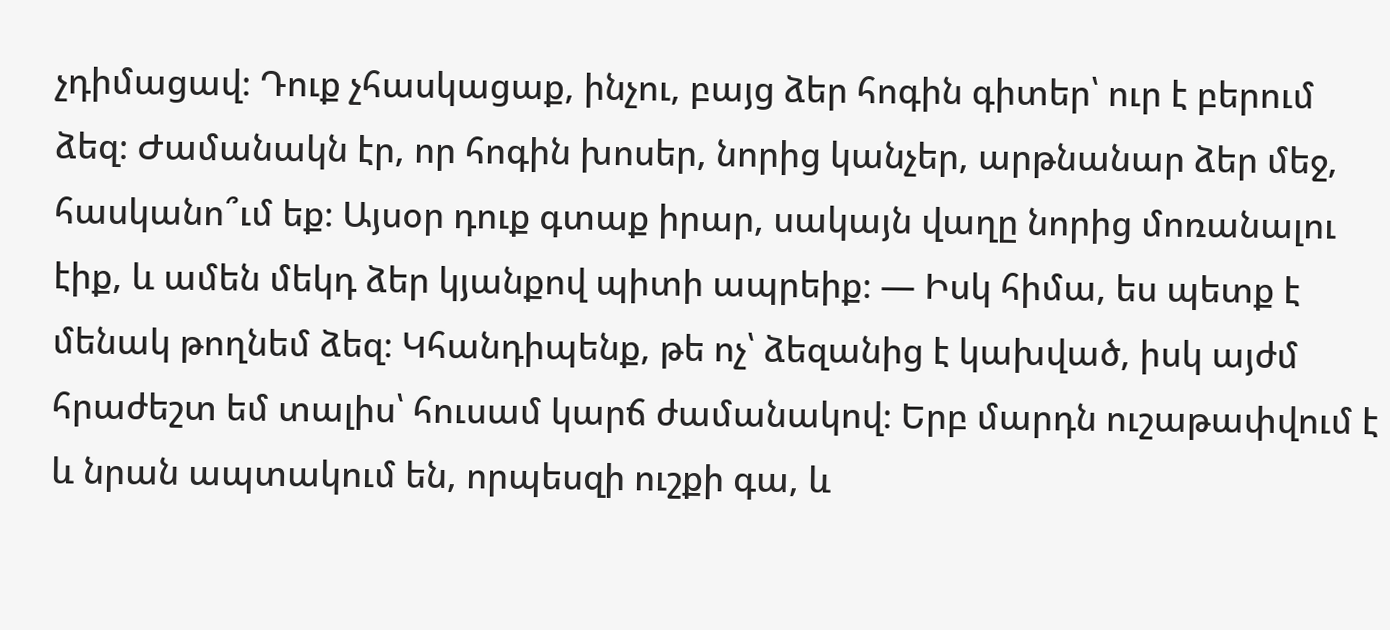չդիմացավ։ Դուք չհասկացաք, ինչու, բայց ձեր հոգին գիտեր՝ ուր է բերում ձեզ։ Ժամանակն էր, որ հոգին խոսեր, նորից կանչեր, արթնանար ձեր մեջ, հասկանո՞ւմ եք։ Այսօր դուք գտաք իրար, սակայն վաղը նորից մոռանալու էիք, և ամեն մեկդ ձեր կյանքով պիտի ապրեիք։ — Իսկ հիմա, ես պետք է մենակ թողնեմ ձեզ։ Կհանդիպենք, թե ոչ՝ ձեզանից է կախված, իսկ այժմ հրաժեշտ եմ տալիս՝ հուսամ կարճ ժամանակով։ Երբ մարդն ուշաթափվում է և նրան ապտակում են, որպեսզի ուշքի գա, և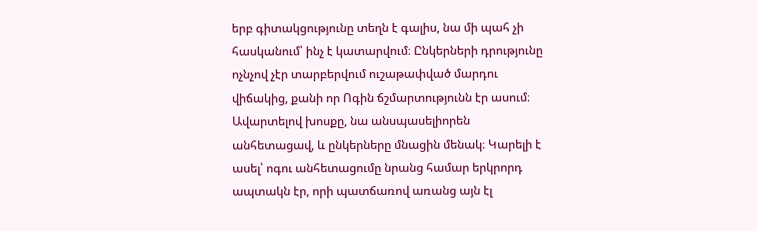երբ գիտակցությունը տեղն է գալիս, նա մի պահ չի հասկանում՝ ինչ է կատարվում։ Ընկերների դրությունը ոչնչով չէր տարբերվում ուշաթափված մարդու վիճակից, քանի որ Ոգին ճշմարտությունն էր ասում։ Ավարտելով խոսքը, նա անսպասելիորեն անհետացավ, և ընկերները մնացին մենակ։ Կարելի է ասել՝ ոգու անհետացումը նրանց համար երկրորդ ապտակն էր, որի պատճառով առանց այն էլ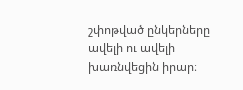շփոթված ընկերները ավելի ու ավելի խառնվեցին իրար։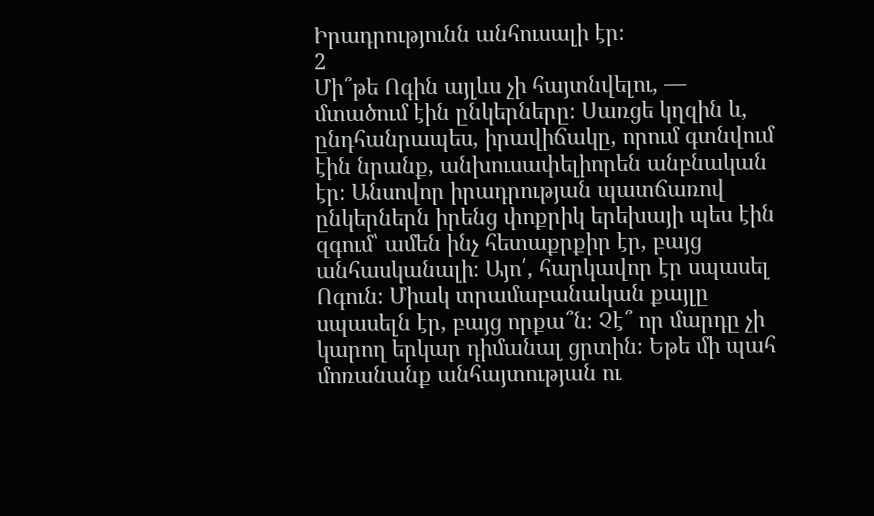Իրադրությունն անհուսալի էր։
2
Մի՞թե Ոգին այլևս չի հայտնվելու, — մտածում էին ընկերները։ Սառցե կղզին և, ընդհանրապես, իրավիճակը, որում գտնվում էին նրանք, անխուսափելիորեն անբնական էր։ Անսովոր իրադրության պատճառով ընկերներն իրենց փոքրիկ երեխայի պես էին զգում՝ ամեն ինչ հետաքրքիր էր, բայց անհասկանալի։ Այո՛, հարկավոր էր սպասել Ոգուն։ Միակ տրամաբանական քայլը սպասելն էր, բայց որքա՞ն։ Չէ՞ որ մարդը չի կարող երկար դիմանալ ցրտին։ Եթե մի պահ մոռանանք անհայտության ու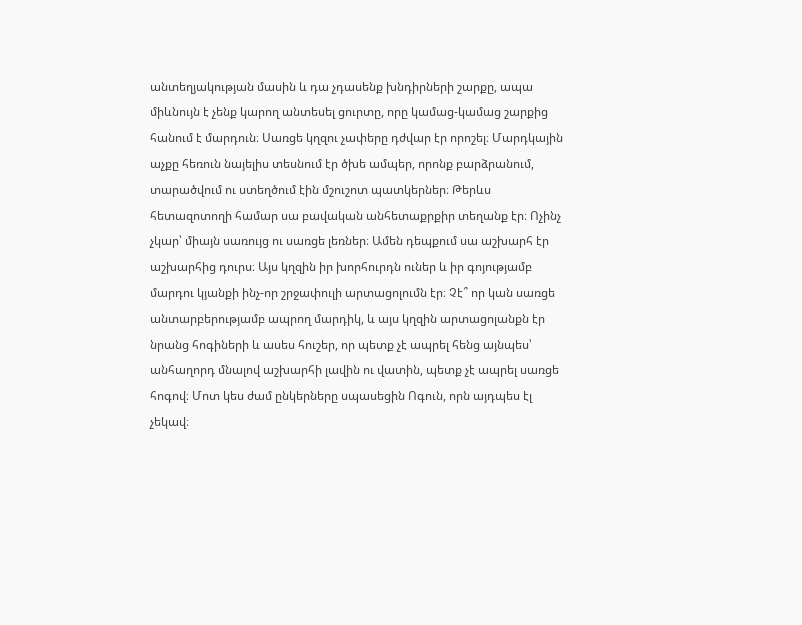անտեղյակության մասին և դա չդասենք խնդիրների շարքը, ապա միևնույն է չենք կարող անտեսել ցուրտը, որը կամաց-կամաց շարքից հանում է մարդուն։ Սառցե կղզու չափերը դժվար էր որոշել։ Մարդկային աչքը հեռուն նայելիս տեսնում էր ծխե ամպեր, որոնք բարձրանում, տարածվում ու ստեղծում էին մշուշոտ պատկերներ։ Թերևս հետազոտողի համար սա բավական անհետաքրքիր տեղանք էր։ Ոչինչ չկար՝ միայն սառույց ու սառցե լեռներ։ Ամեն դեպքում սա աշխարհ էր աշխարհից դուրս։ Այս կղզին իր խորհուրդն ուներ և իր գոյությամբ մարդու կյանքի ինչ-որ շրջափուլի արտացոլումն էր։ Չէ՞ որ կան սառցե անտարբերությամբ ապրող մարդիկ, և այս կղզին արտացոլանքն էր նրանց հոգիների և ասես հուշեր, որ պետք չէ ապրել հենց այնպես՝ անհաղորդ մնալով աշխարհի լավին ու վատին, պետք չէ ապրել սառցե հոգով։ Մոտ կես ժամ ընկերները սպասեցին Ոգուն, որն այդպես էլ չեկավ։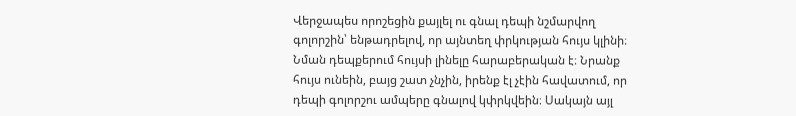Վերջապես որոշեցին քայլել ու գնալ դեպի նշմարվող գոլորշին՝ ենթադրելով, որ այնտեղ փրկության հույս կլինի։ Նման դեպքերում հույսի լինելը հարաբերական է։ Նրանք հույս ունեին, բայց շատ չնչին, իրենք էլ չէին հավատում, որ դեպի գոլորշու ամպերը գնալով կփրկվեին։ Սակայն այլ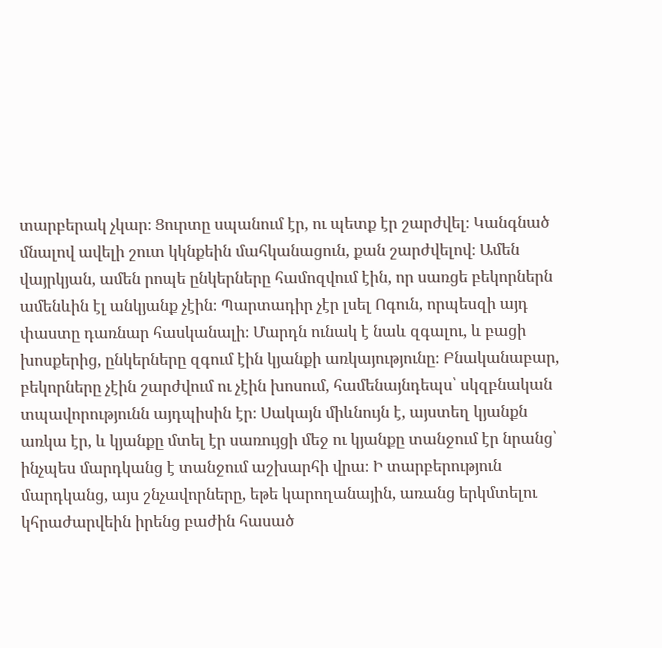տարբերակ չկար։ Ցուրտը սպանում էր, ու պետք էր շարժվել։ Կանգնած մնալով ավելի շուտ կկնքեին մահկանացուն, քան շարժվելով։ Ամեն վայրկյան, ամեն րոպե ընկերները համոզվում էին, որ սառցե բեկորներն ամենևին էլ անկյանք չէին։ Պարտադիր չէր լսել Ոգուն, որպեսզի այդ փաստը դառնար հասկանալի։ Մարդն ունակ է նաև զգալու, և բացի խոսքերից, ընկերները զգում էին կյանքի առկայությունը։ Բնականաբար, բեկորները չէին շարժվում ու չէին խոսում, համենայնդեպս՝ սկզբնական տպավորությունն այդպիսին էր։ Սակայն միևնույն է, այստեղ կյանքն առկա էր, և կյանքը մտել էր սառույցի մեջ ու կյանքը տանջում էր նրանց՝ ինչպես մարդկանց է տանջում աշխարհի վրա։ Ի տարբերություն մարդկանց, այս շնչավորները, եթե կարողանային, առանց երկմտելու կհրաժարվեին իրենց բաժին հասած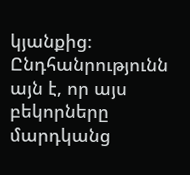կյանքից։ Ընդհանրությունն այն է, որ այս բեկորները մարդկանց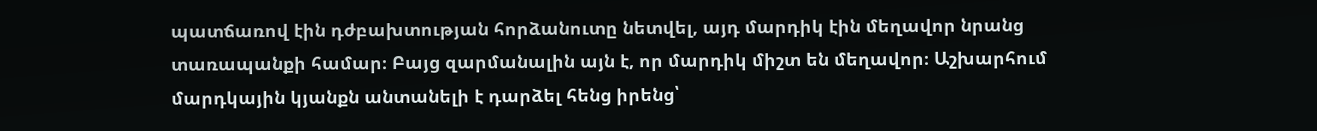պատճառով էին դժբախտության հորձանուտը նետվել, այդ մարդիկ էին մեղավոր նրանց տառապանքի համար։ Բայց զարմանալին այն է, որ մարդիկ միշտ են մեղավոր։ Աշխարհում մարդկային կյանքն անտանելի է դարձել հենց իրենց՝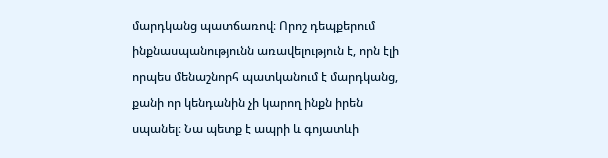մարդկանց պատճառով։ Որոշ դեպքերում ինքնասպանությունն առավելություն է, որն էլի որպես մենաշնորհ պատկանում է մարդկանց, քանի որ կենդանին չի կարող ինքն իրեն սպանել։ Նա պետք է ապրի և գոյատևի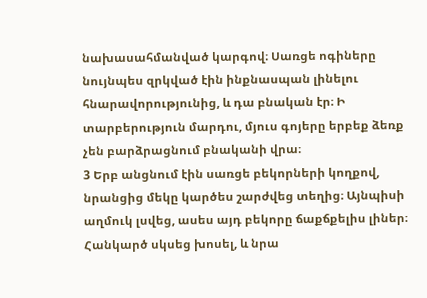նախասահմանված կարգով։ Սառցե ոգիները նույնպես զրկված էին ինքնասպան լինելու հնարավորությունից, և դա բնական էր։ Ի տարբերություն մարդու, մյուս գոյերը երբեք ձեռք չեն բարձրացնում բնականի վրա։
3 Երբ անցնում էին սառցե բեկորների կողքով, նրանցից մեկը կարծես շարժվեց տեղից։ Այնպիսի աղմուկ լսվեց, ասես այդ բեկորը ճաքճքելիս լիներ։ Հանկարծ սկսեց խոսել, և նրա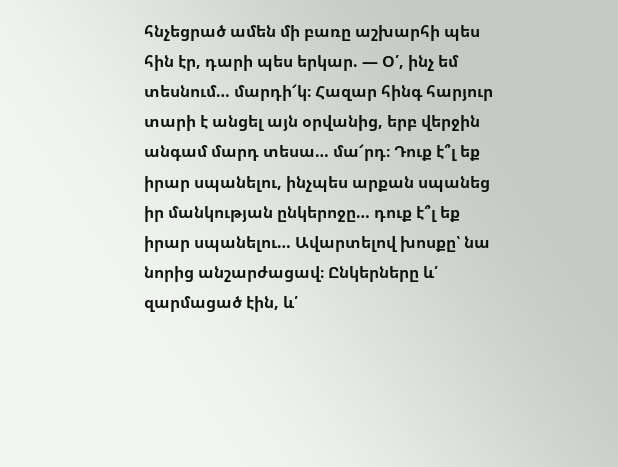հնչեցրած ամեն մի բառը աշխարհի պես հին էր, դարի պես երկար. — Օ՛, ինչ եմ տեսնում… մարդի՜կ։ Հազար հինգ հարյուր տարի է անցել այն օրվանից, երբ վերջին անգամ մարդ տեսա… մա՜րդ։ Դուք է՞լ եք իրար սպանելու, ինչպես արքան սպանեց իր մանկության ընկերոջը… դուք է՞լ եք իրար սպանելու… Ավարտելով խոսքը՝ նա նորից անշարժացավ։ Ընկերները և՛ զարմացած էին, և՛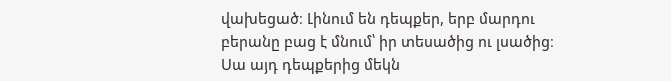վախեցած։ Լինում են դեպքեր, երբ մարդու բերանը բաց է մնում՝ իր տեսածից ու լսածից։ Սա այդ դեպքերից մեկն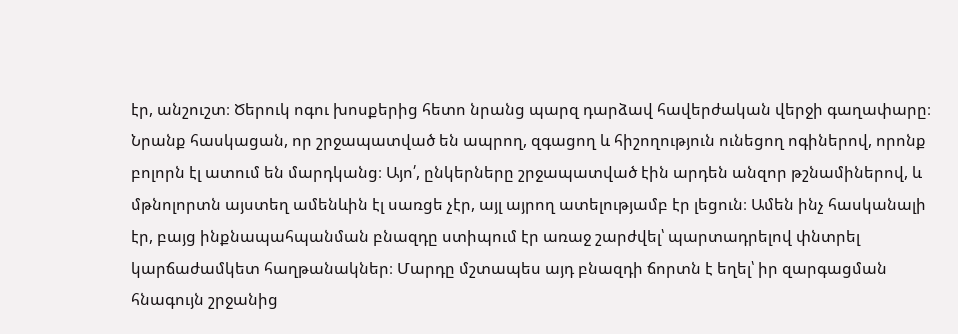էր, անշուշտ։ Ծերուկ ոգու խոսքերից հետո նրանց պարզ դարձավ հավերժական վերջի գաղափարը։ Նրանք հասկացան, որ շրջապատված են ապրող, զգացող և հիշողություն ունեցող ոգիներով, որոնք բոլորն էլ ատում են մարդկանց։ Այո՛, ընկերները շրջապատված էին արդեն անզոր թշնամիներով, և մթնոլորտն այստեղ ամենևին էլ սառցե չէր, այլ այրող ատելությամբ էր լեցուն։ Ամեն ինչ հասկանալի էր, բայց ինքնապահպանման բնազդը ստիպում էր առաջ շարժվել՝ պարտադրելով փնտրել կարճաժամկետ հաղթանակներ։ Մարդը մշտապես այդ բնազդի ճորտն է եղել՝ իր զարգացման հնագույն շրջանից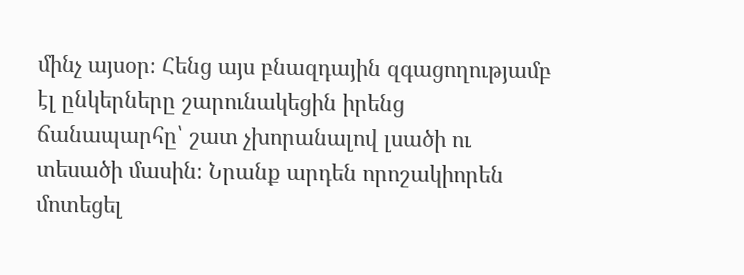մինչ այսօր։ Հենց այս բնազդային զգացողությամբ էլ ընկերները շարունակեցին իրենց ճանապարհը՝ շատ չխորանալով լսածի ու տեսածի մասին։ Նրանք արդեն որոշակիորեն մոտեցել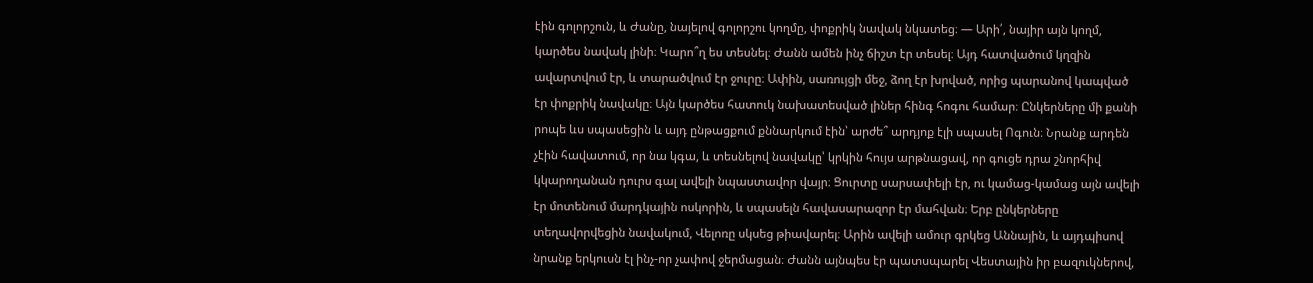էին գոլորշուն, և Ժանը, նայելով գոլորշու կողմը, փոքրիկ նավակ նկատեց։ — Արի՛, նայիր այն կողմ, կարծես նավակ լինի։ Կարո՞ղ ես տեսնել։ Ժանն ամեն ինչ ճիշտ էր տեսել։ Այդ հատվածում կղզին ավարտվում էր, և տարածվում էր ջուրը։ Ափին, սառույցի մեջ, ձող էր խրված, որից պարանով կապված էր փոքրիկ նավակը։ Այն կարծես հատուկ նախատեսված լիներ հինգ հոգու համար։ Ընկերները մի քանի րոպե ևս սպասեցին և այդ ընթացքում քննարկում էին՝ արժե՞ արդյոք էլի սպասել Ոգուն։ Նրանք արդեն չէին հավատում, որ նա կգա, և տեսնելով նավակը՝ կրկին հույս արթնացավ, որ գուցե դրա շնորհիվ կկարողանան դուրս գալ ավելի նպաստավոր վայր։ Ցուրտը սարսափելի էր, ու կամաց-կամաց այն ավելի էր մոտենում մարդկային ոսկորին, և սպասելն հավասարազոր էր մահվան։ Երբ ընկերները տեղավորվեցին նավակում, Վելոռը սկսեց թիավարել։ Արին ավելի ամուր գրկեց Աննային, և այդպիսով նրանք երկուսն էլ ինչ-որ չափով ջերմացան։ Ժանն այնպես էր պատսպարել Վեստային իր բազուկներով,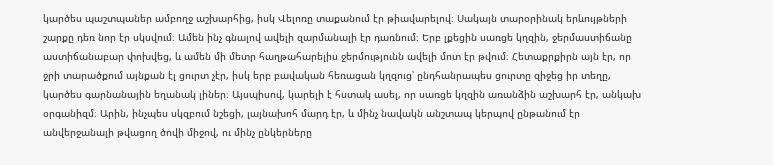կարծես պաշտպաներ ամբողջ աշխարհից, իսկ Վելոռը տաքանում էր թիավարելով։ Սակայն տարօրինակ երևույթների շարքը դեռ նոր էր սկսվում։ Ամեն ինչ գնալով ավելի զարմանալի էր դառնում։ Երբ լքեցին սառցե կղզին, ջերմաստիճանը աստիճանաբար փոխվեց, և ամեն մի մետր հաղթահարելիս ջերմությունն ավելի մոտ էր թվում։ Հետաքրքիրն այն էր, որ ջրի տարածքում այնքան էլ ցուրտ չէր, իսկ երբ բավական հեռացան կղզուց՝ ընդհանրապես ցուրտը զիջեց իր տեղը, կարծես գարնանային եղանակ լիներ։ Այսպիսով, կարելի է հստակ ասել, որ սառցե կղզին առանձին աշխարհ էր, անկախ օրգանիզմ։ Արին, ինչպես սկզբում նշեցի, լայնախոհ մարդ էր, և մինչ նավակն անշտապ կերպով ընթանում էր անվերջանալի թվացող ծովի միջով, ու մինչ ընկերները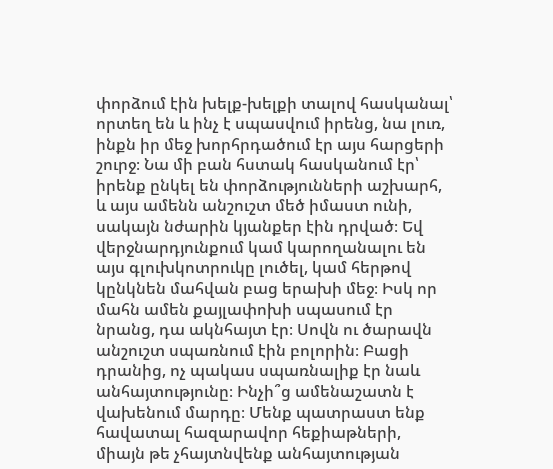փորձում էին խելք-խելքի տալով հասկանալ՝ որտեղ են և ինչ է սպասվում իրենց, նա լուռ, ինքն իր մեջ խորհրդածում էր այս հարցերի շուրջ։ Նա մի բան հստակ հասկանում էր՝ իրենք ընկել են փորձությունների աշխարհ, և այս ամենն անշուշտ մեծ իմաստ ունի, սակայն նժարին կյանքեր էին դրված։ Եվ վերջնարդյունքում կամ կարողանալու են այս գլուխկոտրուկը լուծել, կամ հերթով կընկնեն մահվան բաց երախի մեջ։ Իսկ որ մահն ամեն քայլափոխի սպասում էր նրանց, դա ակնհայտ էր։ Սովն ու ծարավն անշուշտ սպառնում էին բոլորին։ Բացի դրանից, ոչ պակաս սպառնալիք էր նաև անհայտությունը։ Ինչի՞ց ամենաշատն է վախենում մարդը։ Մենք պատրաստ ենք հավատալ հազարավոր հեքիաթների, միայն թե չհայտնվենք անհայտության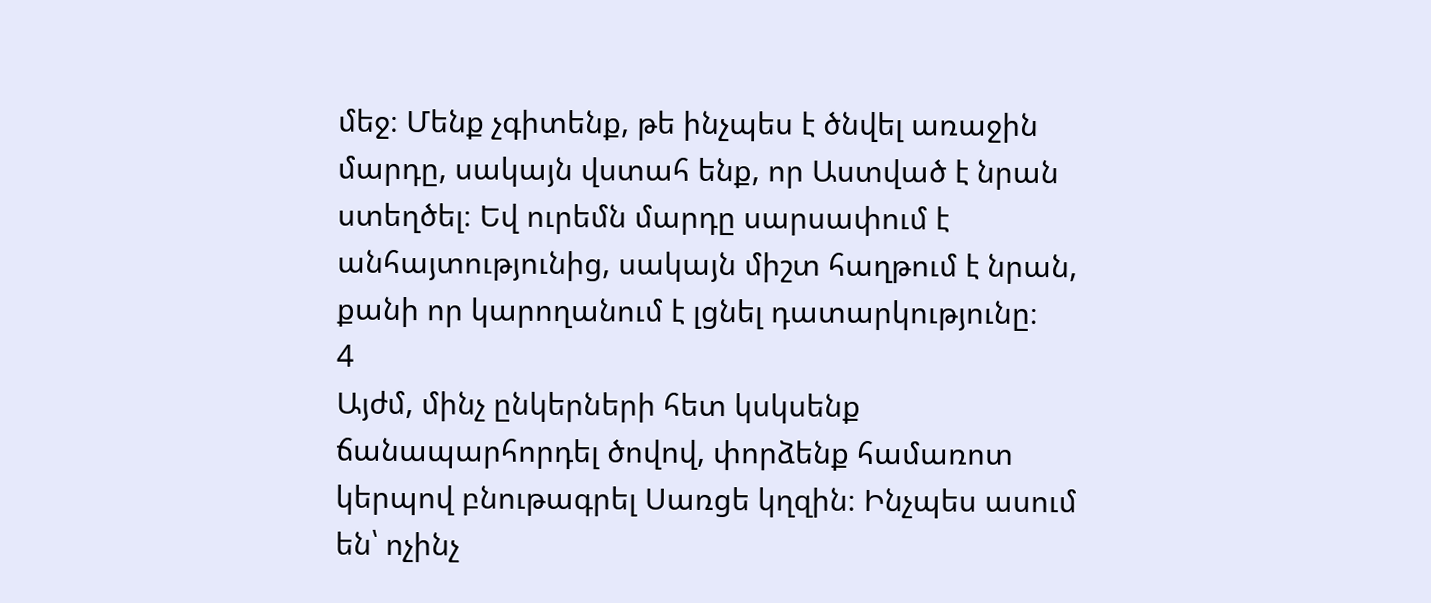մեջ։ Մենք չգիտենք, թե ինչպես է ծնվել առաջին մարդը, սակայն վստահ ենք, որ Աստված է նրան ստեղծել։ Եվ ուրեմն մարդը սարսափում է անհայտությունից, սակայն միշտ հաղթում է նրան, քանի որ կարողանում է լցնել դատարկությունը։
4
Այժմ, մինչ ընկերների հետ կսկսենք ճանապարհորդել ծովով, փորձենք համառոտ կերպով բնութագրել Սառցե կղզին։ Ինչպես ասում են՝ ոչինչ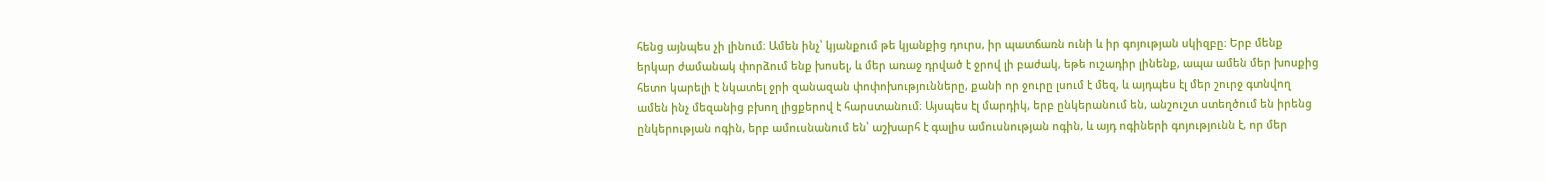հենց այնպես չի լինում։ Ամեն ինչ՝ կյանքում թե կյանքից դուրս, իր պատճառն ունի և իր գոյության սկիզբը։ Երբ մենք երկար ժամանակ փորձում ենք խոսել, և մեր առաջ դրված է ջրով լի բաժակ, եթե ուշադիր լինենք, ապա ամեն մեր խոսքից հետո կարելի է նկատել ջրի զանազան փոփոխությունները, քանի որ ջուրը լսում է մեզ, և այդպես էլ մեր շուրջ գտնվող ամեն ինչ մեզանից բխող լիցքերով է հարստանում։ Այսպես էլ մարդիկ, երբ ընկերանում են, անշուշտ ստեղծում են իրենց ընկերության ոգին, երբ ամուսնանում են՝ աշխարհ է գալիս ամուսնության ոգին, և այդ ոգիների գոյությունն է, որ մեր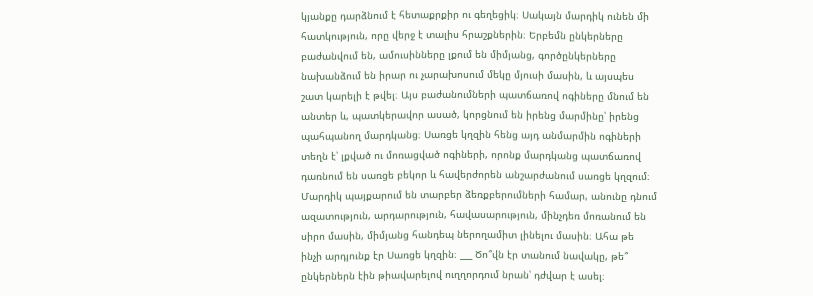կյանքը դարձնում է հետաքրքիր ու գեղեցիկ։ Սակայն մարդիկ ունեն մի հատկություն, որը վերջ է տալիս հրաշքներին։ Երբեմն ընկերները բաժանվում են, ամուսինները լքում են միմյանց, գործընկերները նախանձում են իրար ու չարախոսում մեկը մյուսի մասին, և այսպես շատ կարելի է թվել։ Այս բաժանումների պատճառով ոգիները մնում են անտեր և, պատկերավոր ասած, կորցնում են իրենց մարմինը՝ իրենց պահպանող մարդկանց։ Սառցե կղզին հենց այդ անմարմին ոգիների տեղն է՝ լքված ու մոռացված ոգիների, որոնք մարդկանց պատճառով դառնում են սառցե բեկոր և հավերժորեն անշարժանում սառցե կղզում։ Մարդիկ պայքարում են տարբեր ձեռքբերումների համար, անունը դնում ազատություն, արդարություն, հավասարություն, մինչդեռ մոռանում են սիրո մասին, միմյանց հանդեպ ներողամիտ լինելու մասին։ Ահա թե ինչի արդյունք էր Սառցե կղզին։ ___ Ծո՞վն էր տանում նավակը, թե՞ ընկերներն էին թիավարելով ուղղորդում նրան՝ դժվար է ասել։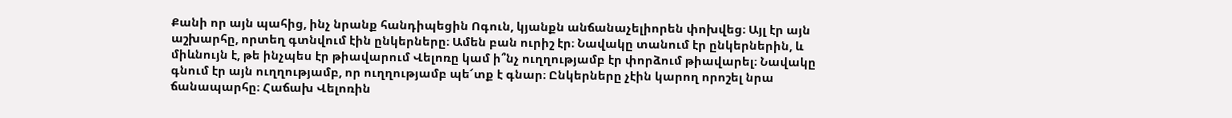Քանի որ այն պահից, ինչ նրանք հանդիպեցին Ոգուն, կյանքն անճանաչելիորեն փոխվեց։ Այլ էր այն աշխարհը, որտեղ գտնվում էին ընկերները։ Ամեն բան ուրիշ էր։ Նավակը տանում էր ընկերներին, և միևնույն է, թե ինչպես էր թիավարում Վելոռը կամ ի՞նչ ուղղությամբ էր փորձում թիավարել։ Նավակը գնում էր այն ուղղությամբ, որ ուղղությամբ պե՜տք է գնար։ Ընկերները չէին կարող որոշել նրա ճանապարհը։ Հաճախ Վելոռին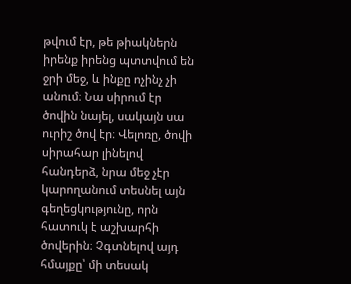թվում էր, թե թիակներն իրենք իրենց պտտվում են ջրի մեջ, և ինքը ոչինչ չի անում։ Նա սիրում էր ծովին նայել, սակայն սա ուրիշ ծով էր։ Վելոռը, ծովի սիրահար լինելով հանդերձ, նրա մեջ չէր կարողանում տեսնել այն գեղեցկությունը, որն հատուկ է աշխարհի ծովերին։ Չգտնելով այդ հմայքը՝ մի տեսակ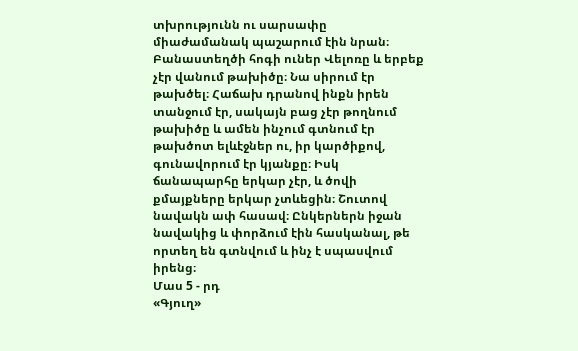տխրությունն ու սարսափը միաժամանակ պաշարում էին նրան։ Բանաստեղծի հոգի ուներ Վելոռը և երբեք չէր վանում թախիծը։ Նա սիրում էր թախծել։ Հաճախ դրանով ինքն իրեն տանջում էր, սակայն բաց չէր թողնում թախիծը և ամեն ինչում գտնում էր թախծոտ ելևէջներ ու, իր կարծիքով, գունավորում էր կյանքը։ Իսկ ճանապարհը երկար չէր, և ծովի քմայքները երկար չտևեցին։ Շուտով նավակն ափ հասավ։ Ընկերներն իջան նավակից և փորձում էին հասկանալ, թե որտեղ են գտնվում և ինչ է սպասվում իրենց։
Մաս 5 - րդ
«Գյուղ»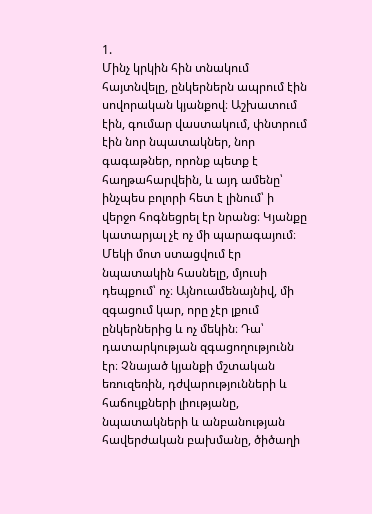1.
Մինչ կրկին հին տնակում հայտնվելը, ընկերներն ապրում էին սովորական կյանքով։ Աշխատում էին, գումար վաստակում, փնտրում էին նոր նպատակներ, նոր գագաթներ, որոնք պետք է հաղթահարվեին, և այդ ամենը՝ ինչպես բոլորի հետ է լինում՝ ի վերջո հոգնեցրել էր նրանց։ Կյանքը կատարյալ չէ ոչ մի պարագայում։ Մեկի մոտ ստացվում էր նպատակին հասնելը, մյուսի դեպքում՝ ոչ։ Այնուամենայնիվ, մի զգացում կար, որը չէր լքում ընկերներից և ոչ մեկին։ Դա՝ դատարկության զգացողությունն էր։ Չնայած կյանքի մշտական եռուզեռին, դժվարությունների և հաճույքների լիությանը, նպատակների և անբանության հավերժական բախմանը, ծիծաղի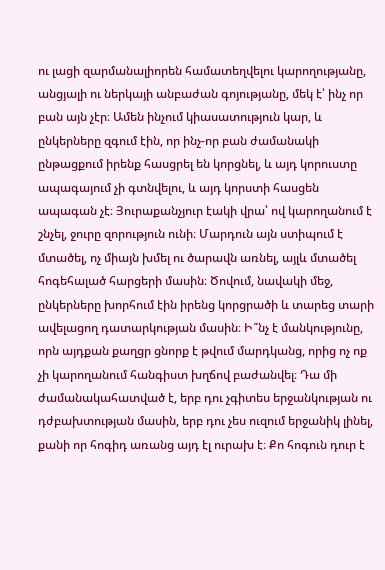ու լացի զարմանալիորեն համատեղվելու կարողությանը, անցյալի ու ներկայի անբաժան գոյությանը, մեկ է՝ ինչ որ բան այն չէր։ Ամեն ինչում կիասատություն կար, և ընկերները զգում էին, որ ինչ-որ բան ժամանակի ընթացքում իրենք հասցրել են կորցնել, և այդ կորուստը ապագայում չի գտնվելու, և այդ կորստի հասցեն ապագան չէ։ Յուրաքանչյուր էակի վրա՝ ով կարողանում է շնչել, ջուրը զորություն ունի։ Մարդուն այն ստիպում է մտածել, ոչ միայն խմել ու ծարավն առնել, այլև մտածել հոգեհալած հարցերի մասին։ Ծովում, նավակի մեջ, ընկերները խորհում էին իրենց կորցրածի և տարեց տարի ավելացող դատարկության մասին։ Ի՞նչ է մանկությունը, որն այդքան քաղցր ցնորք է թվում մարդկանց, որից ոչ ոք չի կարողանում հանգիստ խղճով բաժանվել։ Դա մի ժամանակահատված է, երբ դու չգիտես երջանկության ու դժբախտության մասին, երբ դու չես ուզում երջանիկ լինել, քանի որ հոգիդ առանց այդ էլ ուրախ է։ Քո հոգուն դուր է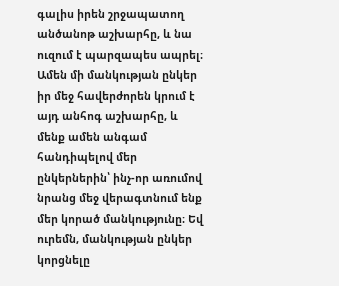գալիս իրեն շրջապատող անծանոթ աշխարհը, և նա ուզում է պարզապես ապրել։ Ամեն մի մանկության ընկեր իր մեջ հավերժորեն կրում է այդ անհոգ աշխարհը, և մենք ամեն անգամ հանդիպելով մեր ընկերներին՝ ինչ-որ առումով նրանց մեջ վերագտնում ենք մեր կորած մանկությունը։ Եվ ուրեմն, մանկության ընկեր կորցնելը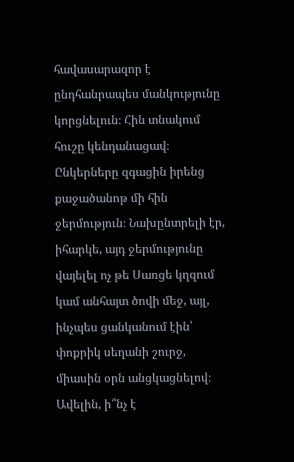հավասարազոր է ընդհանրապես մանկությունը կորցնելուն։ Հին տնակում հուշը կենդանացավ։ Ընկերները զգացին իրենց քաջածանոթ մի հին ջերմություն։ Նախընտրելի էր, իհարկե, այդ ջերմությունը վայելել ոչ թե Սառցե կղզում կամ անհայտ ծովի մեջ, այլ, ինչպես ցանկանում էին՝ փոքրիկ սեղանի շուրջ, միասին օրն անցկացնելով։ Ավելին, ի՞նչ է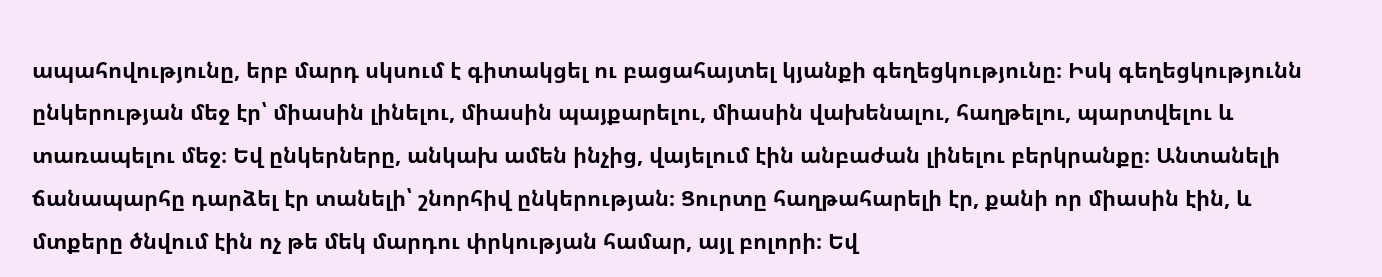ապահովությունը, երբ մարդ սկսում է գիտակցել ու բացահայտել կյանքի գեղեցկությունը։ Իսկ գեղեցկությունն ընկերության մեջ էր՝ միասին լինելու, միասին պայքարելու, միասին վախենալու, հաղթելու, պարտվելու և տառապելու մեջ։ Եվ ընկերները, անկախ ամեն ինչից, վայելում էին անբաժան լինելու բերկրանքը։ Անտանելի ճանապարհը դարձել էր տանելի՝ շնորհիվ ընկերության։ Ցուրտը հաղթահարելի էր, քանի որ միասին էին, և մտքերը ծնվում էին ոչ թե մեկ մարդու փրկության համար, այլ բոլորի։ Եվ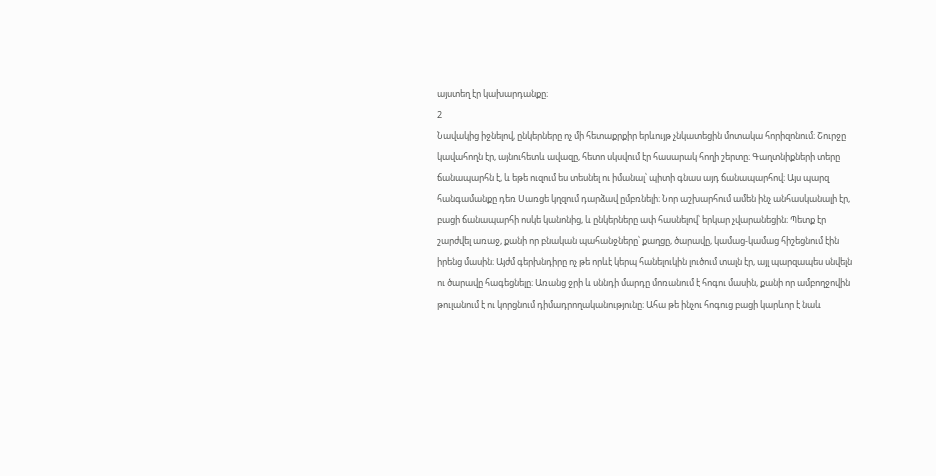այստեղ էր կախարդանքը։
2
Նավակից իջնելով, ընկերները ոչ մի հետաքրքիր երևույթ չնկատեցին մոտակա հորիզոնում։ Շուրջը կավահողն էր, այնուհետև ավազը, հետո սկսվում էր հասարակ հողի շերտը։ Գաղտնիքների տերը ճանապարհն է, և եթե ուզում ես տեսնել ու իմանալ՝ պիտի գնաս այդ ճանապարհով։ Այս պարզ հանգամանքը դեռ Սառցե կղզում դարձավ ըմբռնելի։ Նոր աշխարհում ամեն ինչ անհասկանալի էր, բացի ճանապարհի ոսկե կանոնից, և ընկերները ափ հասնելով՝ երկար չվարանեցին։ Պետք էր շարժվել առաջ, քանի որ բնական պահանջները՝ քաղցը, ծարավը, կամաց-կամաց հիշեցնում էին իրենց մասին։ Այժմ գերխնդիրը ոչ թե որևէ կերպ հանելուկին լուծում տալն էր, այլ պարզապես սնվելն ու ծարավը հագեցնելը։ Առանց ջրի և սննդի մարդը մոռանում է հոգու մասին, քանի որ ամբողջովին թուլանում է ու կորցնում դիմադրողականությունը։ Ահա թե ինչու հոգուց բացի կարևոր է նաև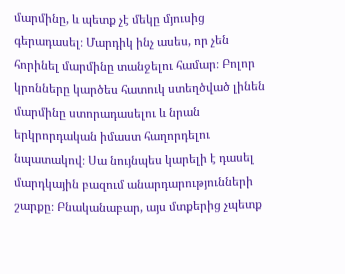մարմինը, և պետք չէ մեկը մյուսից գերադասել։ Մարդիկ ինչ ասես, որ չեն հորինել մարմինը տանջելու համար։ Բոլոր կրոնները կարծես հատուկ ստեղծված լինեն մարմինը ստորադասելու և նրան երկրորդական իմաստ հաղորդելու նպատակով։ Սա նույնպես կարելի է դասել մարդկային բազում անարդարությունների շարքը։ Բնականաբար, այս մտքերից չպետք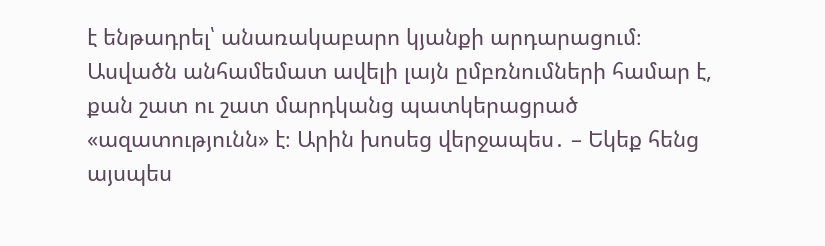է ենթադրել՝ անառակաբարո կյանքի արդարացում։ Ասվածն անհամեմատ ավելի լայն ըմբռնումների համար է, քան շատ ու շատ մարդկանց պատկերացրած «ազատությունն» է։ Արին խոսեց վերջապես․ – Եկեք հենց այսպես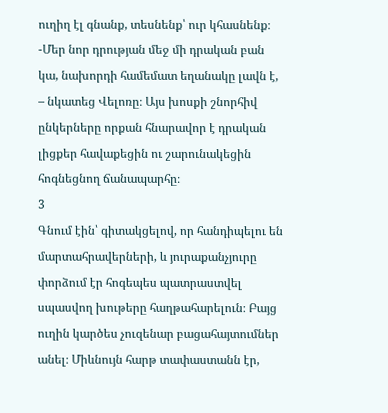ուղիղ էլ գնանք, տեսնենք՝ ուր կհասնենք։ -Մեր նոր դրության մեջ մի դրական բան կա, նախորդի համեմատ եղանակը լավն է, – նկատեց Վելոռը։ Այս խոսքի շնորհիվ ընկերները որքան հնարավոր է դրական լիցքեր հավաքեցին ու շարունակեցին հոգնեցնող ճանապարհը։
3
Գնում էին՝ գիտակցելով, որ հանդիպելու են մարտահրավերների, և յուրաքանչյուրը փորձում էր հոգեպես պատրաստվել սպասվող խութերը հաղթահարելուն։ Բայց ուղին կարծես չուզենար բացահայտումներ անել։ Միևնույն հարթ տափաստանն էր,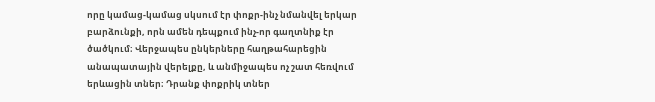որը կամաց-կամաց սկսում էր փոքր-ինչ նմանվել երկար բարձունքի, որն ամեն դեպքում ինչ-որ գաղտնիք էր ծածկում։ Վերջապես ընկերները հաղթահարեցին անապատային վերելքը, և անմիջապես ոչ շատ հեռվում երևացին տներ։ Դրանք փոքրիկ տներ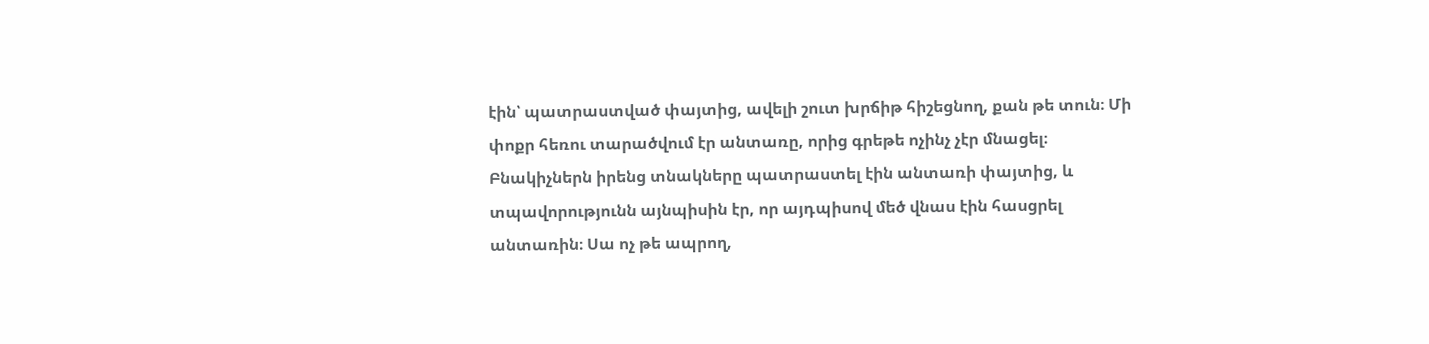էին՝ պատրաստված փայտից, ավելի շուտ խրճիթ հիշեցնող, քան թե տուն։ Մի փոքր հեռու տարածվում էր անտառը, որից գրեթե ոչինչ չէր մնացել։ Բնակիչներն իրենց տնակները պատրաստել էին անտառի փայտից, և տպավորությունն այնպիսին էր, որ այդպիսով մեծ վնաս էին հասցրել անտառին։ Սա ոչ թե ապրող,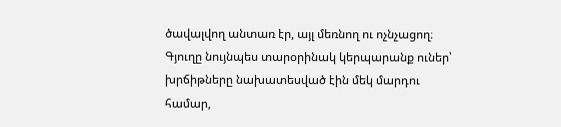ծավալվող անտառ էր, այլ մեռնող ու ոչնչացող։ Գյուղը նույնպես տարօրինակ կերպարանք ուներ՝ խրճիթները նախատեսված էին մեկ մարդու համար,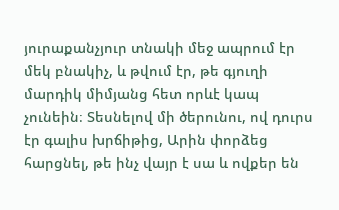յուրաքանչյուր տնակի մեջ ապրում էր մեկ բնակիչ, և թվում էր, թե գյուղի մարդիկ միմյանց հետ որևէ կապ չունեին։ Տեսնելով մի ծերունու, ով դուրս էր գալիս խրճիթից, Արին փորձեց հարցնել, թե ինչ վայր է սա և ովքեր են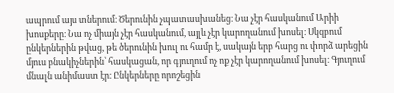ապրում այս տներում։ Ծերունին չպատասխանեց։ Նա չէր հասկանում Արիի խոսքերը։ Նա ոչ միայն չէր հասկանում, այլև չէր կարողանում խոսել։ Սկզբում ընկերներին թվաց, թե ծերունին խուլ ու համր է, սակայն երբ հարց ու փորձ արեցին մյուս բնակիչներին՝ հասկացան, որ գյուղում ոչ ոք չէր կարողանում խոսել։ Գյուղում մնալն անիմաստ էր։ Ընկերները որոշեցին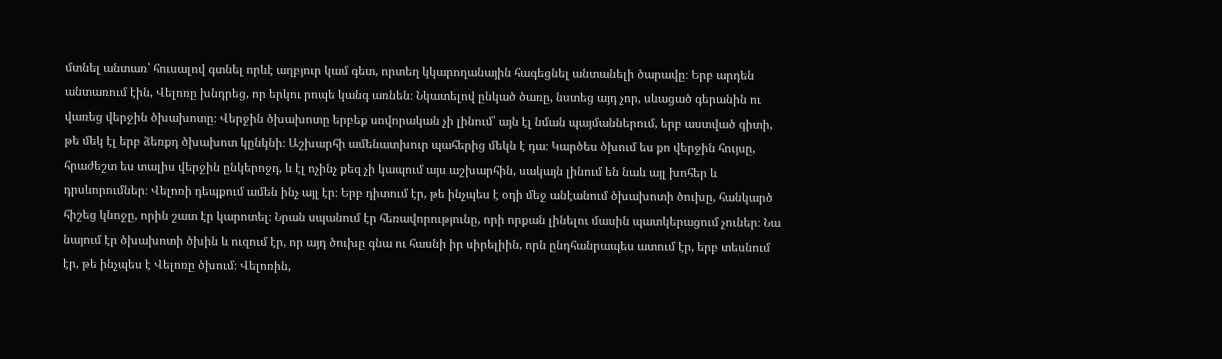մտնել անտառ՝ հուսալով գտնել որևէ աղբյուր կամ գետ, որտեղ կկարողանային հագեցնել անտանելի ծարավը։ Երբ արդեն անտառում էին, Վելոռը խնդրեց, որ երկու րոպե կանգ առնեն։ Նկատելով ընկած ծառը, նստեց այդ չոր, սևացած գերանին ու վառեց վերջին ծխախոտը։ Վերջին ծխախոտը երբեք սովորական չի լինում՝ այն էլ նման պայմաններում, երբ աստված գիտի, թե մեկ էլ երբ ձեռքդ ծխախոտ կընկնի։ Աշխարհի ամենատխուր պահերից մեկն է դա։ Կարծես ծխում ես քո վերջին հույսը, հրաժեշտ ես տալիս վերջին ընկերոջդ, և էլ ոչինչ քեզ չի կապում այս աշխարհին, սակայն լինում են նաև այլ խոհեր և դրսևորումներ։ Վելոռի դեպքում ամեն ինչ այլ էր։ Երբ դիտում էր, թե ինչպես է օդի մեջ անէանում ծխախոտի ծուխը, հանկարծ հիշեց կնոջը, որին շատ էր կարոտել։ Նրան սպանում էր հեռավորությունը, որի որքան լինելու մասին պատկերացում չուներ։ Նա նայում էր ծխախոտի ծխին և ուզում էր, որ այդ ծուխը գնա ու հասնի իր սիրելիին, որն ընդհանրապես ատում էր, երբ տեսնում էր, թե ինչպես է Վելոռը ծխում։ Վելոռին,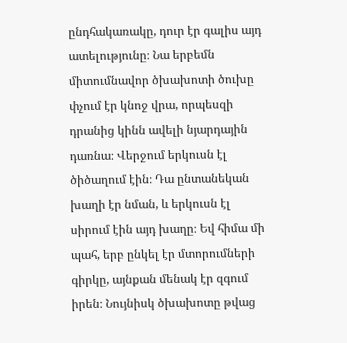ընդհակառակը, դուր էր գալիս այդ ատելությունը։ Նա երբեմն միտումնավոր ծխախոտի ծուխը փչում էր կնոջ վրա, որպեսզի դրանից կինն ավելի նյարդային դառնա։ Վերջում երկուսն էլ ծիծաղում էին։ Դա ընտանեկան խաղի էր նման, և երկուսն էլ սիրում էին այդ խաղը։ Եվ հիմա մի պահ, երբ ընկել էր մտորումների գիրկը, այնքան մենակ էր զգում իրեն։ Նույնիսկ ծխախոտը թվաց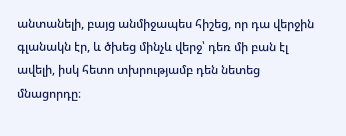անտանելի, բայց անմիջապես հիշեց, որ դա վերջին գլանակն էր, և ծխեց մինչև վերջ՝ դեռ մի բան էլ ավելի, իսկ հետո տխրությամբ դեն նետեց մնացորդը։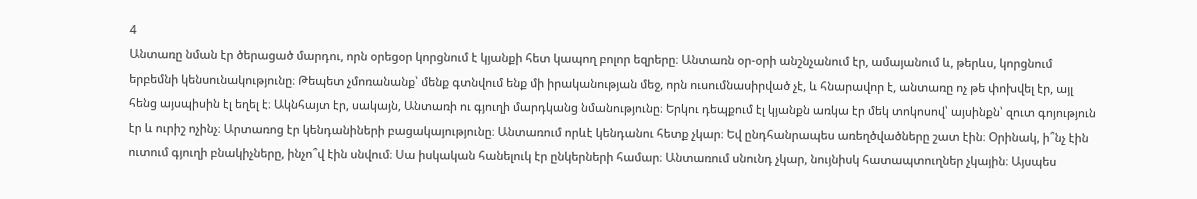4
Անտառը նման էր ծերացած մարդու, որն օրեցօր կորցնում է կյանքի հետ կապող բոլոր եզրերը։ Անտառն օր-օրի անշնչանում էր, ամայանում և, թերևս, կորցնում երբեմնի կենսունակությունը։ Թեպետ չմոռանանք՝ մենք գտնվում ենք մի իրականության մեջ, որն ուսումնասիրված չէ, և հնարավոր է, անտառը ոչ թե փոխվել էր, այլ հենց այսպիսին էլ եղել է։ Ակնհայտ էր, սակայն, Անտառի ու գյուղի մարդկանց նմանությունը։ Երկու դեպքում էլ կյանքն առկա էր մեկ տոկոսով՝ այսինքն՝ զուտ գոյություն էր և ուրիշ ոչինչ։ Արտառոց էր կենդանիների բացակայությունը։ Անտառում որևէ կենդանու հետք չկար։ Եվ ընդհանրապես առեղծվածները շատ էին։ Օրինակ, ի՞նչ էին ուտում գյուղի բնակիչները, ինչո՞վ էին սնվում։ Սա իսկական հանելուկ էր ընկերների համար։ Անտառում սնունդ չկար, նույնիսկ հատապտուղներ չկային։ Այսպես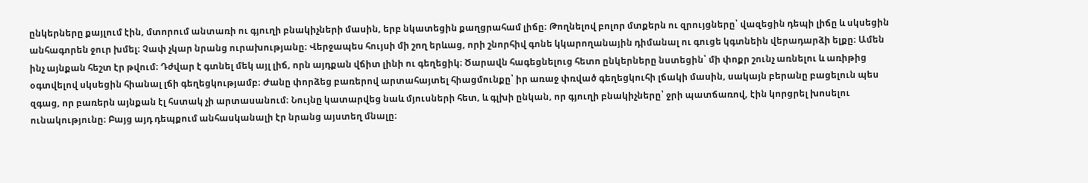ընկերները քայլում էին, մտորում անտառի ու գյուղի բնակիչների մասին, երբ նկատեցին քաղցրահամ լիճը։ Թողնելով բոլոր մտքերն ու զրույցները՝ վազեցին դեպի լիճը և սկսեցին անհագորեն ջուր խմել։ Չափ չկար նրանց ուրախությանը։ Վերջապես հույսի մի շող երևաց, որի շնորհիվ գոնե կկարողանային դիմանալ ու գուցե կգտնեին վերադարձի ելքը։ Ամեն ինչ այնքան հեշտ էր թվում։ Դժվար է գտնել մեկ այլ լիճ, որն այդքան վճիտ լինի ու գեղեցիկ։ Ծարավն հագեցնելուց հետո ընկերները նստեցին՝ մի փոքր շունչ առնելու և առիթից օգտվելով սկսեցին հիանալ լճի գեղեցկությամբ։ Ժանը փորձեց բառերով արտահայտել հիացմունքը՝ իր առաջ փռված գեղեցկուհի լճակի մասին, սակայն բերանը բացելուն պես զգաց, որ բառերն այնքան էլ հստակ չի արտասանում։ Նույնը կատարվեց նաև մյուսների հետ, և գլխի ընկան, որ գյուղի բնակիչները՝ ջրի պատճառով, էին կորցրել խոսելու ունակությունը։ Բայց այդ դեպքում անհասկանալի էր նրանց այստեղ մնալը։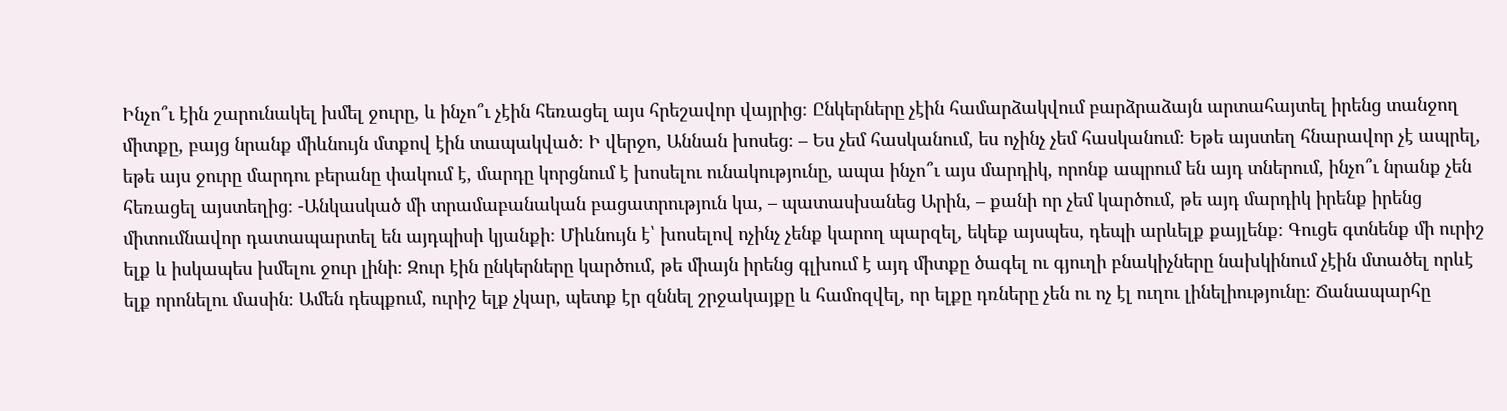Ինչո՞ւ էին շարունակել խմել ջուրը, և ինչո՞ւ չէին հեռացել այս հրեշավոր վայրից։ Ընկերները չէին համարձակվում բարձրաձայն արտահայտել իրենց տանջող միտքը, բայց նրանք միևնույն մտքով էին տապակված։ Ի վերջո, Աննան խոսեց։ – Ես չեմ հասկանում, ես ոչինչ չեմ հասկանում։ Եթե այստեղ հնարավոր չէ ապրել, եթե այս ջուրը մարդու բերանը փակում է, մարդը կորցնում է խոսելու ունակությունը, ապա ինչո՞ւ այս մարդիկ, որոնք ապրում են այդ տներում, ինչո՞ւ նրանք չեն հեռացել այստեղից։ -Անկասկած մի տրամաբանական բացատրություն կա, – պատասխանեց Արին, – քանի որ չեմ կարծում, թե այդ մարդիկ իրենք իրենց միտումնավոր դատապարտել են այդպիսի կյանքի։ Միևնույն է՝ խոսելով ոչինչ չենք կարող պարզել, եկեք այսպես, դեպի արևելք քայլենք։ Գուցե գտնենք մի ուրիշ ելք և իսկապես խմելու ջուր լինի։ Զուր էին ընկերները կարծում, թե միայն իրենց գլխում է այդ միտքը ծագել ու գյուղի բնակիչները նախկինում չէին մտածել որևէ ելք որոնելու մասին։ Ամեն դեպքում, ուրիշ ելք չկար, պետք էր զննել շրջակայքը և համոզվել, որ ելքը դռները չեն ու ոչ էլ ուղու լինելիությունը։ Ճանապարհը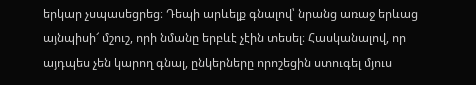երկար չսպասեցրեց։ Դեպի արևելք գնալով՝ նրանց առաջ երևաց այնպիսի՜ մշուշ, որի նմանը երբևէ չէին տեսել։ Հասկանալով, որ այդպես չեն կարող գնալ, ընկերները որոշեցին ստուգել մյուս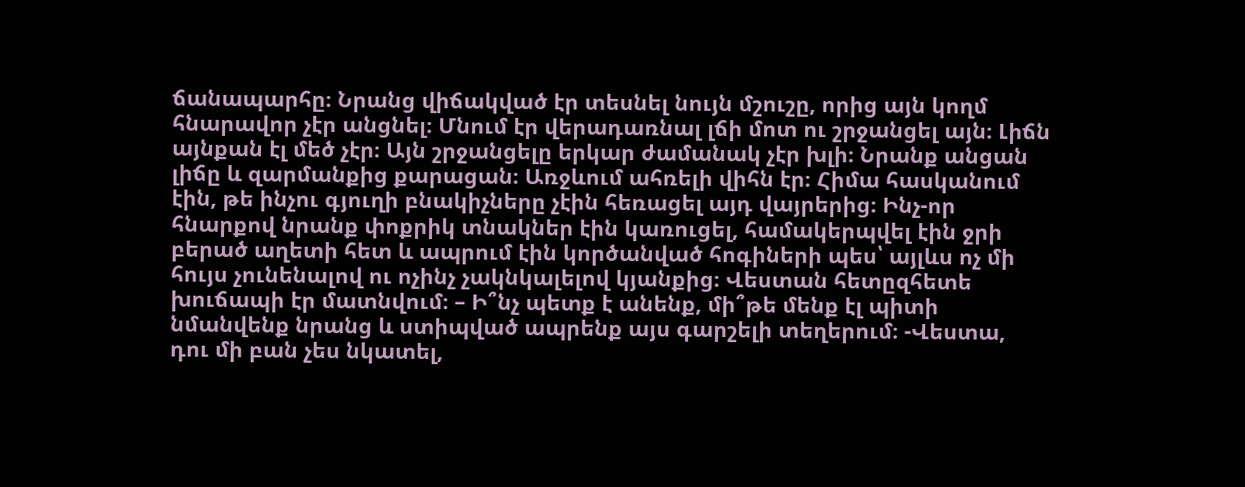ճանապարհը։ Նրանց վիճակված էր տեսնել նույն մշուշը, որից այն կողմ հնարավոր չէր անցնել։ Մնում էր վերադառնալ լճի մոտ ու շրջանցել այն։ Լիճն այնքան էլ մեծ չէր։ Այն շրջանցելը երկար ժամանակ չէր խլի։ Նրանք անցան լիճը և զարմանքից քարացան։ Առջևում ահռելի վիհն էր։ Հիմա հասկանում էին, թե ինչու գյուղի բնակիչները չէին հեռացել այդ վայրերից։ Ինչ-որ հնարքով նրանք փոքրիկ տնակներ էին կառուցել, համակերպվել էին ջրի բերած աղետի հետ և ապրում էին կործանված հոգիների պես՝ այլևս ոչ մի հույս չունենալով ու ոչինչ չակնկալելով կյանքից։ Վեստան հետըզհետե խուճապի էր մատնվում։ – Ի՞նչ պետք է անենք, մի՞թե մենք էլ պիտի նմանվենք նրանց և ստիպված ապրենք այս գարշելի տեղերում։ -Վեստա, դու մի բան չես նկատել,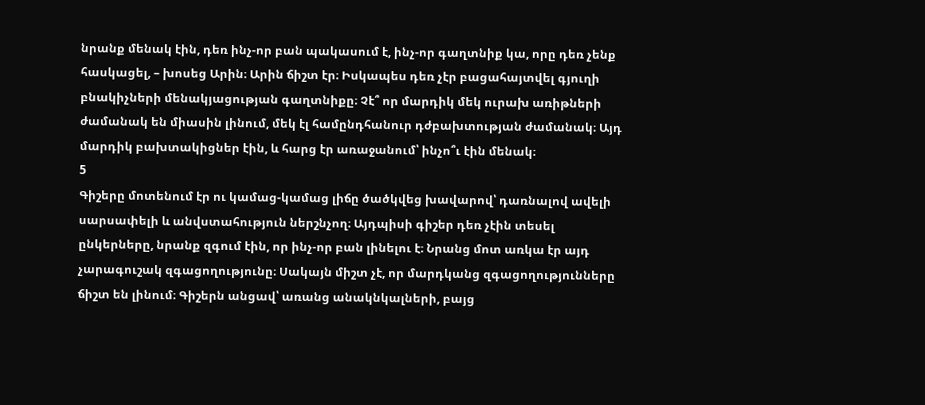նրանք մենակ էին, դեռ ինչ-որ բան պակասում է, ինչ-որ գաղտնիք կա, որը դեռ չենք հասկացել, – խոսեց Արին։ Արին ճիշտ էր։ Իսկապես դեռ չէր բացահայտվել գյուղի բնակիչների մենակյացության գաղտնիքը։ Չէ՞ որ մարդիկ մեկ ուրախ առիթների ժամանակ են միասին լինում, մեկ էլ համընդհանուր դժբախտության ժամանակ։ Այդ մարդիկ բախտակիցներ էին, և հարց էր առաջանում՝ ինչո՞ւ էին մենակ։
5
Գիշերը մոտենում էր ու կամաց-կամաց լիճը ծածկվեց խավարով՝ դառնալով ավելի սարսափելի և անվստահություն ներշնչող։ Այդպիսի գիշեր դեռ չէին տեսել ընկերները, նրանք զգում էին, որ ինչ-որ բան լինելու է։ Նրանց մոտ առկա էր այդ չարագուշակ զգացողությունը։ Սակայն միշտ չէ, որ մարդկանց զգացողությունները ճիշտ են լինում։ Գիշերն անցավ՝ առանց անակնկալների, բայց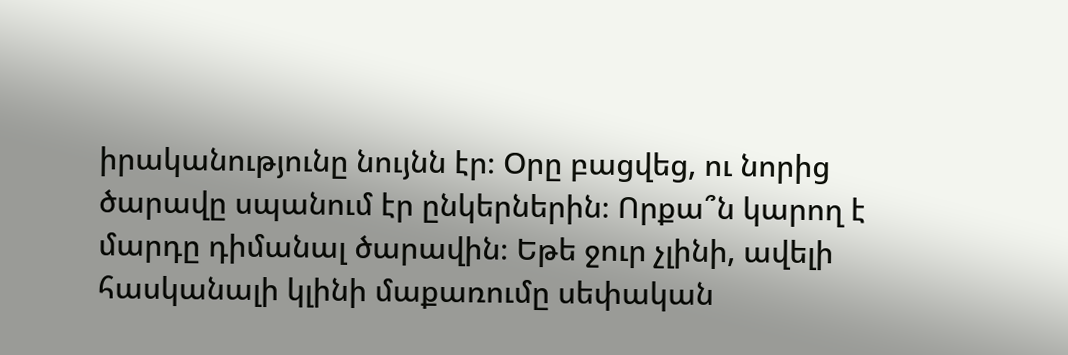իրականությունը նույնն էր։ Օրը բացվեց, ու նորից ծարավը սպանում էր ընկերներին։ Որքա՞ն կարող է մարդը դիմանալ ծարավին։ Եթե ջուր չլինի, ավելի հասկանալի կլինի մաքառումը սեփական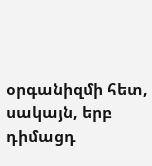օրգանիզմի հետ, սակայն, երբ դիմացդ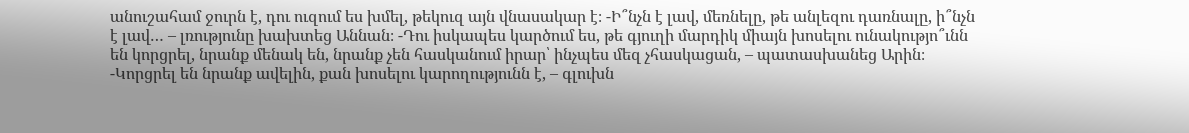անուշահամ ջուրն է, դու ուզում ես խմել, թեկուզ այն վնասակար է։ -Ի՞նչն է լավ, մեռնելը, թե անլեզու դառնալը, ի՞նչն է լավ… – լռությունը խախտեց Աննան։ -Դու իսկապես կարծում ես, թե գյուղի մարդիկ միայն խոսելու ունակությո՞ւնն են կորցրել, նրանք մենակ են, նրանք չեն հասկանում իրար՝ ինչպես մեզ չհասկացան, – պատասխանեց Արին։ -Կորցրել են նրանք ավելին, քան խոսելու կարողությունն է, – գլուխն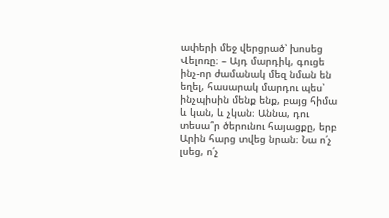ափերի մեջ վերցրած՝ խոսեց Վելոռը։ – Այդ մարդիկ, գուցե ինչ-որ ժամանակ մեզ նման են եղել, հասարակ մարդու պես՝ ինչպիսին մենք ենք, բայց հիմա և կան, և չկան։ Աննա, դու տեսա՞ր ծերունու հայացքը, երբ Արին հարց տվեց նրան։ Նա ո՛չ լսեց, ո՛չ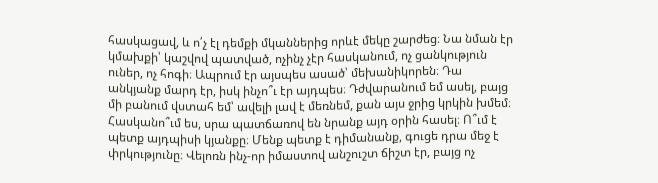հասկացավ, և ո՛չ էլ դեմքի մկաններից որևէ մեկը շարժեց։ Նա նման էր կմախքի՝ կաշվով պատված, ոչինչ չէր հասկանում, ոչ ցանկություն ուներ, ոչ հոգի։ Ապրում էր այսպես ասած՝ մեխանիկորեն։ Դա անկյանք մարդ էր, իսկ ինչո՞ւ էր այդպես։ Դժվարանում եմ ասել, բայց մի բանում վստահ եմ՝ ավելի լավ է մեռնեմ, քան այս ջրից կրկին խմեմ։ Հասկանո՞ւմ ես, սրա պատճառով են նրանք այդ օրին հասել։ Ո՞ւմ է պետք այդպիսի կյանքը։ Մենք պետք է դիմանանք, գուցե դրա մեջ է փրկությունը։ Վելոռն ինչ-որ իմաստով անշուշտ ճիշտ էր, բայց ոչ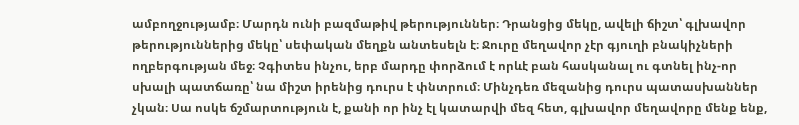ամբողջությամբ։ Մարդն ունի բազմաթիվ թերություններ։ Դրանցից մեկը, ավելի ճիշտ՝ գլխավոր թերություններից մեկը՝ սեփական մեղքն անտեսելն է։ Ջուրը մեղավոր չէր գյուղի բնակիչների ողբերգության մեջ։ Չգիտես ինչու, երբ մարդը փորձում է որևէ բան հասկանալ ու գտնել ինչ-որ սխալի պատճառը՝ նա միշտ իրենից դուրս է փնտրում։ Մինչդեռ մեզանից դուրս պատասխաններ չկան։ Սա ոսկե ճշմարտություն է, քանի որ ինչ էլ կատարվի մեզ հետ, գլխավոր մեղավորը մենք ենք,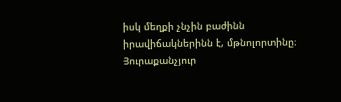իսկ մեղքի չնչին բաժինն իրավիճակներինն է, մթնոլորտինը։ Յուրաքանչյուր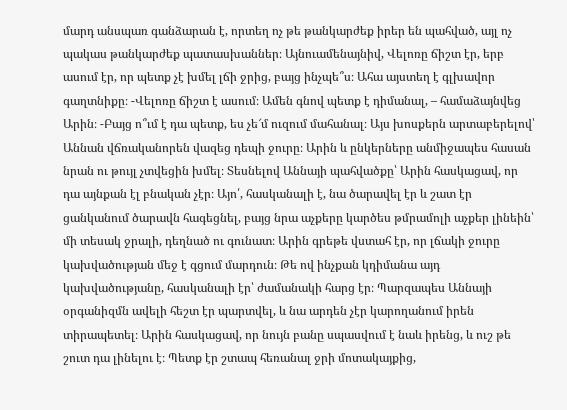մարդ անսպառ գանձարան է, որտեղ ոչ թե թանկարժեք իրեր են պահված, այլ ոչ պակաս թանկարժեք պատասխաններ։ Այնուամենայնիվ, Վելոռը ճիշտ էր, երբ ասում էր, որ պետք չէ խմել լճի ջրից, բայց ինչպե՞ս։ Ահա այստեղ է գլխավոր գաղտնիքը։ -Վելոռը ճիշտ է ասում։ Ամեն գնով պետք է դիմանալ, – համաձայնվեց Արին։ -Բայց ո՞ւմ է դա պետք, ես չե՜մ ուզում մահանալ։ Այս խոսքերն արտաբերելով՝ Աննան վճռականորեն վազեց դեպի ջուրը։ Արին և ընկերները անմիջապես հասան նրան ու թույլ չտվեցին խմել։ Տեսնելով Աննայի պահվածքը՝ Արին հասկացավ, որ դա այնքան էլ բնական չէր։ Այո՛, հասկանալի է, նա ծարավել էր և շատ էր ցանկանում ծարավն հագեցնել, բայց նրա աչքերը կարծես թմրամոլի աչքեր լինեին՝ մի տեսակ ջրալի, դեղնած ու գունատ։ Արին գրեթե վստահ էր, որ լճակի ջուրը կախվածության մեջ է գցում մարդուն։ Թե ով ինչքան կդիմանա այդ կախվածությանը, հասկանալի էր՝ ժամանակի հարց էր։ Պարզապես Աննայի օրգանիզմն ավելի հեշտ էր պարտվել, և նա արդեն չէր կարողանում իրեն տիրապետել։ Արին հասկացավ, որ նույն բանը սպասվում է նաև իրենց, և ուշ թե շուտ դա լինելու է։ Պետք էր շտապ հեռանալ ջրի մոտակայքից,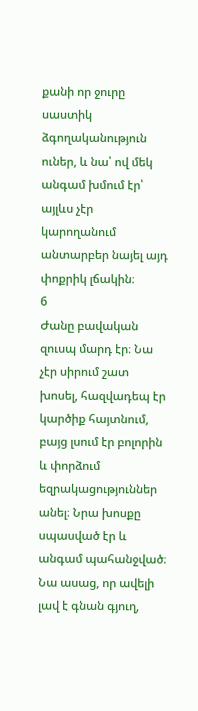քանի որ ջուրը սաստիկ ձգողականություն ուներ, և նա՝ ով մեկ անգամ խմում էր՝ այլևս չէր կարողանում անտարբեր նայել այդ փոքրիկ լճակին։
6
Ժանը բավական զուսպ մարդ էր։ Նա չէր սիրում շատ խոսել, հազվադեպ էր կարծիք հայտնում, բայց լսում էր բոլորին և փորձում եզրակացություններ անել։ Նրա խոսքը սպասված էր և անգամ պահանջված։ Նա ասաց, որ ավելի լավ է գնան գյուղ,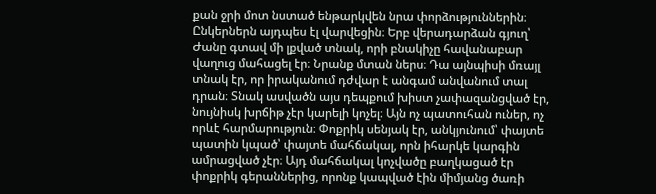քան ջրի մոտ նստած ենթարկվեն նրա փորձություններին։ Ընկերներն այդպես էլ վարվեցին։ Երբ վերադարձան գյուղ՝ Ժանը գտավ մի լքված տնակ, որի բնակիչը հավանաբար վաղուց մահացել էր։ Նրանք մտան ներս։ Դա այնպիսի մռայլ տնակ էր, որ իրականում դժվար է անգամ անվանում տալ դրան։ Տնակ ասվածն այս դեպքում խիստ չափազանցված էր, նույնիսկ խրճիթ չէր կարելի կոչել։ Այն ոչ պատուհան ուներ, ոչ որևէ հարմարություն։ Փոքրիկ սենյակ էր, անկյունում՝ փայտե պատին կպած՝ փայտե մահճակալ, որն իհարկե կարգին ամրացված չէր։ Այդ մահճակալ կոչվածը բաղկացած էր փոքրիկ գերաններից, որոնք կապված էին միմյանց ծառի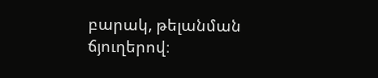բարակ, թելանման ճյուղերով։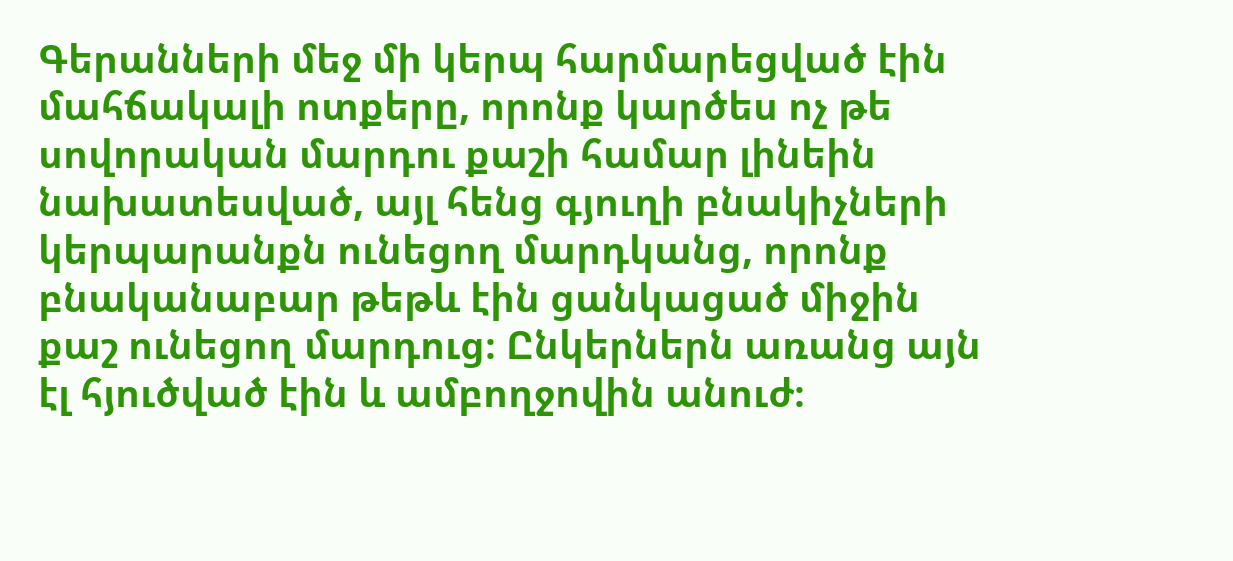Գերանների մեջ մի կերպ հարմարեցված էին մահճակալի ոտքերը, որոնք կարծես ոչ թե սովորական մարդու քաշի համար լինեին նախատեսված, այլ հենց գյուղի բնակիչների կերպարանքն ունեցող մարդկանց, որոնք բնականաբար թեթև էին ցանկացած միջին քաշ ունեցող մարդուց։ Ընկերներն առանց այն էլ հյուծված էին և ամբողջովին անուժ։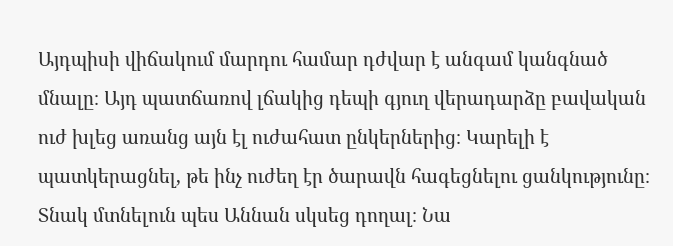Այդպիսի վիճակում մարդու համար դժվար է անգամ կանգնած մնալը։ Այդ պատճառով լճակից դեպի գյուղ վերադարձը բավական ուժ խլեց առանց այն էլ ուժահատ ընկերներից։ Կարելի է պատկերացնել, թե ինչ ուժեղ էր ծարավն հագեցնելու ցանկությունը։ Տնակ մտնելուն պես Աննան սկսեց դողալ։ Նա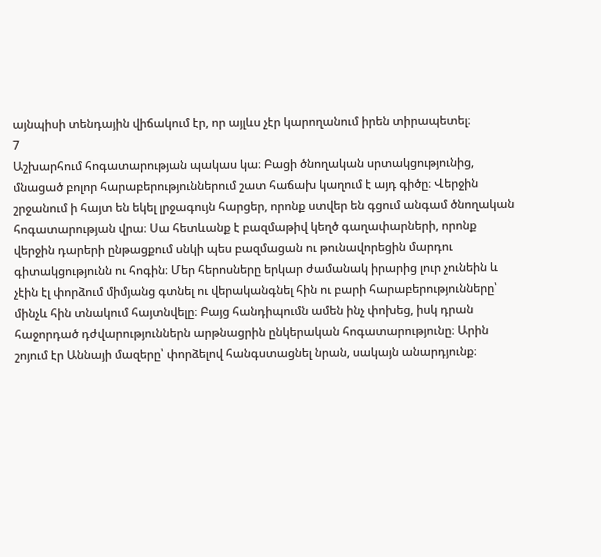այնպիսի տենդային վիճակում էր, որ այլևս չէր կարողանում իրեն տիրապետել։
7
Աշխարհում հոգատարության պակաս կա։ Բացի ծնողական սրտակցությունից, մնացած բոլոր հարաբերություններում շատ հաճախ կաղում է այդ գիծը։ Վերջին շրջանում ի հայտ են եկել լրջագույն հարցեր, որոնք ստվեր են գցում անգամ ծնողական հոգատարության վրա։ Սա հետևանք է բազմաթիվ կեղծ գաղափարների, որոնք վերջին դարերի ընթացքում սնկի պես բազմացան ու թունավորեցին մարդու գիտակցությունն ու հոգին։ Մեր հերոսները երկար ժամանակ իրարից լուր չունեին և չէին էլ փորձում միմյանց գտնել ու վերականգնել հին ու բարի հարաբերությունները՝ մինչև հին տնակում հայտնվելը։ Բայց հանդիպումն ամեն ինչ փոխեց, իսկ դրան հաջորդած դժվարություններն արթնացրին ընկերական հոգատարությունը։ Արին շոյում էր Աննայի մազերը՝ փորձելով հանգստացնել նրան, սակայն անարդյունք։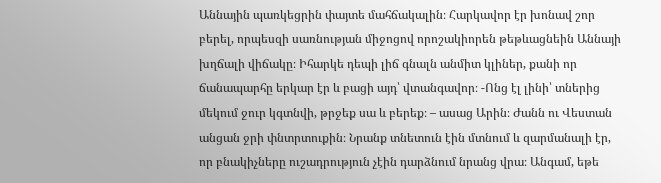Աննային պառկեցրին փայտե մահճակալին։ Հարկավոր էր խոնավ շոր բերել, որպեսզի սառնության միջոցով որոշակիորեն թեթևացնեին Աննայի խղճալի վիճակը։ Իհարկե դեպի լիճ գնալն անմիտ կլիներ, քանի որ ճանապարհը երկար էր և բացի այդ՝ վտանգավոր։ -Ոնց էլ լինի՝ տներից մեկում ջուր կգտնվի, թրջեք սա և բերեք։ – ասաց Արին։ Ժանն ու Վեստան անցան ջրի փնտրտուքին։ Նրանք տնետուն էին մտնում և զարմանալի էր, որ բնակիչները ուշադրություն չէին դարձնում նրանց վրա։ Անգամ, եթե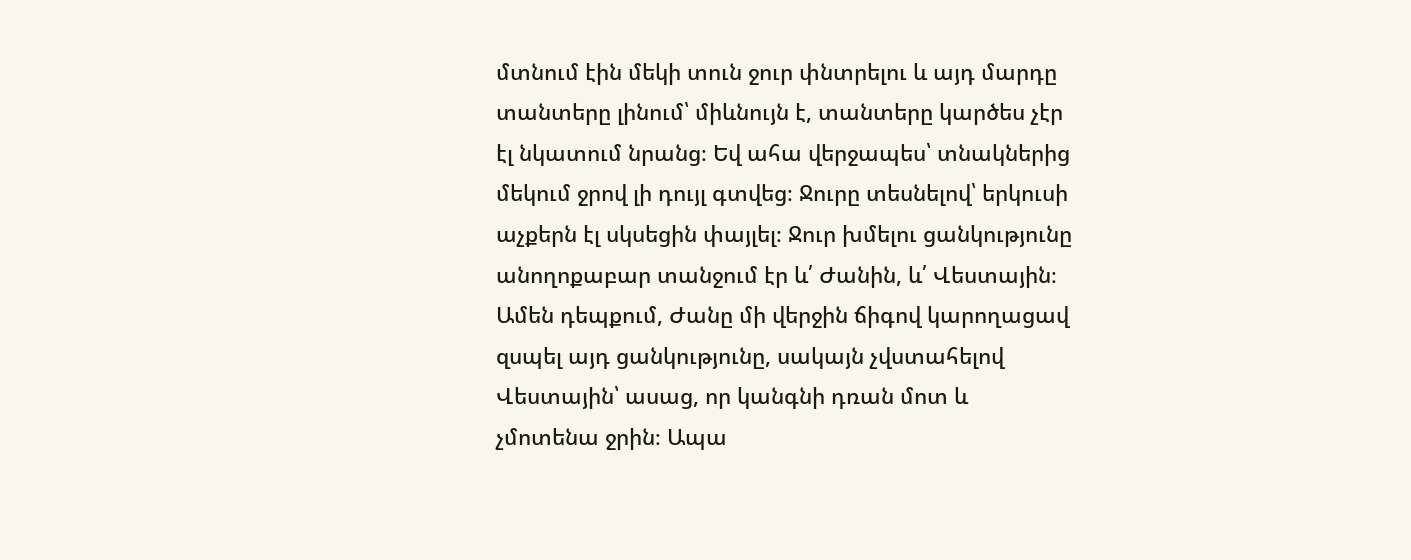մտնում էին մեկի տուն ջուր փնտրելու և այդ մարդը տանտերը լինում՝ միևնույն է, տանտերը կարծես չէր էլ նկատում նրանց։ Եվ ահա վերջապես՝ տնակներից մեկում ջրով լի դույլ գտվեց։ Ջուրը տեսնելով՝ երկուսի աչքերն էլ սկսեցին փայլել։ Ջուր խմելու ցանկությունը անողոքաբար տանջում էր և՛ Ժանին, և՛ Վեստային։ Ամեն դեպքում, Ժանը մի վերջին ճիգով կարողացավ զսպել այդ ցանկությունը, սակայն չվստահելով Վեստային՝ ասաց, որ կանգնի դռան մոտ և չմոտենա ջրին։ Ապա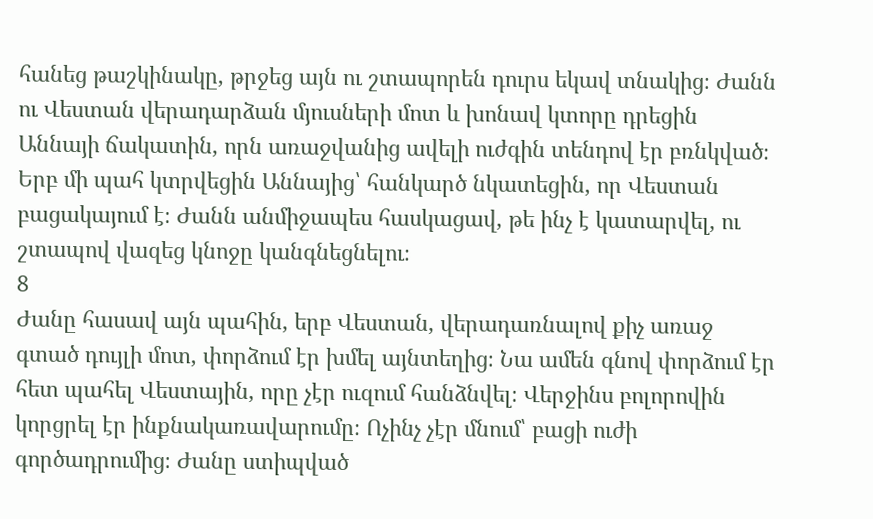հանեց թաշկինակը, թրջեց այն ու շտապորեն դուրս եկավ տնակից։ Ժանն ու Վեստան վերադարձան մյուսների մոտ և խոնավ կտորը դրեցին Աննայի ճակատին, որն առաջվանից ավելի ուժգին տենդով էր բռնկված։ Երբ մի պահ կտրվեցին Աննայից՝ հանկարծ նկատեցին, որ Վեստան բացակայում է։ Ժանն անմիջապես հասկացավ, թե ինչ է կատարվել, ու շտապով վազեց կնոջը կանգնեցնելու։
8
Ժանը հասավ այն պահին, երբ Վեստան, վերադառնալով քիչ առաջ գտած դույլի մոտ, փորձում էր խմել այնտեղից։ Նա ամեն գնով փորձում էր հետ պահել Վեստային, որը չէր ուզում հանձնվել։ Վերջինս բոլորովին կորցրել էր ինքնակառավարումը։ Ոչինչ չէր մնում՝ բացի ուժի գործադրումից։ Ժանը ստիպված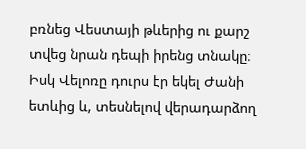բռնեց Վեստայի թևերից ու քարշ տվեց նրան դեպի իրենց տնակը։ Իսկ Վելոռը դուրս էր եկել Ժանի ետևից և, տեսնելով վերադարձող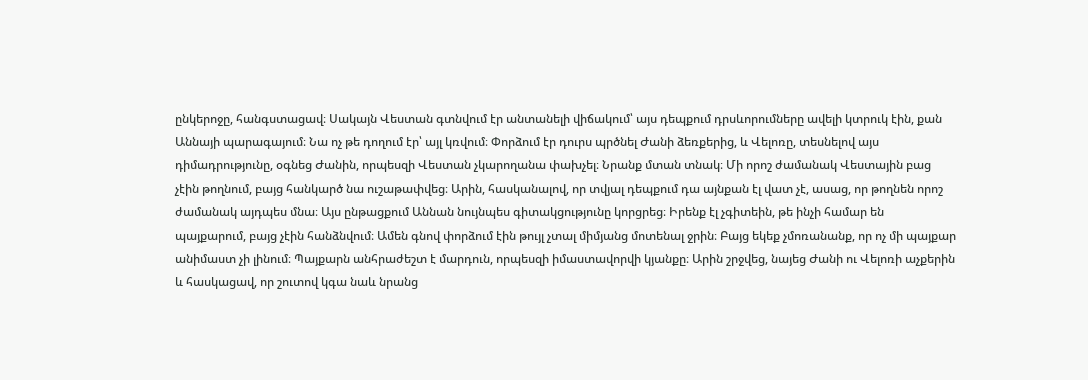ընկերոջը, հանգստացավ։ Սակայն Վեստան գտնվում էր անտանելի վիճակում՝ այս դեպքում դրսևորումները ավելի կտրուկ էին, քան Աննայի պարագայում։ Նա ոչ թե դողում էր՝ այլ կռվում։ Փորձում էր դուրս պրծնել Ժանի ձեռքերից, և Վելոռը, տեսնելով այս դիմադրությունը, օգնեց Ժանին, որպեսզի Վեստան չկարողանա փախչել։ Նրանք մտան տնակ։ Մի որոշ ժամանակ Վեստային բաց չէին թողնում, բայց հանկարծ նա ուշաթափվեց։ Արին, հասկանալով, որ տվյալ դեպքում դա այնքան էլ վատ չէ, ասաց, որ թողնեն որոշ ժամանակ այդպես մնա։ Այս ընթացքում Աննան նույնպես գիտակցությունը կորցրեց։ Իրենք էլ չգիտեին, թե ինչի համար են պայքարում, բայց չէին հանձնվում։ Ամեն գնով փորձում էին թույլ չտալ միմյանց մոտենալ ջրին։ Բայց եկեք չմոռանանք, որ ոչ մի պայքար անիմաստ չի լինում։ Պայքարն անհրաժեշտ է մարդուն, որպեսզի իմաստավորվի կյանքը։ Արին շրջվեց, նայեց Ժանի ու Վելոռի աչքերին և հասկացավ, որ շուտով կգա նաև նրանց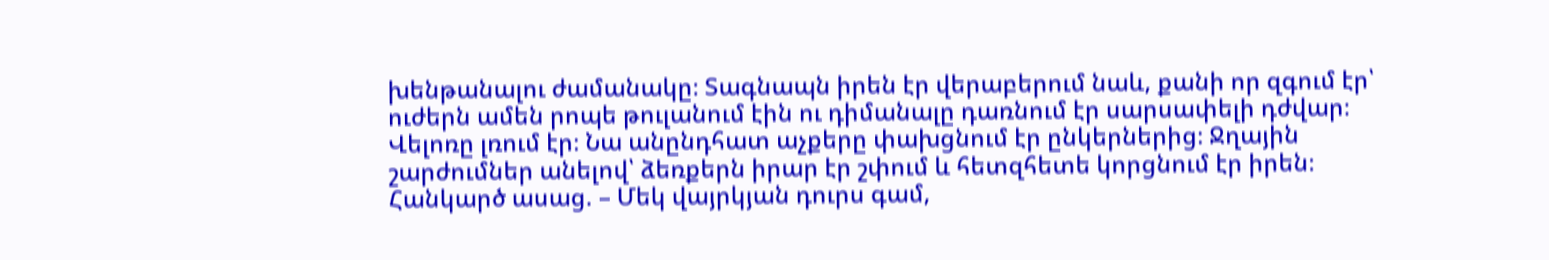խենթանալու ժամանակը։ Տագնապն իրեն էր վերաբերում նաև, քանի որ զգում էր՝ ուժերն ամեն րոպե թուլանում էին ու դիմանալը դառնում էր սարսափելի դժվար։ Վելոռը լռում էր։ Նա անընդհատ աչքերը փախցնում էր ընկերներից։ Ջղային շարժումներ անելով՝ ձեռքերն իրար էր շփում և հետզհետե կորցնում էր իրեն։ Հանկարծ ասաց. – Մեկ վայրկյան դուրս գամ,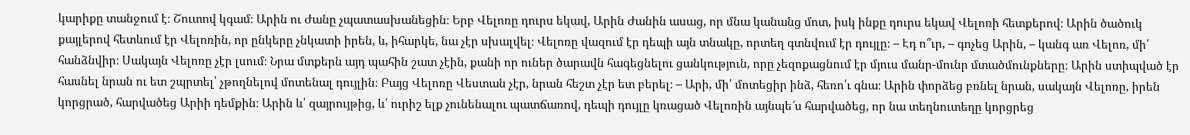կարիքը տանջում է։ Շուտով կգամ։ Արին ու Ժանը չպատասխանեցին։ Երբ Վելոռը դուրս եկավ, Արին Ժանին ասաց, որ մնա կանանց մոտ, իսկ ինքը դուրս եկավ Վելոռի հետքերով։ Արին ծածուկ քայլերով հետևում էր Վելոռին, որ ընկերը չնկատի իրեն, և, իհարկե, նա չէր սխալվել։ Վելոռը վազում էր դեպի այն տնակը, որտեղ գտնվում էր դույլը։ – Էդ ո՞ւր, – գոչեց Արին, – կանգ առ Վելոռ, մի՛ հանձնվիր։ Սակայն Վելոռը չէր լսում։ Նրա մտքերն այդ պահին շատ չէին, քանի որ ուներ ծարավն հագեցնելու ցանկություն, որը չեզոքացնում էր մյուս մանր-մունր մտածմունքները։ Արին ստիպված էր հասնել նրան ու ետ շպրտել՝ չթողնելով մոտենալ դույլին։ Բայց Վելոռը Վեստան չէր, նրան հեշտ չէր ետ բերել։ – Արի, մի՛ մոտեցիր ինձ, հեռո՛ւ գնա։ Արին փորձեց բռնել նրան, սակայն Վելոռը, իրեն կորցրած, հարվածեց Արիի դեմքին։ Արին և՛ զայրույթից, և՛ ուրիշ ելք չունենալու պատճառով, դեպի դույլը կռացած Վելոռին այնպե՜ս հարվածեց, որ նա տեղնուտեղը կորցրեց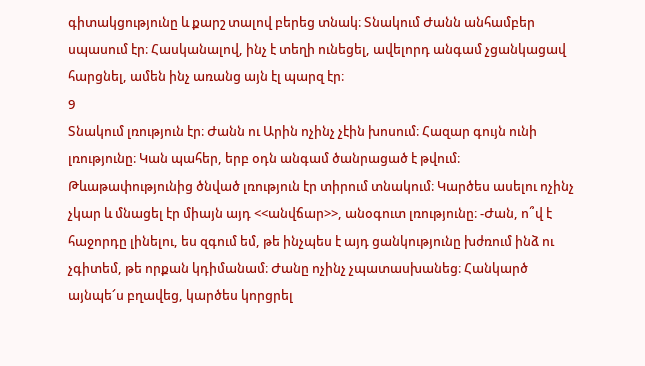գիտակցությունը և քարշ տալով բերեց տնակ։ Տնակում Ժանն անհամբեր սպասում էր։ Հասկանալով, ինչ է տեղի ունեցել, ավելորդ անգամ չցանկացավ հարցնել, ամեն ինչ առանց այն էլ պարզ էր։
9
Տնակում լռություն էր։ Ժանն ու Արին ոչինչ չէին խոսում։ Հազար գույն ունի լռությունը։ Կան պահեր, երբ օդն անգամ ծանրացած է թվում։ Թևաթափությունից ծնված լռություն էր տիրում տնակում։ Կարծես ասելու ոչինչ չկար և մնացել էր միայն այդ <<անվճար>>, անօգուտ լռությունը։ -Ժան, ո՞վ է հաջորդը լինելու, ես զգում եմ, թե ինչպես է այդ ցանկությունը խժռում ինձ ու չգիտեմ, թե որքան կդիմանամ։ Ժանը ոչինչ չպատասխանեց։ Հանկարծ այնպե՜ս բղավեց, կարծես կորցրել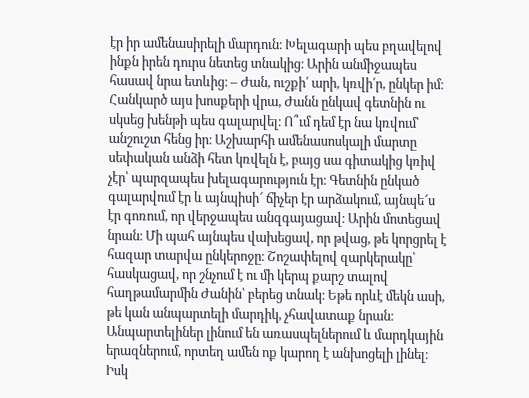էր իր ամենասիրելի մարդուն։ Խելագարի պես բղավելով ինքն իրեն դուրս նետեց տնակից։ Արին անմիջապես հասավ նրա ետևից։ – Ժան, ուշքի՛ արի, կռվի՛ր, ընկեր իմ։ Հանկարծ այս խոսքերի վրա, Ժանն ընկավ գետնին ու սկսեց խենթի պես գալարվել։ Ո՞ւմ դեմ էր նա կռվում՝ անշուշտ հենց իր։ Աշխարհի ամենասոսկալի մարտը սեփական անձի հետ կռվելն է, բայց սա գիտակից կռիվ չէր՝ պարզապես խելագարություն էր։ Գետնին ընկած գալարվում էր և այնպիսի՜ ճիչեր էր արձակում, այնպե՜ս էր գոռում, որ վերջապես անզգայացավ։ Արին մոտեցավ նրան։ Մի պահ այնպես վախեցավ, որ թվաց, թե կորցրել է հազար տարվա ընկերոջը։ Շոշափելով զարկերակը՝ հասկացավ, որ շնչում է ու մի կերպ քարշ տալով հաղթամարմին Ժանին՝ բերեց տնակ։ Եթե որևէ մեկն ասի, թե կան անպարտելի մարդիկ, չհավատաք նրան։ Անպարտելիներ լինում են առասպելներում և մարդկային երազներում, որտեղ ամեն ոք կարող է անխոցելի լինել։ Իսկ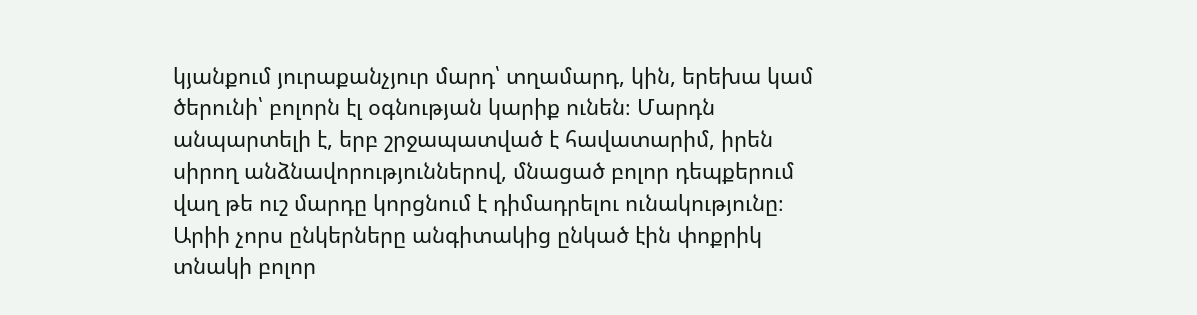կյանքում յուրաքանչյուր մարդ՝ տղամարդ, կին, երեխա կամ ծերունի՝ բոլորն էլ օգնության կարիք ունեն։ Մարդն անպարտելի է, երբ շրջապատված է հավատարիմ, իրեն սիրող անձնավորություններով, մնացած բոլոր դեպքերում վաղ թե ուշ մարդը կորցնում է դիմադրելու ունակությունը։ Արիի չորս ընկերները անգիտակից ընկած էին փոքրիկ տնակի բոլոր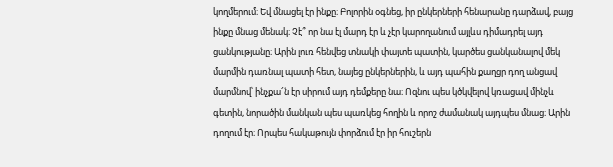կողմերում։ Եվ մնացել էր ինքը։ Բոլորին օգնեց, իր ընկերների հենարանը դարձավ, բայց ինքը մնաց մենակ։ Չէ՞ որ նա էլ մարդ էր և չէր կարողանում այլևս դիմադրել այդ ցանկությանը։ Արին լուռ հենվեց տնակի փայտե պատին, կարծես ցանկանալով մեկ մարմին դառնալ պատի հետ, նայեց ընկերներին, և այդ պահին քաղցր դող անցավ մարմնով՝ ինչքա՜ն էր սիրում այդ դեմքերը նա։ Ոզնու պես կծկվելով կռացավ մինչև գետին, նորածին մանկան պես պառկեց հողին և որոշ ժամանակ այդպես մնաց։ Արին դողում էր։ Որպես հակաթույն փորձում էր իր հուշերն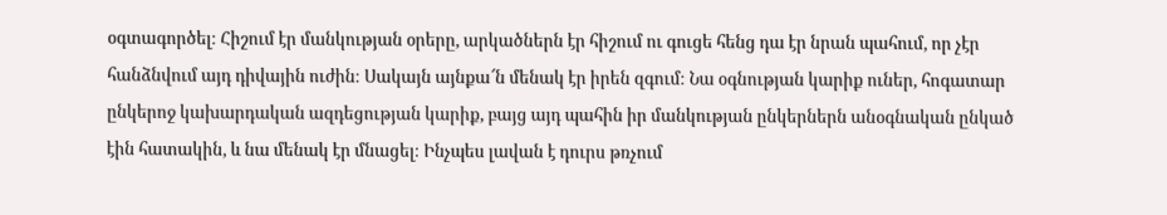օգտագործել։ Հիշում էր մանկության օրերը, արկածներն էր հիշում ու գուցե հենց դա էր նրան պահում, որ չէր հանձնվում այդ դիվային ուժին։ Սակայն այնքա՜ն մենակ էր իրեն զգում։ Նա օգնության կարիք ուներ, հոգատար ընկերոջ կախարդական ազդեցության կարիք, բայց այդ պահին իր մանկության ընկերներն անօգնական ընկած էին հատակին, և նա մենակ էր մնացել։ Ինչպես լավան է դուրս թռչում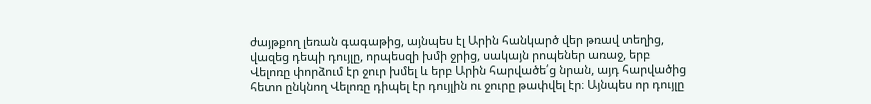ժայթքող լեռան գագաթից, այնպես էլ Արին հանկարծ վեր թռավ տեղից, վազեց դեպի դույլը, որպեսզի խմի ջրից, սակայն րոպեներ առաջ, երբ Վելոռը փորձում էր ջուր խմել և երբ Արին հարվածե՛ց նրան, այդ հարվածից հետո ընկնող Վելոռը դիպել էր դույլին ու ջուրը թափվել էր։ Այնպես որ դույլը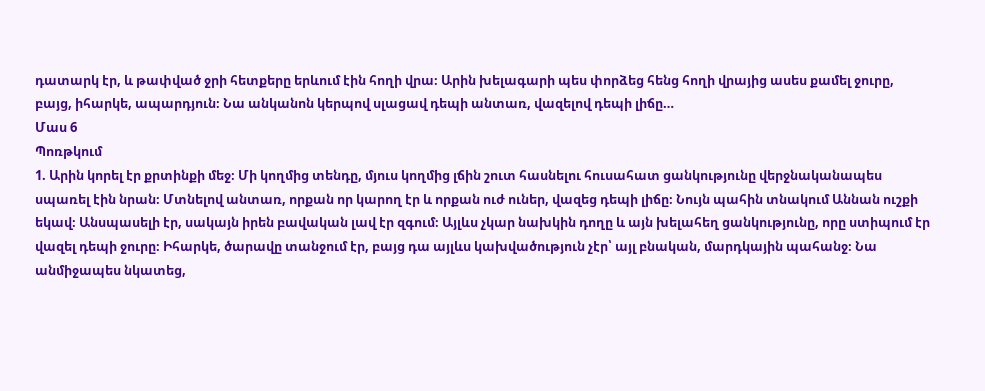դատարկ էր, և թափված ջրի հետքերը երևում էին հողի վրա։ Արին խելագարի պես փորձեց հենց հողի վրայից ասես քամել ջուրը, բայց, իհարկե, ապարդյուն։ Նա անկանոն կերպով սլացավ դեպի անտառ, վազելով դեպի լիճը…
Մաս 6
Պոռթկում
1. Արին կորել էր քրտինքի մեջ։ Մի կողմից տենդը, մյուս կողմից լճին շուտ հասնելու հուսահատ ցանկությունը վերջնականապես սպառել էին նրան։ Մտնելով անտառ, որքան որ կարող էր և որքան ուժ ուներ, վազեց դեպի լիճը։ Նույն պահին տնակում Աննան ուշքի եկավ։ Անսպասելի էր, սակայն իրեն բավական լավ էր զգում։ Այլևս չկար նախկին դողը և այն խելահեղ ցանկությունը, որը ստիպում էր վազել դեպի ջուրը։ Իհարկե, ծարավը տանջում էր, բայց դա այլևս կախվածություն չէր՝ այլ բնական, մարդկային պահանջ։ Նա անմիջապես նկատեց,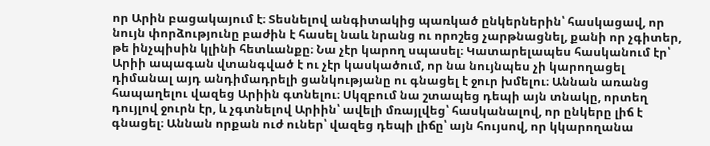որ Արին բացակայում է։ Տեսնելով անգիտակից պառկած ընկերներին՝ հասկացավ, որ նույն փորձությունը բաժին է հասել նաև նրանց ու որոշեց չարթնացնել, քանի որ չգիտեր, թե ինչպիսին կլինի հետևանքը։ Նա չէր կարող սպասել։ Կատարելապես հասկանում էր՝ Արիի ապագան վտանգված է ու չէր կասկածում, որ նա նույնպես չի կարողացել դիմանալ այդ անդիմադրելի ցանկությանը ու գնացել է ջուր խմելու։ Աննան առանց հապաղելու վազեց Արիին գտնելու։ Սկզբում նա շտապեց դեպի այն տնակը, որտեղ դույլով ջուրն էր, և չգտնելով Արիին՝ ավելի մռայլվեց՝ հասկանալով, որ ընկերը լիճ է գնացել։ Աննան որքան ուժ ուներ՝ վազեց դեպի լիճը՝ այն հույսով, որ կկարողանա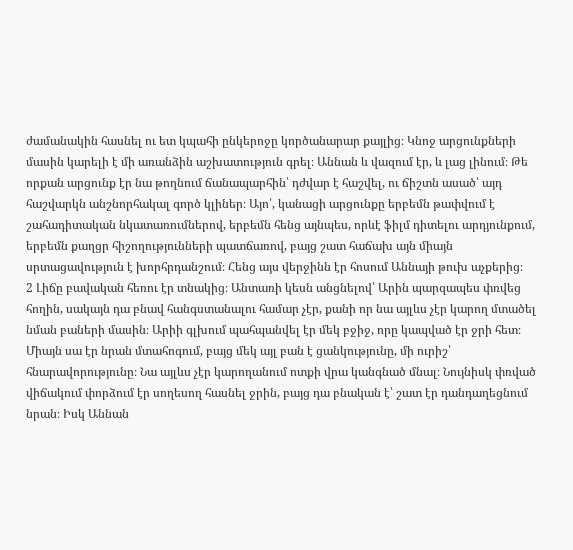ժամանակին հասնել ու ետ կպահի ընկերոջը կործանարար քայլից։ Կնոջ արցունքների մասին կարելի է մի առանձին աշխատություն գրել։ Աննան և վազում էր, և լաց լինում։ Թե որքան արցունք էր նա թողնում ճանապարհին՝ դժվար է հաշվել, ու ճիշտն ասած՝ այդ հաշվարկն անշնորհակալ գործ կլիներ։ Այո՛, կանացի արցունքը երբեմն թափվում է շահադիտական նկատառումներով, երբեմն հենց այնպես, որևէ ֆիլմ դիտելու արդյունքում, երբեմն քաղցր հիշողությունների պատճառով, բայց շատ հաճախ այն միայն սրտացավություն է խորհրդանշում։ Հենց այս վերջինն էր հոսում Աննայի թուխ աչքերից։
2 Լիճը բավական հեռու էր տնակից։ Անտառի կեսն անցնելով՝ Արին պարզապես փռվեց հողին, սակայն դա բնավ հանգստանալու համար չէր, քանի որ նա այլևս չէր կարող մտածել նման բաների մասին։ Արիի գլխում պահպանվել էր մեկ բջիջ, որը կապված էր ջրի հետ։ Միայն սա էր նրան մտահոգում, բայց մեկ այլ բան է ցանկությունը, մի ուրիշ՝ հնարավորությունը։ Նա այլևս չէր կարողանում ոտքի վրա կանգնած մնալ։ Նույնիսկ փռված վիճակում փորձում էր սողեսող հասնել ջրին, բայց դա բնական է՝ շատ էր դանդաղեցնում նրան։ Իսկ Աննան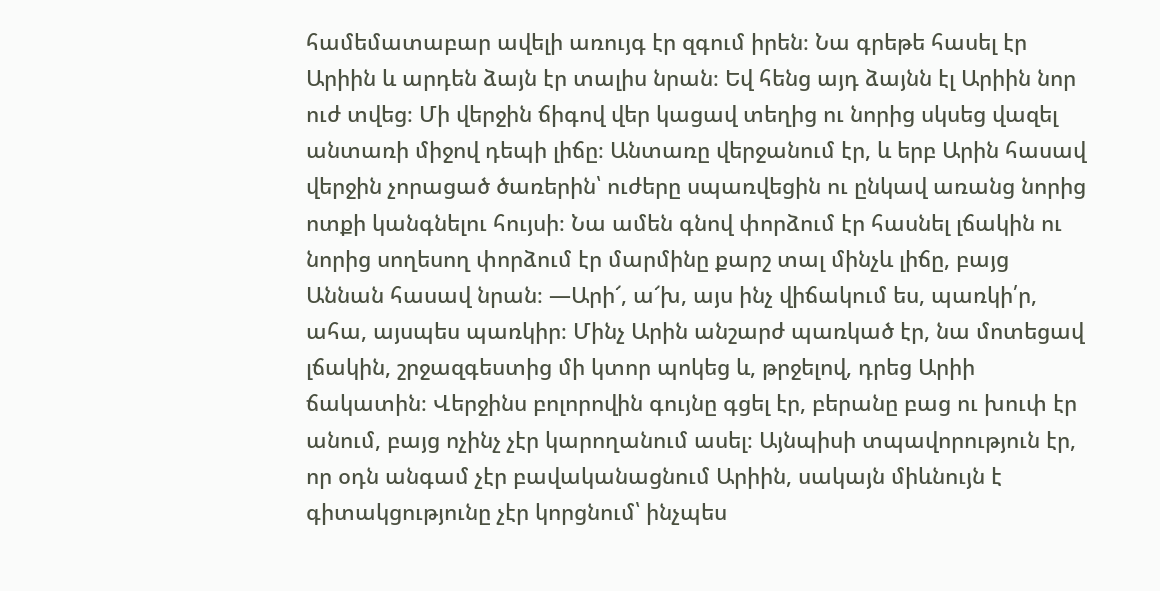համեմատաբար ավելի առույգ էր զգում իրեն։ Նա գրեթե հասել էր Արիին և արդեն ձայն էր տալիս նրան։ Եվ հենց այդ ձայնն էլ Արիին նոր ուժ տվեց։ Մի վերջին ճիգով վեր կացավ տեղից ու նորից սկսեց վազել անտառի միջով դեպի լիճը։ Անտառը վերջանում էր, և երբ Արին հասավ վերջին չորացած ծառերին՝ ուժերը սպառվեցին ու ընկավ առանց նորից ոտքի կանգնելու հույսի։ Նա ամեն գնով փորձում էր հասնել լճակին ու նորից սողեսող փորձում էր մարմինը քարշ տալ մինչև լիճը, բայց Աննան հասավ նրան։ —Արի՜, ա՜խ, այս ինչ վիճակում ես, պառկի՛ր, ահա, այսպես պառկիր։ Մինչ Արին անշարժ պառկած էր, նա մոտեցավ լճակին, շրջազգեստից մի կտոր պոկեց և, թրջելով, դրեց Արիի ճակատին։ Վերջինս բոլորովին գույնը գցել էր, բերանը բաց ու խուփ էր անում, բայց ոչինչ չէր կարողանում ասել։ Այնպիսի տպավորություն էր, որ օդն անգամ չէր բավականացնում Արիին, սակայն միևնույն է գիտակցությունը չէր կորցնում՝ ինչպես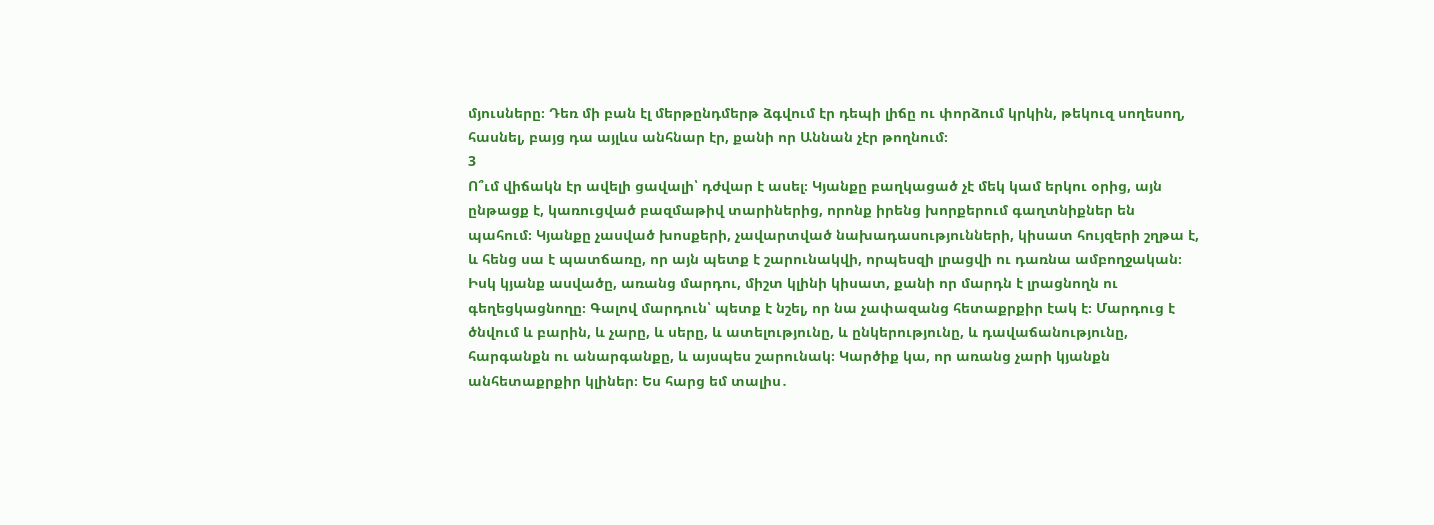մյուսները։ Դեռ մի բան էլ մերթընդմերթ ձգվում էր դեպի լիճը ու փորձում կրկին, թեկուզ սողեսող, հասնել, բայց դա այլևս անհնար էր, քանի որ Աննան չէր թողնում։
3
Ո՞ւմ վիճակն էր ավելի ցավալի՝ դժվար է ասել։ Կյանքը բաղկացած չէ մեկ կամ երկու օրից, այն ընթացք է, կառուցված բազմաթիվ տարիներից, որոնք իրենց խորքերում գաղտնիքներ են պահում։ Կյանքը չասված խոսքերի, չավարտված նախադասությունների, կիսատ հույզերի շղթա է, և հենց սա է պատճառը, որ այն պետք է շարունակվի, որպեսզի լրացվի ու դառնա ամբողջական։ Իսկ կյանք ասվածը, առանց մարդու, միշտ կլինի կիսատ, քանի որ մարդն է լրացնողն ու գեղեցկացնողը։ Գալով մարդուն՝ պետք է նշել, որ նա չափազանց հետաքրքիր էակ է։ Մարդուց է ծնվում և բարին, և չարը, և սերը, և ատելությունը, և ընկերությունը, և դավաճանությունը, հարգանքն ու անարգանքը, և այսպես շարունակ։ Կարծիք կա, որ առանց չարի կյանքն անհետաքրքիր կլիներ։ Ես հարց եմ տալիս․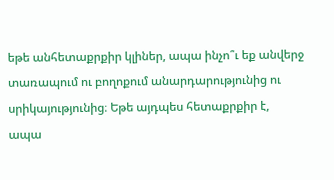եթե անհետաքրքիր կլիներ, ապա ինչո՞ւ եք անվերջ տառապում ու բողոքում անարդարությունից ու սրիկայությունից։ Եթե այդպես հետաքրքիր է, ապա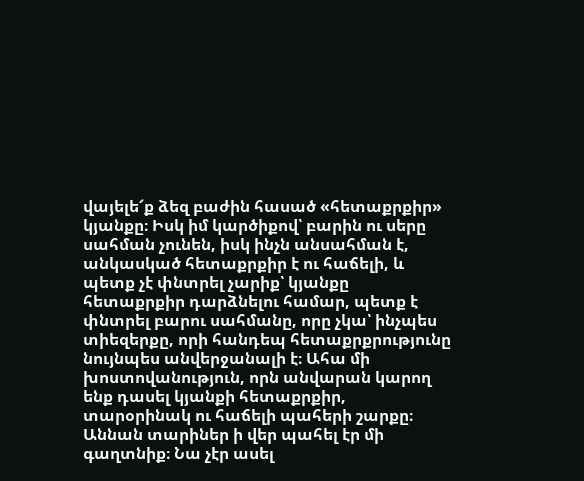վայելե՜ք ձեզ բաժին հասած «հետաքրքիր» կյանքը։ Իսկ իմ կարծիքով՝ բարին ու սերը սահման չունեն, իսկ ինչն անսահման է, անկասկած հետաքրքիր է ու հաճելի, և պետք չէ փնտրել չարիք՝ կյանքը հետաքրքիր դարձնելու համար, պետք է փնտրել բարու սահմանը, որը չկա՝ ինչպես տիեզերքը, որի հանդեպ հետաքրքրությունը նույնպես անվերջանալի է։ Ահա մի խոստովանություն, որն անվարան կարող ենք դասել կյանքի հետաքրքիր, տարօրինակ ու հաճելի պահերի շարքը։ Աննան տարիներ ի վեր պահել էր մի գաղտնիք։ Նա չէր ասել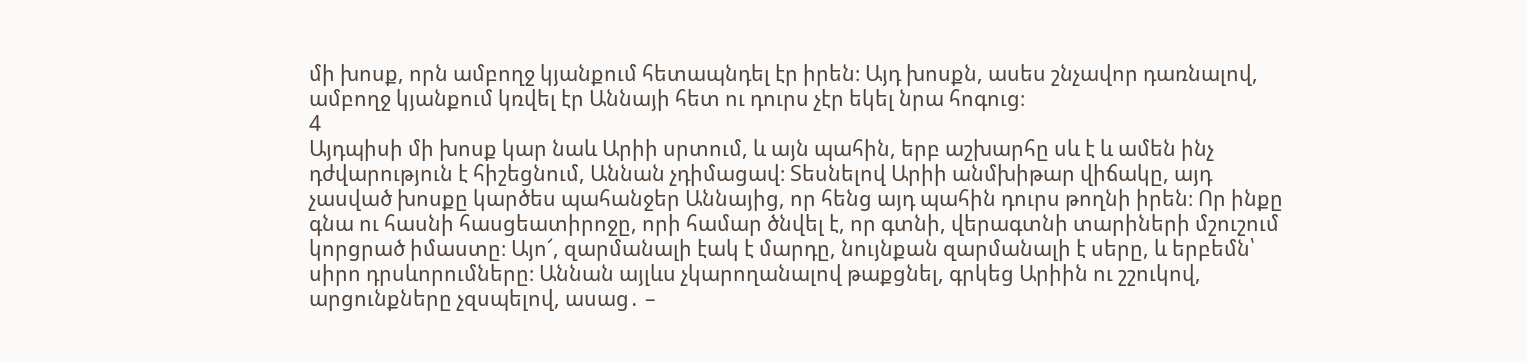մի խոսք, որն ամբողջ կյանքում հետապնդել էր իրեն։ Այդ խոսքն, ասես շնչավոր դառնալով, ամբողջ կյանքում կռվել էր Աննայի հետ ու դուրս չէր եկել նրա հոգուց։
4
Այդպիսի մի խոսք կար նաև Արիի սրտում, և այն պահին, երբ աշխարհը սև է և ամեն ինչ դժվարություն է հիշեցնում, Աննան չդիմացավ։ Տեսնելով Արիի անմխիթար վիճակը, այդ չասված խոսքը կարծես պահանջեր Աննայից, որ հենց այդ պահին դուրս թողնի իրեն։ Որ ինքը գնա ու հասնի հասցեատիրոջը, որի համար ծնվել է, որ գտնի, վերագտնի տարիների մշուշում կորցրած իմաստը։ Այո՜, զարմանալի էակ է մարդը, նույնքան զարմանալի է սերը, և երբեմն՝ սիրո դրսևորումները։ Աննան այլևս չկարողանալով թաքցնել, գրկեց Արիին ու շշուկով, արցունքները չզսպելով, ասաց․ –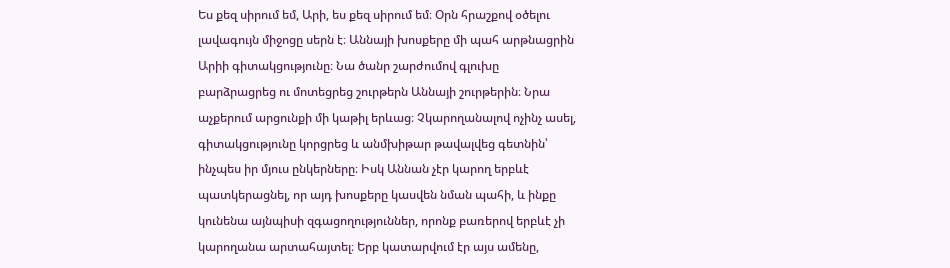Ես քեզ սիրում եմ, Արի, ես քեզ սիրում եմ։ Օրն հրաշքով օծելու լավագույն միջոցը սերն է։ Աննայի խոսքերը մի պահ արթնացրին Արիի գիտակցությունը։ Նա ծանր շարժումով գլուխը բարձրացրեց ու մոտեցրեց շուրթերն Աննայի շուրթերին։ Նրա աչքերում արցունքի մի կաթիլ երևաց։ Չկարողանալով ոչինչ ասել, գիտակցությունը կորցրեց և անմխիթար թավալվեց գետնին՝ ինչպես իր մյուս ընկերները։ Իսկ Աննան չէր կարող երբևէ պատկերացնել, որ այդ խոսքերը կասվեն նման պահի, և ինքը կունենա այնպիսի զգացողություններ, որոնք բառերով երբևէ չի կարողանա արտահայտել։ Երբ կատարվում էր այս ամենը,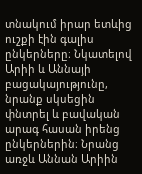տնակում իրար ետևից ուշքի էին գալիս ընկերները։ Նկատելով Արիի և Աննայի բացակայությունը, նրանք սկսեցին փնտրել և բավական արագ հասան իրենց ընկերներին։ Նրանց առջև Աննան Արիին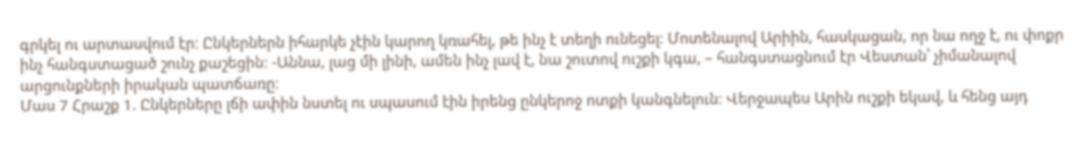գրկել ու արտասվում էր։ Ընկերներն իհարկե չէին կարող կռահել, թե ինչ է տեղի ունեցել։ Մոտենալով Արիին, հասկացան, որ նա ողջ է, ու փոքր ինչ հանգստացած շունչ քաշեցին։ -Աննա, լաց մի լինի, ամեն ինչ լավ է, նա շուտով ուշքի կգա, – հանգստացնում էր Վեստան՝ չիմանալով արցունքների իրական պատճառը։
Մաս 7 Հրաշք 1. Ընկերները լճի ափին նստել ու սպասում էին իրենց ընկերոջ ոտքի կանգնելուն։ Վերջապես Արին ուշքի եկավ, և հենց այդ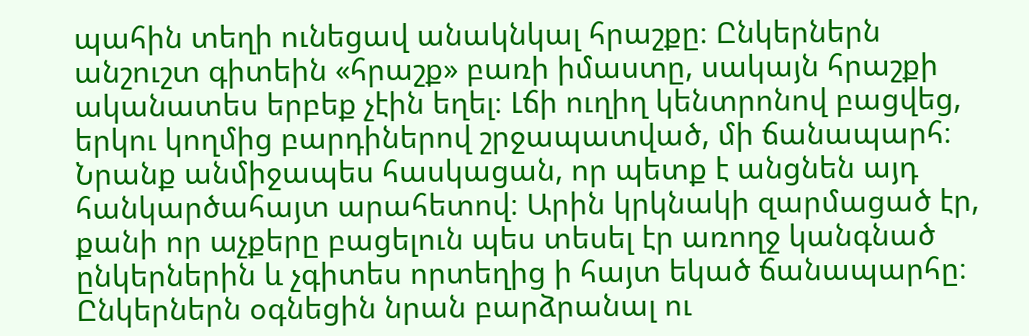պահին տեղի ունեցավ անակնկալ հրաշքը։ Ընկերներն անշուշտ գիտեին «հրաշք» բառի իմաստը, սակայն հրաշքի ականատես երբեք չէին եղել։ Լճի ուղիղ կենտրոնով բացվեց, երկու կողմից բարդիներով շրջապատված, մի ճանապարհ։ Նրանք անմիջապես հասկացան, որ պետք է անցնեն այդ հանկարծահայտ արահետով։ Արին կրկնակի զարմացած էր, քանի որ աչքերը բացելուն պես տեսել էր առողջ կանգնած ընկերներին և չգիտես որտեղից ի հայտ եկած ճանապարհը։ Ընկերներն օգնեցին նրան բարձրանալ ու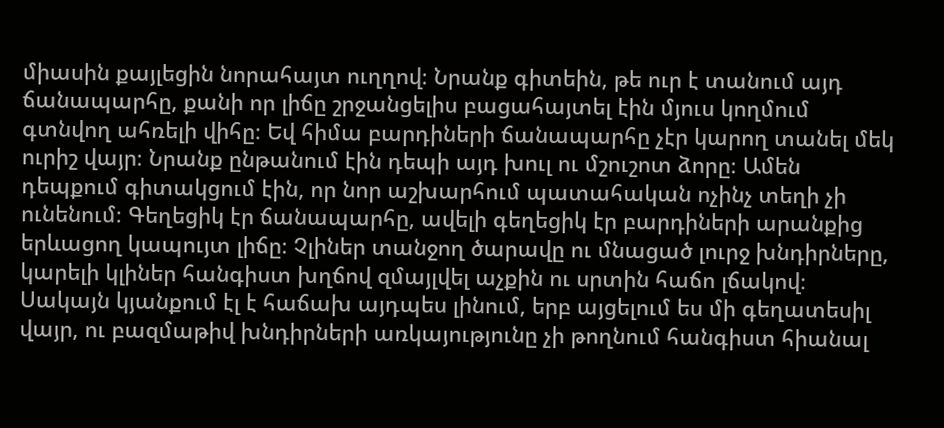միասին քայլեցին նորահայտ ուղղով։ Նրանք գիտեին, թե ուր է տանում այդ ճանապարհը, քանի որ լիճը շրջանցելիս բացահայտել էին մյուս կողմում գտնվող ահռելի վիհը։ Եվ հիմա բարդիների ճանապարհը չէր կարող տանել մեկ ուրիշ վայր։ Նրանք ընթանում էին դեպի այդ խուլ ու մշուշոտ ձորը։ Ամեն դեպքում գիտակցում էին, որ նոր աշխարհում պատահական ոչինչ տեղի չի ունենում։ Գեղեցիկ էր ճանապարհը, ավելի գեղեցիկ էր բարդիների արանքից երևացող կապույտ լիճը։ Չլիներ տանջող ծարավը ու մնացած լուրջ խնդիրները, կարելի կլիներ հանգիստ խղճով զմայլվել աչքին ու սրտին հաճո լճակով։ Սակայն կյանքում էլ է հաճախ այդպես լինում, երբ այցելում ես մի գեղատեսիլ վայր, ու բազմաթիվ խնդիրների առկայությունը չի թողնում հանգիստ հիանալ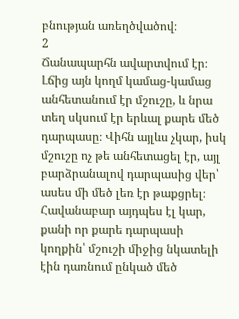բնության առեղծվածով։
2
Ճանապարհն ավարտվում էր։ Լճից այն կողմ կամաց-կամաց անհետանում էր մշուշը, և նրա տեղ սկսում էր երևալ քարե մեծ դարպասը։ Վիհն այլևս չկար, իսկ մշուշը ոչ թե անհետացել էր, այլ բարձրանալով դարպասից վեր՝ ասես մի մեծ լեռ էր թաքցրել։ Հավանաբար այդպես էլ կար, քանի որ քարե դարպասի կողքին՝ մշուշի միջից նկատելի էին դառնում ընկած մեծ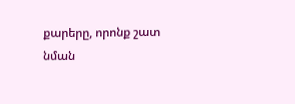քարերը, որոնք շատ նման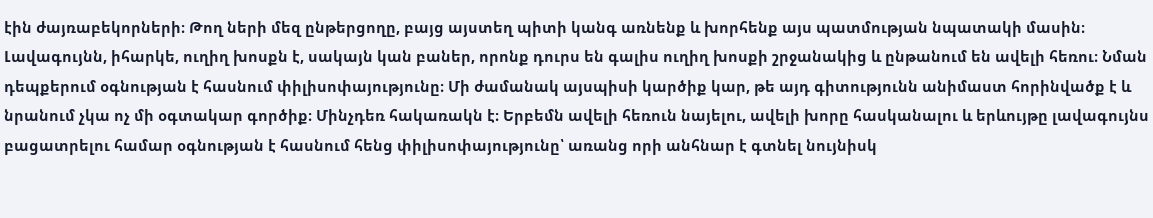էին ժայռաբեկորների։ Թող ների մեզ ընթերցողը, բայց այստեղ պիտի կանգ առնենք և խորհենք այս պատմության նպատակի մասին։ Լավագույնն, իհարկե, ուղիղ խոսքն է, սակայն կան բաներ, որոնք դուրս են գալիս ուղիղ խոսքի շրջանակից և ընթանում են ավելի հեռու։ Նման դեպքերում օգնության է հասնում փիլիսոփայությունը։ Մի ժամանակ այսպիսի կարծիք կար, թե այդ գիտությունն անիմաստ հորինվածք է և նրանում չկա ոչ մի օգտակար գործիք։ Մինչդեռ հակառակն է։ Երբեմն ավելի հեռուն նայելու, ավելի խորը հասկանալու և երևույթը լավագույնս բացատրելու համար օգնության է հասնում հենց փիլիսոփայությունը՝ առանց որի անհնար է գտնել նույնիսկ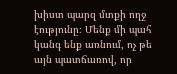խիստ պարզ մտքի ողջ էությունը։ Մենք մի պահ կանգ ենք առնում, ոչ թե այն պատճառով, որ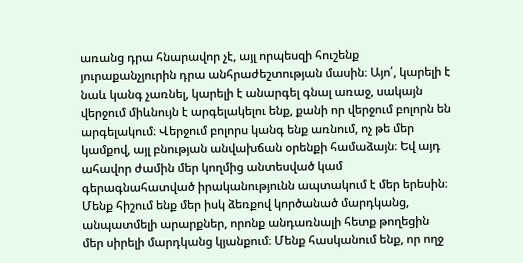առանց դրա հնարավոր չէ, այլ որպեսզի հուշենք յուրաքանչյուրին դրա անհրաժեշտության մասին։ Այո՛, կարելի է նաև կանգ չառնել, կարելի է անարգել գնալ առաջ, սակայն վերջում միևնույն է արգելակելու ենք, քանի որ վերջում բոլորն են արգելակում։ Վերջում բոլորս կանգ ենք առնում, ոչ թե մեր կամքով, այլ բնության անվախճան օրենքի համաձայն։ Եվ այդ ահավոր ժամին մեր կողմից անտեսված կամ գերագնահատված իրականությունն ապտակում է մեր երեսին։ Մենք հիշում ենք մեր իսկ ձեռքով կործանած մարդկանց, անպատմելի արարքներ, որոնք անդառնալի հետք թողեցին մեր սիրելի մարդկանց կյանքում։ Մենք հասկանում ենք, որ ողջ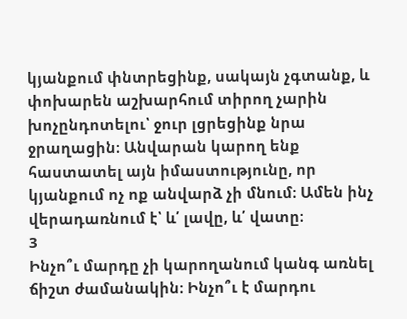կյանքում փնտրեցինք, սակայն չգտանք, և փոխարեն աշխարհում տիրող չարին խոչընդոտելու՝ ջուր լցրեցինք նրա ջրաղացին։ Անվարան կարող ենք հաստատել այն իմաստությունը, որ կյանքում ոչ ոք անվարձ չի մնում։ Ամեն ինչ վերադառնում է՝ և՛ լավը, և՛ վատը։
3
Ինչո՞ւ մարդը չի կարողանում կանգ առնել ճիշտ ժամանակին։ Ինչո՞ւ է մարդու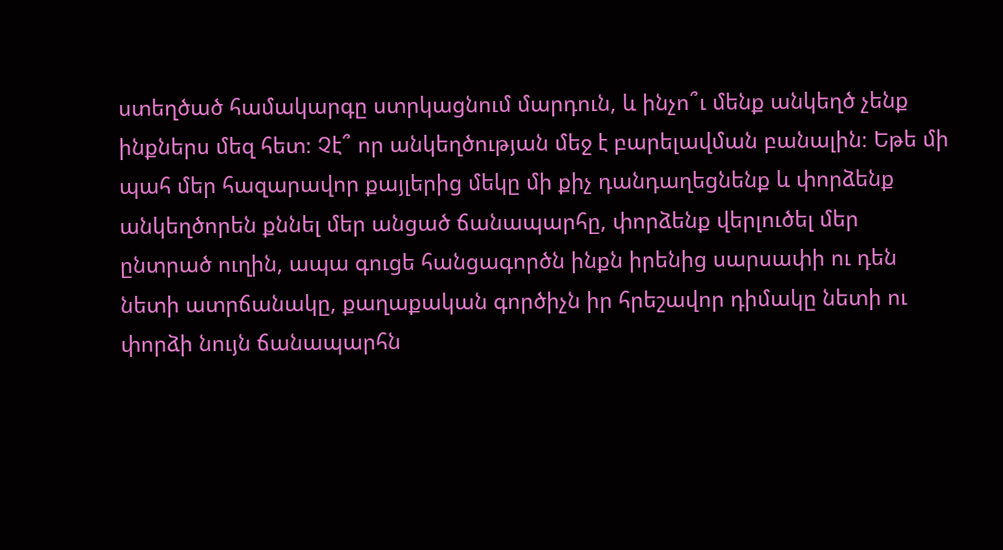ստեղծած համակարգը ստրկացնում մարդուն, և ինչո՞ւ մենք անկեղծ չենք ինքներս մեզ հետ։ Չէ՞ որ անկեղծության մեջ է բարելավման բանալին։ Եթե մի պահ մեր հազարավոր քայլերից մեկը մի քիչ դանդաղեցնենք և փորձենք անկեղծորեն քննել մեր անցած ճանապարհը, փորձենք վերլուծել մեր ընտրած ուղին, ապա գուցե հանցագործն ինքն իրենից սարսափի ու դեն նետի ատրճանակը, քաղաքական գործիչն իր հրեշավոր դիմակը նետի ու փորձի նույն ճանապարհն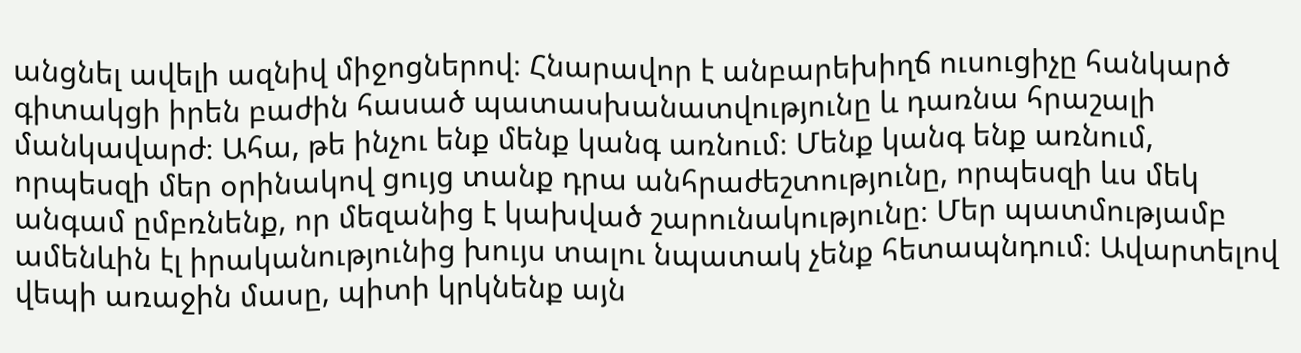անցնել ավելի ազնիվ միջոցներով։ Հնարավոր է անբարեխիղճ ուսուցիչը հանկարծ գիտակցի իրեն բաժին հասած պատասխանատվությունը և դառնա հրաշալի մանկավարժ։ Ահա, թե ինչու ենք մենք կանգ առնում։ Մենք կանգ ենք առնում, որպեսզի մեր օրինակով ցույց տանք դրա անհրաժեշտությունը, որպեսզի ևս մեկ անգամ ըմբռնենք, որ մեզանից է կախված շարունակությունը։ Մեր պատմությամբ ամենևին էլ իրականությունից խույս տալու նպատակ չենք հետապնդում։ Ավարտելով վեպի առաջին մասը, պիտի կրկնենք այն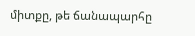միտքը, թե ճանապարհը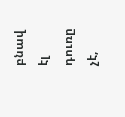բնավ էլ դուռը չէ,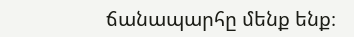ճանապարհը մենք ենք։